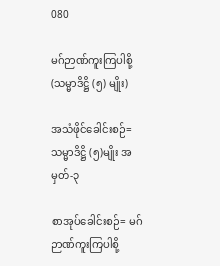080

မဂ်ဉာဏ်ကူးကြပါစို့ (သမ္မာဒိဋ္ဌိ (၅) မျိုး)

အသံဖိုင်ခေါင်းစဉ်= သမ္မာဒိဋ္ဌိ (၅)မျိုး အမှတ်-၃

စာအုပ်ခေါင်းစဉ်= မဂ်ဉာဏ်ကူးကြပါစို့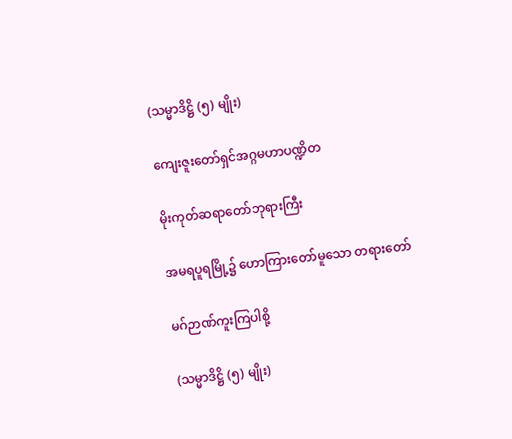(သမ္မာဒိဋ္ဌိ (၅) မျိုး)

ကျေးဇူးတော်ရှင်အဂ္ဂမဟာပဏ္ဍိတ

မိုးကုတ်ဆရာတော်ဘုရားကြီး

အမရပူရမြို့၌ ဟောကြားတော်မူသော တရားတော်

မဂ်ဉာဏ်ကူးကြပါစို့

(သမ္မာဒိဋ္ဌိ (၅) မျိုး)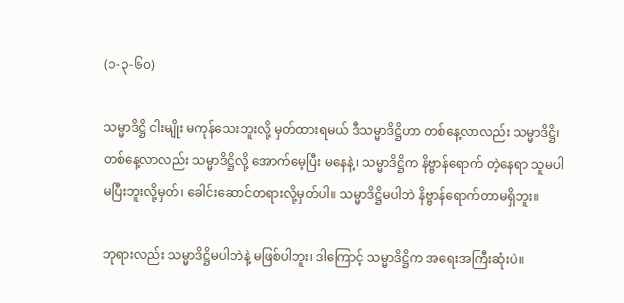(၁-၃-၆၀)

သမ္မာဒိဋ္ဌိ ငါးမျိုး မကုန်သေးဘူးလို့ မှတ်ထားရမယ် ဒီသမ္မာဒိဋ္ဌိဟာ တစ်နေ့လာလည်း သမ္မာဒိဋ္ဌိ၊ တစ်နေ့လာလည်း သမ္မာဒိဋ္ဌိလို့ အောက်မေ့ပြီး မနေနဲ့၊ သမ္မာဒိဋ္ဌိက နိဗ္ဗာန်ရောက် တဲ့နေရာ သူမပါမပြီးဘူးလို့မှတ်၊ ခေါင်းဆောင်တရားလို့မှတ်ပါ။ သမ္မာဒိဋ္ဌိမပါဘဲ နိဗ္ဗာန်ရောက်တာမရှိဘူး။

ဘုရားလည်း သမ္မာဒိဋ္ဌိမပါဘဲနဲ့ မဖြစ်ပါဘူး၊ ဒါကြောင့် သမ္မာဒိဋ္ဌိက အရေးအကြီးဆုံးပဲ။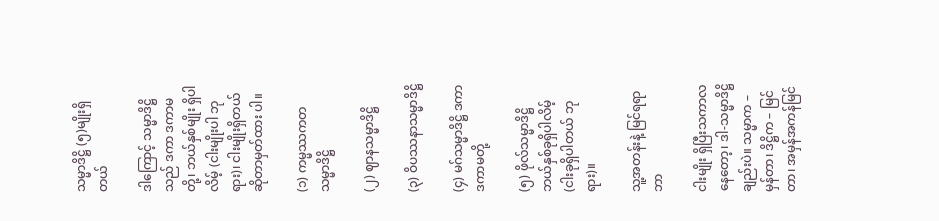သမ္မာဒိဋ္ဌိ (၅)မျိုးရှိတယ်

ဒါကြောင့် သမ္မာဒိဋ္ဌိသည် ဒကာ ဒကာမတို့၊ ဘယ်နှစ်မျိုး ရှိပါလိမ့် (ငါးမျိုးပါ ဘုရား)၊ ငါးမျိုးရှိတယ်ဆိုတာမှတ်ထား ပါ။

(၁) ကမ္မဿကတသမ္မာဒိဋ္ဌိ

(၂) ဈာနသမ္မာဒိဋ္ဌိ

(၃) ဝိပဿနာသမ္မာဒိဋ္ဌိ

(၄) မဂ်သမ္မာဒိဋ္ဌိ ဒကာ ဒကာမတို့

(၅) ဖိုလ်သမ္မာဒိဋ္ဌိ ဘယ်နှစ်ခုရှိပါလိမ့် (ငါးခုရှိပါတယ် ဘုရား)။

သူ့အတန်းနဲ့ မြင်ရရာဘာ

ငါးမျိုး ရှိပြီးသကာလနေတော့၊ ဒါ-သမ္မာဒိဋ္ဌိချည်းပဲ။ သမ္မာက – မှန်တာ၊ ဒိဋ္ဌိက – မြင်တာ၊ အမှန်အကန်မြင်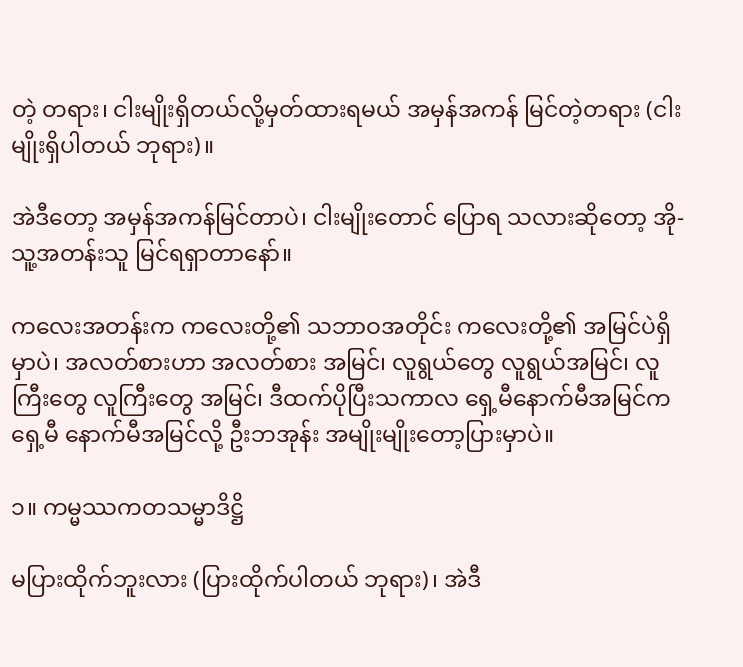တဲ့ တရား၊ ငါးမျိုးရှိတယ်လို့မှတ်ထားရမယ် အမှန်အကန် မြင်တဲ့တရား (ငါးမျိုးရှိပါတယ် ဘုရား)။

အဲဒီတော့ အမှန်အကန်မြင်တာပဲ၊ ငါးမျိုးတောင် ပြောရ သလားဆိုတော့ အို-သူ့အတန်းသူ မြင်ရရှာတာနော်။

ကလေးအတန်းက ကလေးတို့၏ သဘာဝအတိုင်း ကလေးတို့၏ အမြင်ပဲရှိမှာပဲ၊ အလတ်စားဟာ အလတ်စား အမြင်၊ လူရွယ်တွေ လူရွယ်အမြင်၊ လူကြီးတွေ လူကြီးတွေ အမြင်၊ ဒီထက်ပိုပြီးသကာလ ရှေ့မီနောက်မီအမြင်က ရှေ့မီ နောက်မီအမြင်လို့ ဦးဘအုန်း အမျိုးမျိုးတော့ပြားမှာပဲ။

၁။ ကမ္မဿကတသမ္မာဒိဋ္ဌိ

မပြားထိုက်ဘူးလား (ပြားထိုက်ပါတယ် ဘုရား)၊ အဲဒီ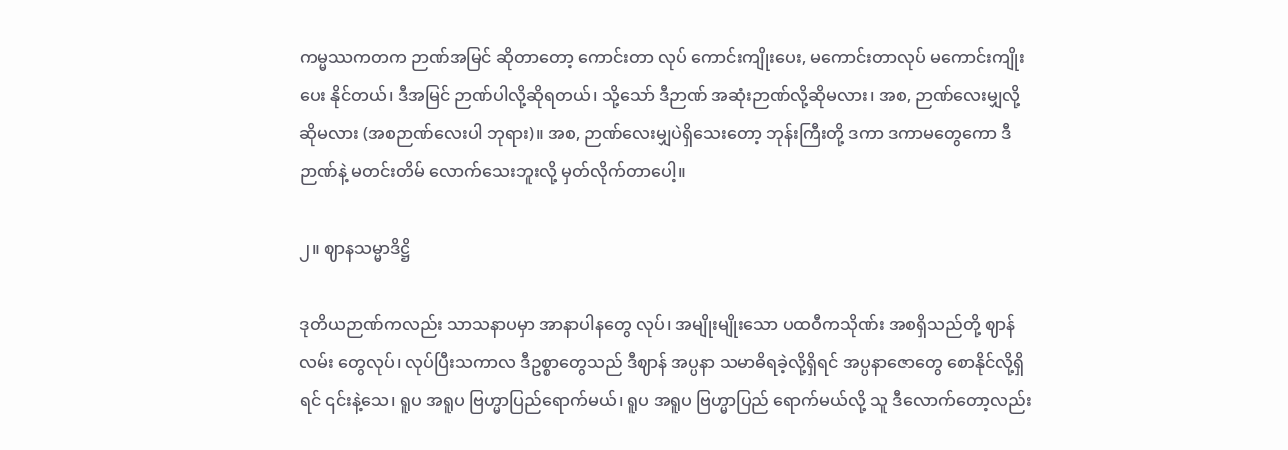ကမ္မဿကတက ဉာဏ်အမြင် ဆိုတာတော့ ကောင်းတာ လုပ် ကောင်းကျိုးပေး, မကောင်းတာလုပ် မကောင်းကျိုးပေး နိုင်တယ်၊ ဒီအမြင် ဉာဏ်ပါလို့ဆိုရတယ်၊ သို့သော် ဒီဉာဏ် အဆုံးဉာဏ်လို့ဆိုမလား၊ အစ, ဉာဏ်လေးမျှလို့ ဆိုမလား (အစဉာဏ်လေးပါ ဘုရား)။ အစ, ဉာဏ်လေးမျှပဲရှိသေးတော့ ဘုန်းကြီးတို့ ဒကာ ဒကာမတွေကော ဒီဉာဏ်နဲ့ မတင်းတိမ် လောက်သေးဘူးလို့ မှတ်လိုက်တာပေါ့။

၂။ ဈာနသမ္မာဒိဋ္ဌိ

ဒုတိယဉာဏ်ကလည်း သာသနာပမှာ အာနာပါနတွေ လုပ်၊ အမျိုးမျိုးသော ပထဝီကသိုဏ်း အစရှိသည်တို့ ဈာန်လမ်း တွေလုပ်၊ လုပ်ပြီးသကာလ ဒီဥစ္စာတွေသည် ဒီဈာန် အပ္ပနာ သမာဓိရခဲ့လို့ရှိရင် အပ္ပနာဇောတွေ စောနိုင်လို့ရှိရင် ၎င်းနဲ့သေ၊ ရူပ အရူပ ဗြဟ္မာပြည်ရောက်မယ်၊ ရူပ အရူပ ဗြဟ္မာပြည် ရောက်မယ်လို့ သူ ဒီလောက်တော့လည်း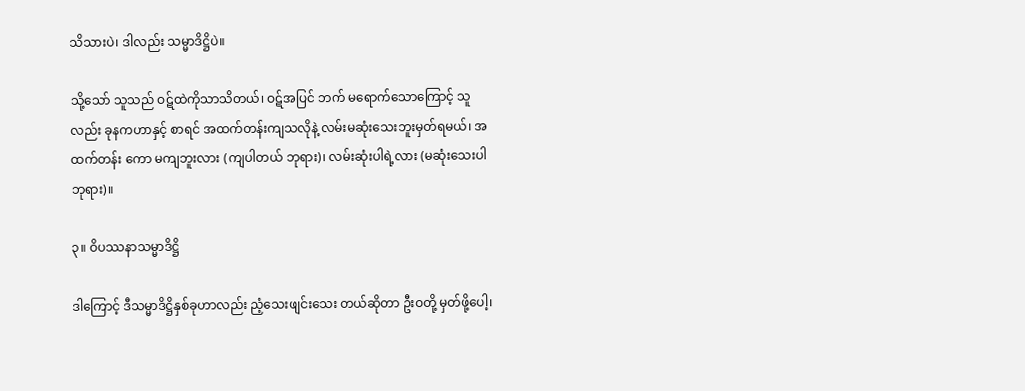သိသားပဲ၊ ဒါလည်း သမ္မာဒိဋ္ဌိပဲ။

သို့သော် သူသည် ဝဋ်ထဲကိုသာသိတယ်၊ ဝဋ်အပြင် ဘက် မရောက်သောကြောင့် သူလည်း ခုနကဟာနှင့် စာရင် အထက်တန်းကျသလိုနဲ့ လမ်းမဆုံးသေးဘူးမှတ်ရမယ်၊ အထက်တန်း ကော မကျဘူးလား (ကျပါတယ် ဘုရား)၊ လမ်းဆုံးပါရဲ့လား (မဆုံးသေးပါ ဘုရား)။

၃။ ဝိပဿနာသမ္မာဒိဋ္ဌိ

ဒါကြောင့် ဒီသမ္မာဒိဋ္ဌိနှစ်ခုဟာလည်း ညံ့သေးဖျင်းသေး တယ်ဆိုတာ ဦးဝတို့ မှတ်ဖို့ပေါ့၊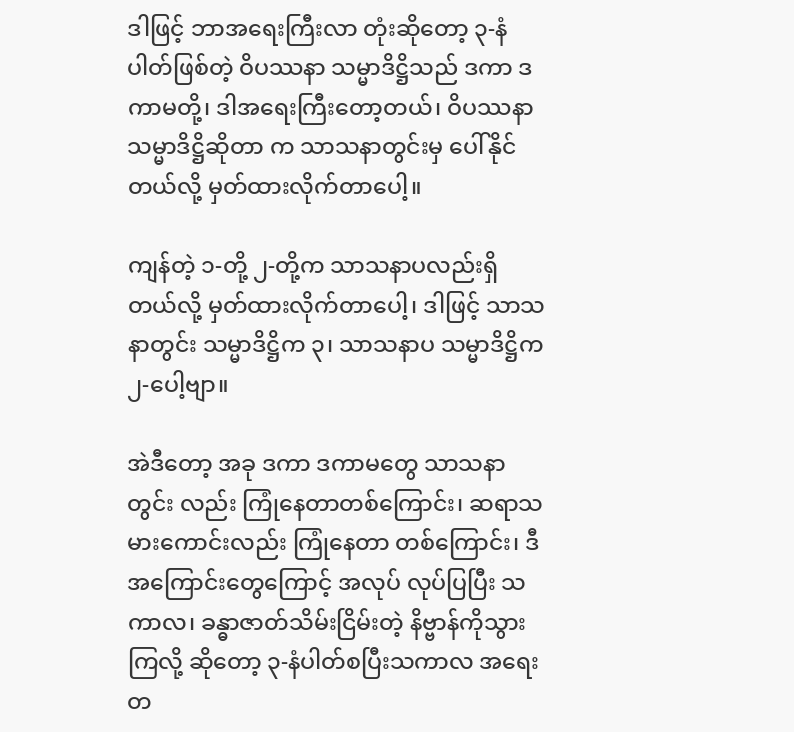ဒါဖြင့် ဘာအရေးကြီးလာ တုံးဆိုတော့ ၃-နံပါတ်ဖြစ်တဲ့ ဝိပဿနာ သမ္မာဒိဋ္ဌိသည် ဒကာ ဒကာမတို့၊ ဒါအရေးကြီးတော့တယ်၊ ဝိပဿနာသမ္မာဒိဋ္ဌိဆိုတာ က သာသနာတွင်းမှ ပေါ်နိုင်တယ်လို့ မှတ်ထားလိုက်တာပေါ့။

ကျန်တဲ့ ၁-တို့ ၂-တို့က သာသနာပလည်းရှိတယ်လို့ မှတ်ထားလိုက်တာပေါ့၊ ဒါဖြင့် သာသနာတွင်း သမ္မာဒိဋ္ဌိက ၃၊ သာသနာပ သမ္မာဒိဋ္ဌိက ၂-ပေါ့ဗျာ။

အဲဒီတော့ အခု ဒကာ ဒကာမတွေ သာသနာတွင်း လည်း ကြုံနေတာတစ်ကြောင်း၊ ဆရာသမားကောင်းလည်း ကြုံနေတာ တစ်ကြောင်း၊ ဒီအကြောင်းတွေကြောင့် အလုပ် လုပ်ပြပြီး သကာလ၊ ခန္ဓာဇာတ်သိမ်းငြိမ်းတဲ့ နိဗ္ဗာန်ကိုသွားကြလို့ ဆိုတော့ ၃-နံပါတ်စပြီးသကာလ အရေးတ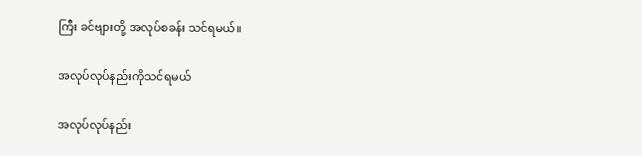ကြီး ခင်ဗျားတို့ အလုပ်စခန်း သင်ရမယ်။

အလုပ်လုပ်နည်းကိုသင်ရမယ်

အလုပ်လုပ်နည်း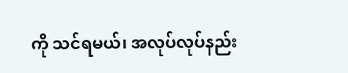ကို သင်ရမယ်၊ အလုပ်လုပ်နည်း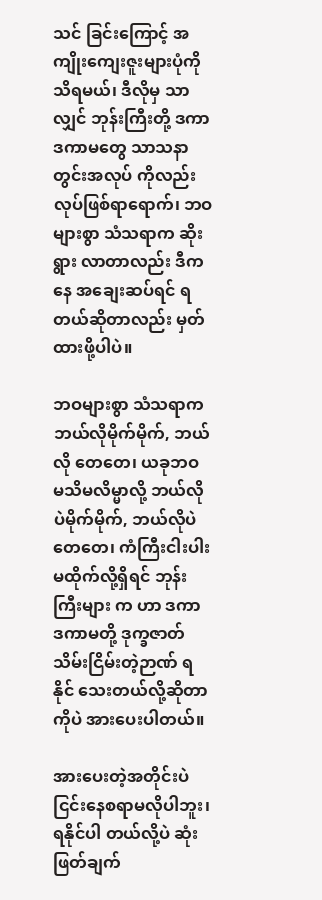သင် ခြင်းကြောင့် အကျိုးကျေးဇူးများပုံကို သိရမယ်၊ ဒီလိုမှ သာလျှင် ဘုန်းကြီးတို့ ဒကာ ဒကာမတွေ သာသနာတွင်းအလုပ် ကိုလည်း လုပ်ဖြစ်ရာရောက်၊ ဘဝများစွာ သံသရာက ဆိုးရွား လာတာလည်း ဒီကနေ အချေးဆပ်ရင် ရတယ်ဆိုတာလည်း မှတ်ထားဖို့ပါပဲ။

ဘဝများစွာ သံသရာက ဘယ်လိုမိုက်မိုက်, ဘယ်လို တေတေ၊ ယခုဘဝ မသိမလိမ္မာလို့ ဘယ်လိုပဲမိုက်မိုက်, ဘယ်လိုပဲတေတေ၊ ကံကြီးငါးပါး မထိုက်လို့ရှိရင် ဘုန်းကြီးများ က ဟာ ဒကာ ဒကာမတို့ ဒုက္ခဇာတ်သိမ်းငြိမ်းတဲ့ဉာဏ် ရနိုင် သေးတယ်လို့ဆိုတာကိုပဲ အားပေးပါတယ်။

အားပေးတဲ့အတိုင်းပဲ ငြင်းနေစရာမလိုပါဘူး၊ ရနိုင်ပါ တယ်လို့ပဲ ဆုံးဖြတ်ချက်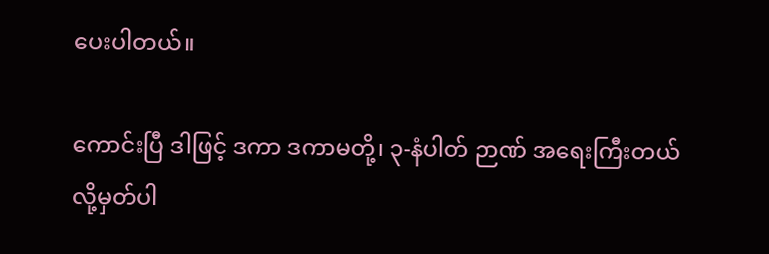ပေးပါတယ်။

ကောင်းပြီ ဒါဖြင့် ဒကာ ဒကာမတို့၊ ၃-နံပါတ် ဉာဏ် အရေးကြီးတယ်လို့မှတ်ပါ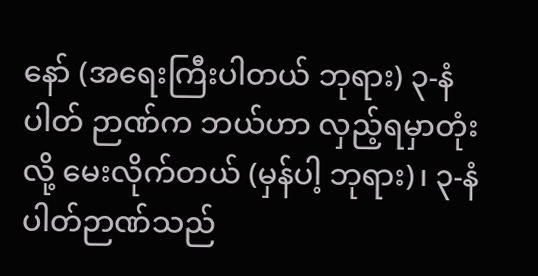နော် (အရေးကြီးပါတယ် ဘုရား) ၃-နံပါတ် ဉာဏ်က ဘယ်ဟာ လှည့်ရမှာတုံးလို့ မေးလိုက်တယ် (မှန်ပါ့ ဘုရား)၊ ၃-နံပါတ်ဉာဏ်သည်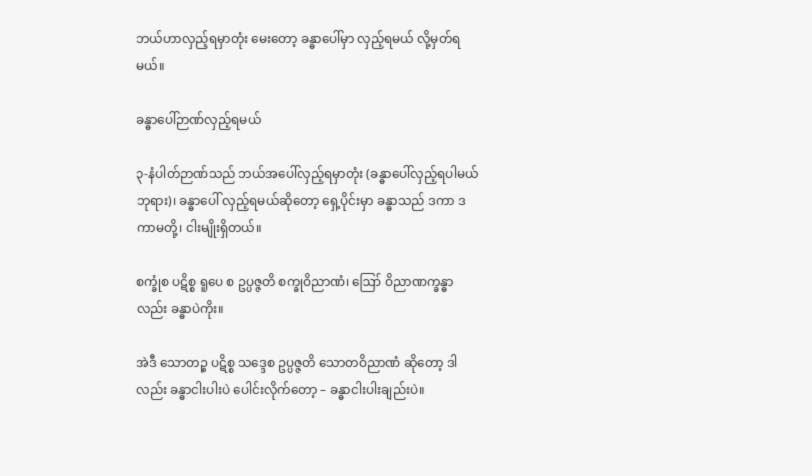ဘယ်ဟာလှည့်ရမှာတုံး မေးတော့ ခန္ဓာပေါ်မှာ လှည့်ရမယ် လို့မှတ်ရမယ်။

ခန္ဓာပေါ်ဉာဏ်လှည့်ရမယ်

၃-နံပါတ်ဉာဏ်သည် ဘယ်အပေါ်လှည့်ရမှာတုံး (ခန္ဓာပေါ်လှည့်ရပါမယ် ဘုရား)၊ ခန္ဓာပေါ် လှည့်ရမယ်ဆိုတော့ ရှေ့ပိုင်းမှာ ခန္ဓာသည် ဒကာ ဒကာမတို့၊ ငါးမျိုးရှိတယ်။

စက္ခုံစ ပဋိစ္စ ရူပေ စ ဥပ္ပဇ္ဇတိ စက္ခုဝိညာဏံ၊ ဪ ဝိညာဏက္ခန္ဓာလည်း ခန္ဓာပဲကိုး။

အဲဒီ သောတဉ္စ ပဋိစ္စ သဒ္ဒေစ ဥပ္ပဇ္ဇတိ သောတဝိညာဏံ ဆိုတော့ ဒါလည်း ခန္ဓာငါးပါးပဲ ပေါင်းလိုက်တော့ – ခန္ဓာငါးပါးချည်းပဲ။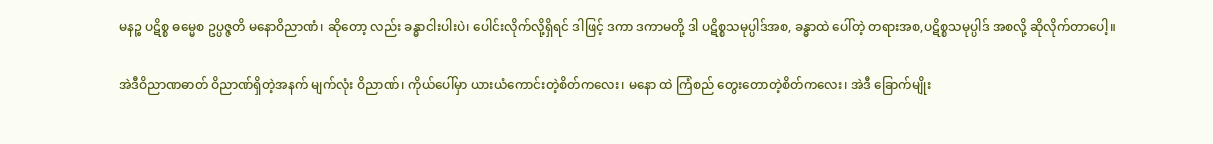မနဉ္စ ပဋိစ္စ ဓမ္မေစ ဥပ္ပဇ္ဇတိ မနောဝိညာဏံ၊ ဆိုတော့ လည်း ခန္ဓာငါးပါးပဲ၊ ပေါင်းလိုက်လို့ရှိရင် ဒါဖြင့် ဒကာ ဒကာမတို့ ဒါ ပဋိစ္စသမုပ္ပါဒ်အစ, ခန္ဓာထဲ ပေါ်တဲ့ တရားအစ,ပဋိစ္စသမုပ္ပါဒ် အစလို့ ဆိုလိုက်တာပေါ့။

အဲဒီဝိညာဏဓာတ် ဝိညာဏ်ရှိတဲ့အနက် မျက်လုံး ဝိညာဏ်၊ ကိုယ်ပေါ်မှာ ယားယံကောင်းတဲ့စိတ်ကလေး၊ မနော ထဲ ကြံစည် တွေးတောတဲ့စိတ်ကလေး၊ အဲဒီ ခြောက်မျိုး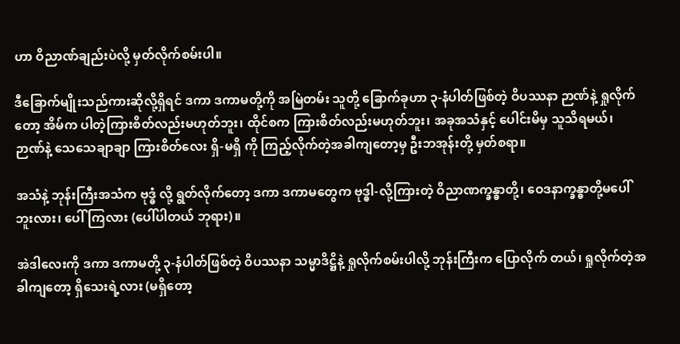ဟာ ဝိညာဏ်ချည်းပဲလို့ မှတ်လိုက်စမ်းပါ။

ဒီခြောက်မျိုးသည်ကားဆိုလို့ရှိရင် ဒကာ ဒကာမတို့ကို အမြဲတမ်း သူတို့ ခြောက်ခုဟာ ၃-နံပါတ်ဖြစ်တဲ့ ဝိပဿနာ ဉာဏ်နဲ့ ရှုလိုက်တော့ အိမ်က ပါတဲ့ကြားစိတ်လည်းမဟုတ်ဘူး၊ ထိုင်စက ကြားစိတ်လည်းမဟုတ်ဘူး၊ အခုအသံနှင့် ပေါင်းမိမှ သူသိရမယ်၊ ဉာဏ်နဲ့ သေသေချာချာ ကြားစိတ်လေး ရှိ-မရှိ ကို ကြည့်လိုက်တဲ့အခါကျတော့မှ ဦးဘအုန်းတို့ မှတ်စရာ။

အသံနဲ့ ဘုန်းကြီးအသံက ဗုဒ္ဓံ လို့ ရွတ်လိုက်တော့ ဒကာ ဒကာမတွေက ဗုဒ္ဓါ-လို့ကြားတဲ့ ဝိညာဏက္ခန္ဓာတို့၊ ဝေဒနာက္ခန္ဓာတို့မပေါ်ဘူးလား၊ ပေါ်ကြလား (ပေါ်ပါတယ် ဘုရား)။

အဲဒါလေးကို ဒကာ ဒကာမတို့ ၃-နံပါတ်ဖြစ်တဲ့ ဝိပဿနာ သမ္မာဒိဋ္ဌိနဲ့ ရှုလိုက်စမ်းပါလို့ ဘုန်းကြီးက ပြောလိုက် တယ်၊ ရှုလိုက်တဲ့အခါကျတော့ ရှိသေးရဲ့လား (မရှိတော့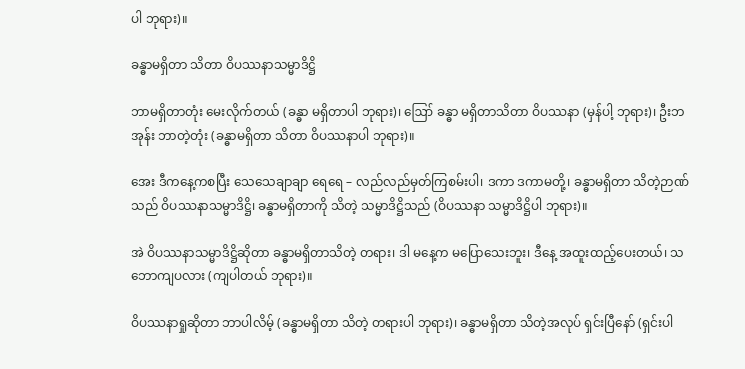ပါ ဘုရား)။

ခန္ဓာမရှိတာ သိတာ ဝိပဿနာသမ္မာဒိဋ္ဌိ

ဘာမရှိတာတုံး မေးလိုက်တယ် (ခန္ဓာ မရှိတာပါ ဘုရား)၊ ဪ ခန္ဓာ မရှိတာသိတာ ဝိပဿနာ (မှန်ပါ့ ဘုရား)၊ ဦးဘအုန်း ဘာတဲ့တုံး (ခန္ဓာမရှိတာ သိတာ ဝိပဿနာပါ ဘုရား)။

အေး ဒီကနေ့ကစပြီး သေသေချာချာ ရေရေ – လည်လည်မှတ်ကြစမ်းပါ၊ ဒကာ ဒကာမတို့၊ ခန္ဓာမရှိတာ သိတဲ့ဉာဏ်သည် ဝိပဿနာသမ္မာဒိဋ္ဌိ၊ ခန္ဓာမရှိတာကို သိတဲ့ သမ္မာဒိဋ္ဌိသည် (ဝိပဿနာ သမ္မာဒိဋ္ဌိပါ ဘုရား)။

အဲ ဝိပဿနာသမ္မာဒိဋ္ဌိဆိုတာ ခန္ဓာမရှိတာသိတဲ့ တရား၊ ဒါ မနေ့က မပြောသေးဘူး၊ ဒီနေ့ အထူးထည့်ပေးတယ်၊ သဘောကျပလား (ကျပါတယ် ဘုရား)။

ဝိပဿနာရှုဆိုတာ ဘာပါလိမ့် (ခန္ဓာမရှိတာ သိတဲ့ တရားပါ ဘုရား)၊ ခန္ဓာမရှိတာ သိတဲ့အလုပ် ရှင်းပြီနော် (ရှင်းပါ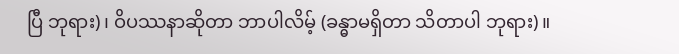ပြီ ဘုရား)၊ ဝိပဿနာဆိုတာ ဘာပါလိမ့် (ခန္ဓာမရှိတာ သိတာပါ ဘုရား)။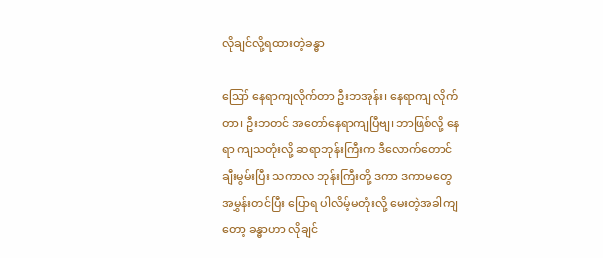လိုချင်လို့ရထားတဲ့ခန္ဓာ

ဪ နေရာကျလိုက်တာ ဦးဘအုန်း၊ နေရာကျ လိုက်တာ၊ ဦးဘတင် အတော်နေရာကျပြီဗျ၊ ဘာဖြစ်လို့ နေရာ ကျသတုံးလို့ ဆရာဘုန်းကြီးက ဒီလောက်တောင် ချီးမွမ်းပြီး သကာလ ဘုန်းကြီးတို့ ဒကာ ဒကာမတွေ အမွှန်းတင်ပြီး ပြောရ ပါလိမ့်မတုံးလို့ မေးတဲ့အခါကျတော့ ခန္ဓာဟာ လိုချင်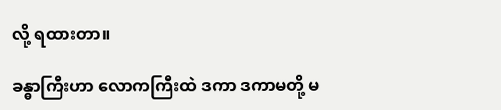လို့ ရထားတာ။

ခန္ဓာကြီးဟာ လောကကြီးထဲ ဒကာ ဒကာမတို့ မ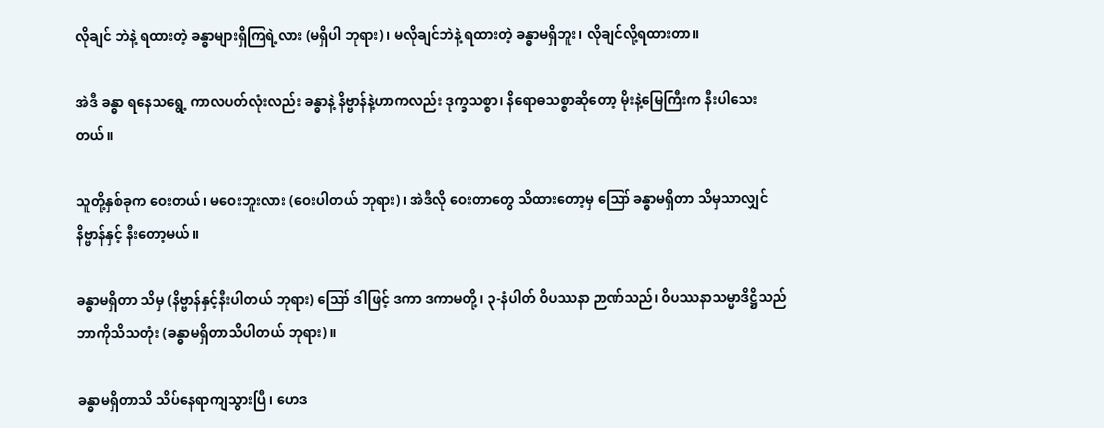လိုချင် ဘဲနဲ့ ရထားတဲ့ ခန္ဓာများရှိကြရဲ့လား (မရှိပါ ဘုရား)၊ မလိုချင်ဘဲနဲ့ ရထားတဲ့ ခန္ဓာမရှိဘူး၊ လိုချင်လို့ရထားတာ။

အဲဒီ ခန္ဓာ ရနေသရွေ့ ကာလပတ်လုံးလည်း ခန္ဓာနဲ့ နိဗ္ဗာန်နဲ့ဟာကလည်း ဒုက္ခသစ္စာ၊ နိရောဓသစ္စာဆိုတော့ မိုးနဲ့မြေကြီးက နီးပါသေးတယ်။

သူတို့နှစ်ခုက ဝေးတယ်၊ မဝေးဘူးလား (ဝေးပါတယ် ဘုရား)၊ အဲဒီလို ဝေးတာတွေ သိထားတော့မှ ဪ ခန္ဓာမရှိတာ သိမှသာလျှင် နိဗ္ဗာန်နှင့် နီးတော့မယ်။

ခန္ဓာမရှိတာ သိမှ (နိဗ္ဗာန်နှင့်နီးပါတယ် ဘုရား) ဪ ဒါဖြင့် ဒကာ ဒကာမတို့၊ ၃-နံပါတ် ဝိပဿနာ ဉာဏ်သည်၊ ဝိပဿနာသမ္မာဒိဋ္ဌိသည် ဘာကိုသိသတုံး (ခန္ဓာမရှိတာသိပါတယ် ဘုရား)။

ခန္ဓာမရှိတာသိ သိပ်နေရာကျသွားပြီ၊ ဟေဒ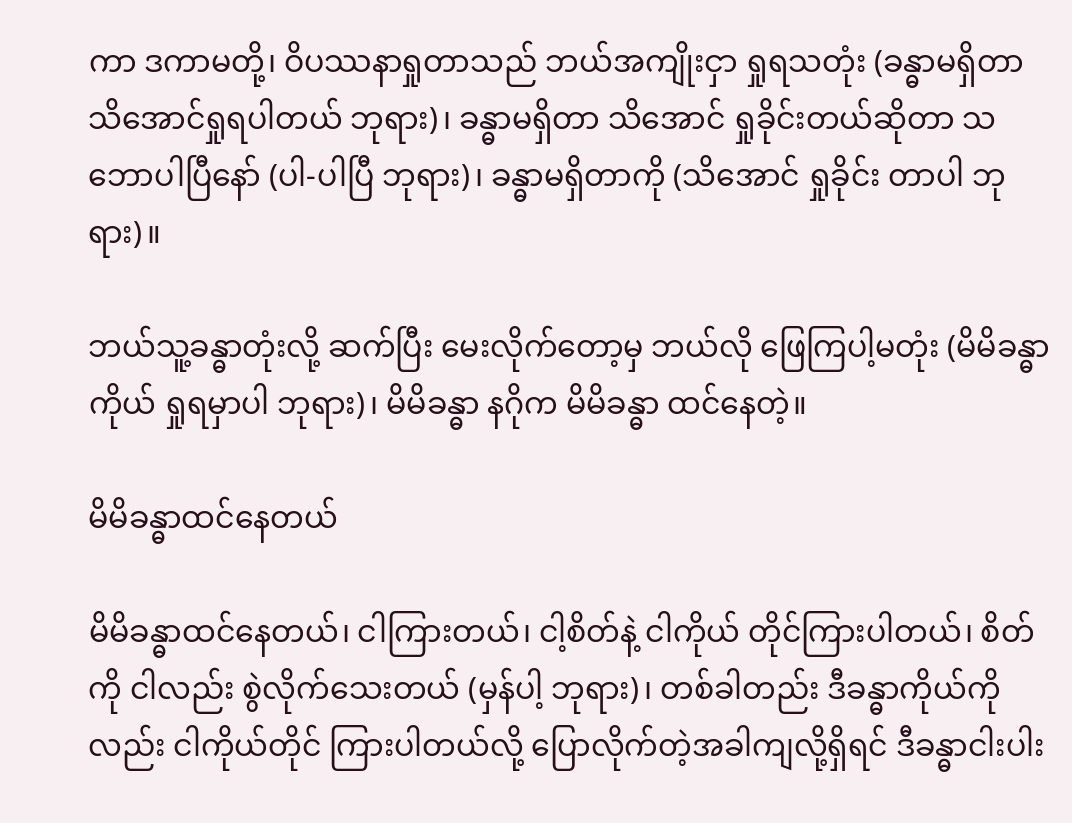ကာ ဒကာမတို့၊ ဝိပဿနာရှုတာသည် ဘယ်အကျိုးငှာ ရှုရသတုံး (ခန္ဓာမရှိတာ သိအောင်ရှုရပါတယ် ဘုရား)၊ ခန္ဓာမရှိတာ သိအောင် ရှုခိုင်းတယ်ဆိုတာ သဘောပါပြီနော် (ပါ-ပါပြီ ဘုရား)၊ ခန္ဓာမရှိတာကို (သိအောင် ရှုခိုင်း တာပါ ဘုရား)။

ဘယ်သူ့ခန္ဓာတုံးလို့ ဆက်ပြီး မေးလိုက်တော့မှ ဘယ်လို ဖြေကြပါ့မတုံး (မိမိခန္ဓာကိုယ် ရှုရမှာပါ ဘုရား)၊ မိမိခန္ဓာ နဂိုက မိမိခန္ဓာ ထင်နေတဲ့။

မိမိခန္ဓာထင်နေတယ်

မိမိခန္ဓာထင်နေတယ်၊ ငါကြားတယ်၊ ငါ့စိတ်နဲ့ ငါကိုယ် တိုင်ကြားပါတယ်၊ စိတ်ကို ငါလည်း စွဲလိုက်သေးတယ် (မှန်ပါ့ ဘုရား)၊ တစ်ခါတည်း ဒီခန္ဓာကိုယ်ကိုလည်း ငါကိုယ်တိုင် ကြားပါတယ်လို့ ပြောလိုက်တဲ့အခါကျလို့ရှိရင် ဒီခန္ဓာငါးပါး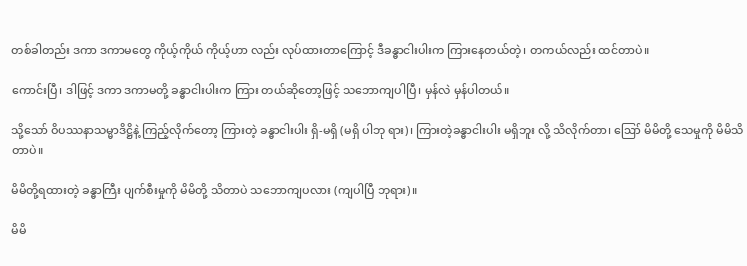တစ်ခါတည်း ဒကာ ဒကာမတွေ ကိုယ့်ကိုယ် ကိုယ့်ဟာ လည်း လုပ်ထားတာကြောင့် ဒီခန္ဓာငါးပါးက ကြားနေတယ်တဲ့၊ တကယ်လည်း ထင်တာပဲ။

ကောင်းပြီ၊ ဒါဖြင့် ဒကာ ဒကာမတို့ ခန္ဓာငါးပါးက ကြား တယ်ဆိုတော့ဖြင့် သဘောကျပါပြီ၊ မှန်လဲ မှန်ပါတယ်။

သို့သော် ဝိပဿနာသမ္မာဒိဋ္ဌိနဲ့ ကြည့်လိုက်တော့ ကြားတဲ့ ခန္ဓာငါးပါး ရှိ-မရှိ (မရှိ ပါဘု ရား)၊ ကြားတဲ့ခန္ဓာငါးပါး မရှိဘူး လို့ သိလိုက်တာ၊ ဪ မိမိတို့ သေမှုကို မိမိသိတာပဲ။

မိမိတို့ရထားတဲ့ ခန္ဓာကြီး ပျက်စီးမှုကို မိမိတို့ သိတာပဲ သဘောကျပလား (ကျပါပြီ ဘုရား)။

မိမိ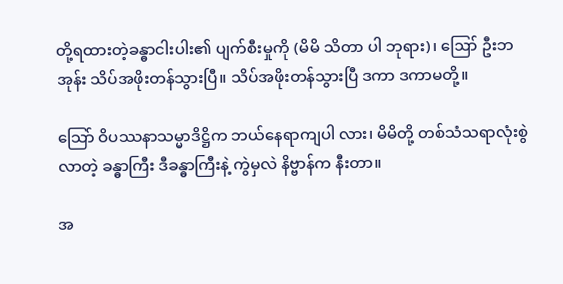တို့ရထားတဲ့ခန္ဓာငါးပါး၏ ပျက်စီးမှုကို (မိမိ သိတာ ပါ ဘုရား)၊ ဪ ဦးဘအုန်း သိပ်အဖိုးတန်သွားပြီ။ သိပ်အဖိုးတန်သွားပြီ ဒကာ ဒကာမတို့။

သြော် ဝိပဿနာသမ္မာဒိဋ္ဌိက ဘယ်နေရာကျပါ လား၊ မိမိတို့ တစ်သံသရာလုံးစွဲလာတဲ့ ခန္ဓာကြီး ဒီခန္ဓာကြီးနဲ့ ကွဲမှလဲ နိဗ္ဗာန်က နီးတာ။

အ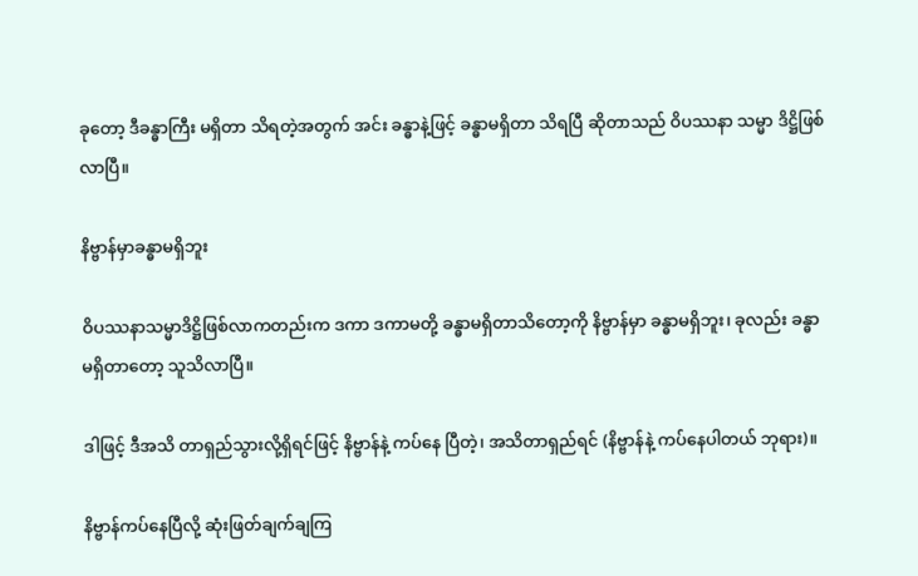ခုတော့ ဒီခန္ဓာကြီး မရှိတာ သိရတဲ့အတွက် အင်း ခန္ဓာနဲ့ဖြင့် ခန္ဓာမရှိတာ သိရပြီ ဆိုတာသည် ဝိပဿနာ သမ္မာ ဒိဋ္ဌိဖြစ်လာပြီ။

နိဗ္ဗာန်မှာခန္ဓာမရှိဘူး

ဝိပဿနာသမ္မာဒိဋ္ဌိဖြစ်လာကတည်းက ဒကာ ဒကာမတို့ ခန္ဓာမရှိတာသိတော့ကို နိဗ္ဗာန်မှာ ခန္ဓာမရှိဘူး၊ ခုလည်း ခန္ဓာမရှိတာတော့ သူသိလာပြီ။

ဒါဖြင့် ဒီအသိ တာရှည်သွားလို့ရှိရင်ဖြင့် နိဗ္ဗာန်နဲ့ ကပ်နေ ပြီတဲ့၊ အသိတာရှည်ရင် (နိဗ္ဗာန်နဲ့ ကပ်နေပါတယ် ဘုရား)။

နိဗ္ဗာန်ကပ်နေပြီလို့ ဆုံးဖြတ်ချက်ချကြ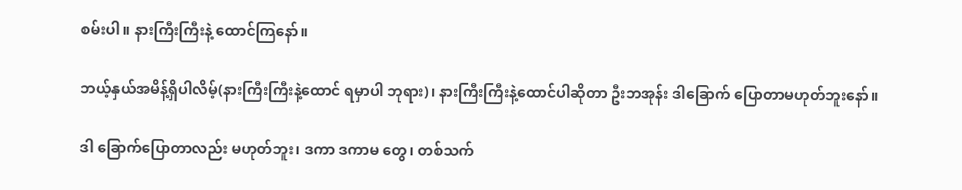စမ်းပါ။ နားကြီးကြီးနဲ့ ထောင်ကြနော်။

ဘယ့်နှယ်အမိန့်ရှိပါလိမ့်(နားကြီးကြီးနဲ့ထောင် ရမှာပါ ဘုရား)၊ နားကြီးကြီးနဲ့ထောင်ပါဆိုတာ ဦးဘအုန်း ဒါခြောက် ပြောတာမဟုတ်ဘူးနော်။

ဒါ ခြောက်ပြောတာလည်း မဟုတ်ဘူး၊ ဒကာ ဒကာမ တွေ၊ တစ်သက်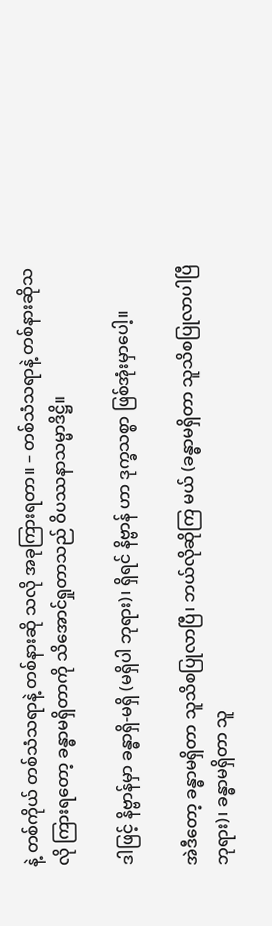နဲ့ တစ်ကိုယ် တစ်သံသရာနဲ့ တစ်နားဆို သလို အခုကြားရတာ။ – တစ်သံသရာနဲ့ တစ်နားဆိုသလို ကြားရတော့ ခန္ဓာမရှိတာကို သိအောင်ရှုတာသည် ဝိပဿနာသမ္မာဒိဋ္ဌိ။

ဒါဖြင့် နိဗ္ဗာန်မှာ ခန္ဓာရှိ-မရှိ (မရှိပါ ဘုရား)၊ ရှိရင် နိဗ္ဗာန် ဟာ ဒုက္ခသစ္စာ ဖြစ်အုံးမှာပေါ့။

အဲဒီတော့ ခန္ဓာမရှိတာ သူသိစပြုလာပြီ၊ ဘယ်လိုဆိုကြ မယ် (ခန္ဓာမရှိတာ သူသိစပြုလာပါပြီ ဘုရား)၊ ခန္ဓာမရှိတာ သူ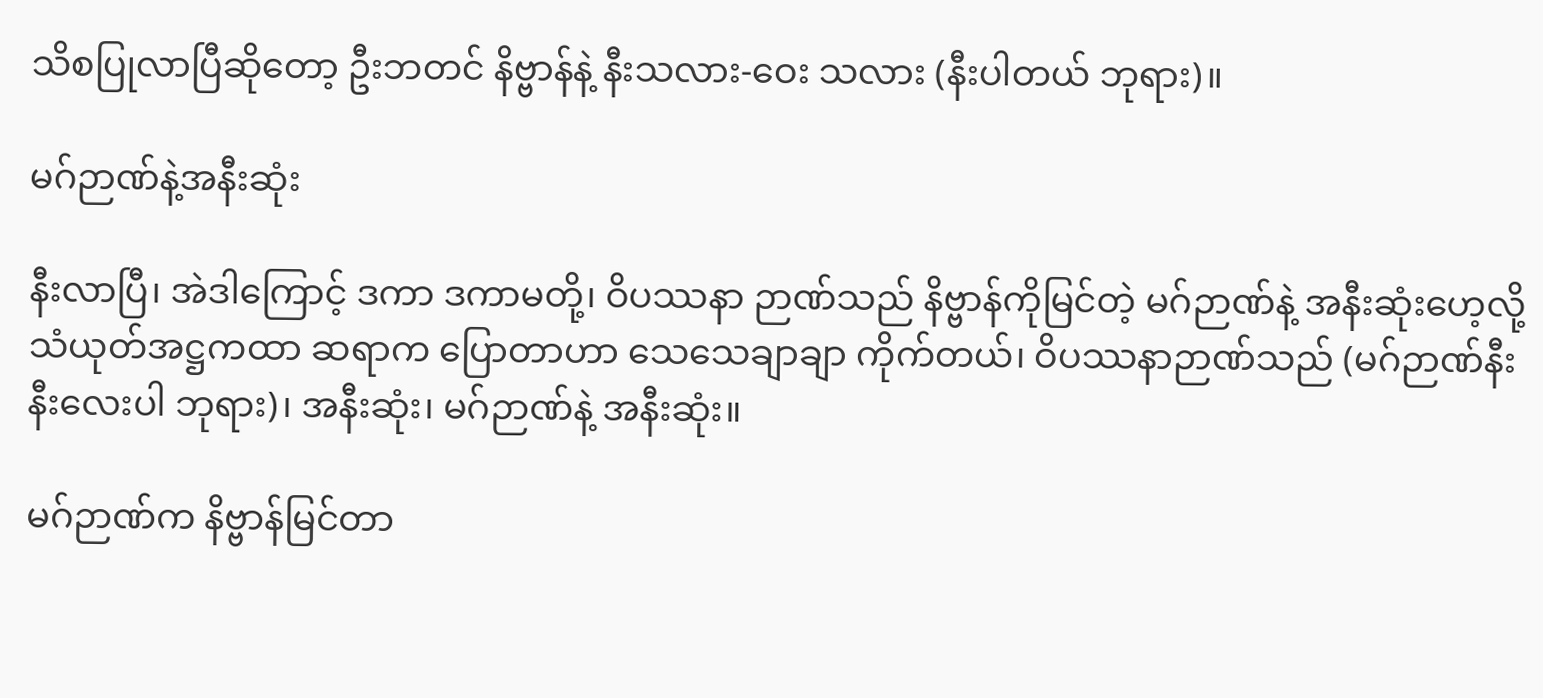သိစပြုလာပြီဆိုတော့ ဦးဘတင် နိဗ္ဗာန်နဲ့ နီးသလား-ဝေး သလား (နီးပါတယ် ဘုရား)။

မဂ်ဉာဏ်နဲ့အနီးဆုံး

နီးလာပြီ၊ အဲဒါကြောင့် ဒကာ ဒကာမတို့၊ ဝိပဿနာ ဉာဏ်သည် နိဗ္ဗာန်ကိုမြင်တဲ့ မဂ်ဉာဏ်နဲ့ အနီးဆုံးဟေ့လို့ သံယုတ်အဋ္ဌကထာ ဆရာက ပြောတာဟာ သေသေချာချာ ကိုက်တယ်၊ ဝိပဿနာဉာဏ်သည် (မဂ်ဉာဏ်နီးနီးလေးပါ ဘုရား)၊ အနီးဆုံး၊ မဂ်ဉာဏ်နဲ့ အနီးဆုံး။

မဂ်ဉာဏ်က နိဗ္ဗာန်မြင်တာ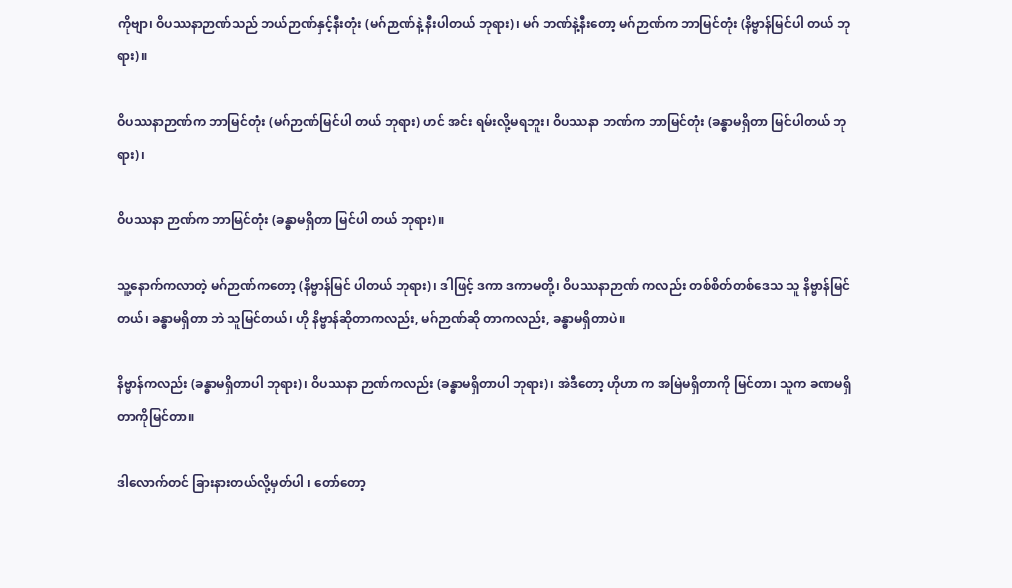ကိုဗျာ၊ ဝိပဿနာဉာဏ်သည် ဘယ်ဉာဏ်နှင့်နီးတုံး (မဂ်ဉာဏ်နဲ့ နီးပါတယ် ဘုရား)၊ မဂ် ဘဏ်နဲ့နီးတော့ မဂ်ဉာဏ်က ဘာမြင်တုံး (နိဗ္ဗာန်မြင်ပါ တယ် ဘုရား)။

ဝိပဿနာဉာဏ်က ဘာမြင်တုံး (မဂ်ဉာဏ်မြင်ပါ တယ် ဘုရား) ဟင် အင်း ရမ်းလို့မရဘူး၊ ဝိပဿနာ ဘဏ်က ဘာမြင်တုံး (ခန္ဓာမရှိတာ မြင်ပါတယ် ဘုရား)၊

ဝိပဿနာ ဉာဏ်က ဘာမြင်တုံး (ခန္ဓာမရှိတာ မြင်ပါ တယ် ဘုရား)။

သူ့နောက်ကလာတဲ့ မဂ်ဉာဏ်ကတော့ (နိဗ္ဗာန်မြင် ပါတယ် ဘုရား)၊ ဒါဖြင့် ဒကာ ဒကာမတို့၊ ဝိပဿနာဉာဏ် ကလည်း တစ်စိတ်တစ်ဒေသ သူ နိဗ္ဗာန်မြင်တယ်၊ ခန္ဓာမရှိတာ ဘဲ သူမြင်တယ်၊ ဟို နိဗ္ဗာန်ဆိုတာကလည်း, မဂ်ဉာဏ်ဆို တာကလည်း, ခန္ဓာမရှိတာပဲ။

နိဗ္ဗာန်ကလည်း (ခန္ဓာမရှိတာပါ ဘုရား)၊ ဝိပဿနာ ဉာဏ်ကလည်း (ခန္ဓာမရှိတာပါ ဘုရား)၊ အဲဒီတော့ ဟိုဟာ က အမြဲမရှိတာကို မြင်တာ၊ သူက ခဏမရှိတာကိုမြင်တာ။

ဒါလောက်တင် ခြားနားတယ်လို့မှတ်ပါ ၊ တော်တော့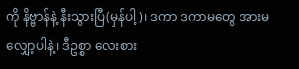ကို နိဗ္ဗာန်နဲ့ နီးသွားပြီ(မှန်ပါ့)၊ ဒကာ ဒကာမတွေ အားမလျှော့ပါနဲ့၊ ဒီဥစ္စာ လေးစား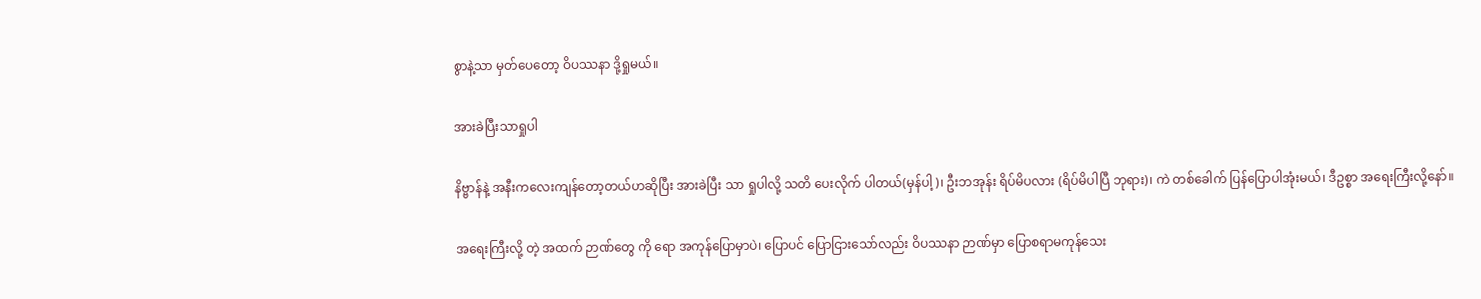စွာနဲ့သာ မှတ်ပေတော့ ဝိပဿနာ ဒို့ရှုမယ်။

အားခဲပြီးသာရှုပါ

နိဗ္ဗာန်နဲ့ အနီးကလေးကျန်တော့တယ်ဟဆိုပြီး အားခဲပြီး သာ ရှုပါလို့ သတိ ပေးလိုက် ပါတယ်(မှန်ပါ့)၊ ဦးဘအုန်း ရိပ်မိပလား (ရိပ်မိပါပြီ ဘုရား)၊ ကဲ တစ်ခေါက် ပြန်ပြောပါအုံးမယ်၊ ဒီဥစ္စာ အရေးကြီးလို့နော်။

အရေးကြီးလို့ တဲ့ အထက် ဉာဏ်တွေ ကို ရော အကုန်ပြောမှာပဲ၊ ပြောပင် ပြောငြားသော်လည်း ဝိပဿနာ ဉာဏ်မှာ ပြောစရာမကုန်သေး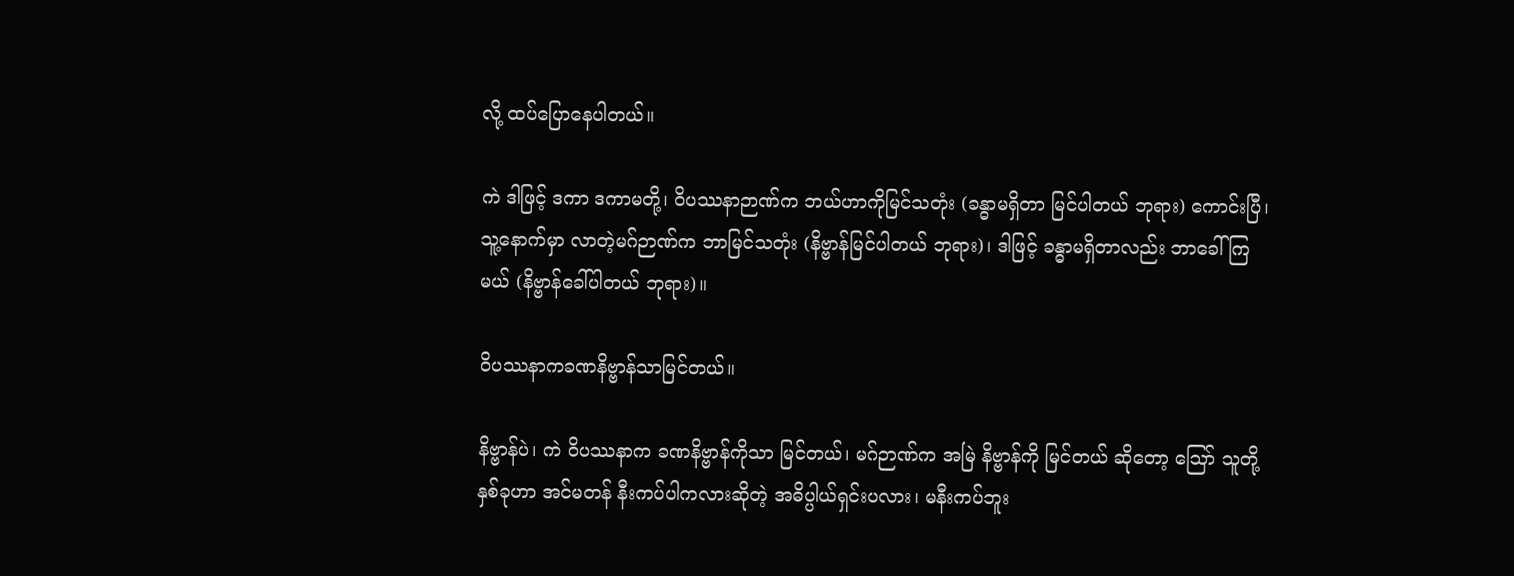လို့ ထပ်ပြောနေပါတယ်။

ကဲ ဒါဖြင့် ဒကာ ဒကာမတို့၊ ဝိပဿနာဉာဏ်က ဘယ်ဟာကိုမြင်သတုံး (ခန္ဓာမရှိတာ မြင်ပါတယ် ဘုရား) ကောင်းပြီ၊ သူ့နောက်မှာ လာတဲ့မဂ်ဉာဏ်က ဘာမြင်သတုံး (နိဗ္ဗာန်မြင်ပါတယ် ဘုရား)၊ ဒါဖြင့် ခန္ဓာမရှိတာလည်း ဘာခေါ်ကြမယ် (နိဗ္ဗာန်ခေါ်ပါတယ် ဘုရား)။

ဝိပဿနာကခဏနိဗ္ဗာန်သာမြင်တယ်။

နိဗ္ဗာန်ပဲ၊ ကဲ ဝိပဿနာက ခဏနိဗ္ဗာန်ကိုသာ မြင်တယ်၊ မဂ်ဉာဏ်က အမြဲ နိဗ္ဗာန်ကို မြင်တယ် ဆိုတော့ ဪ သူတို့နှစ်ခုဟာ အင်မတန် နီးကပ်ပါကလားဆိုတဲ့ အဓိပ္ပါယ်ရှင်းပလား၊ မနီးကပ်ဘူး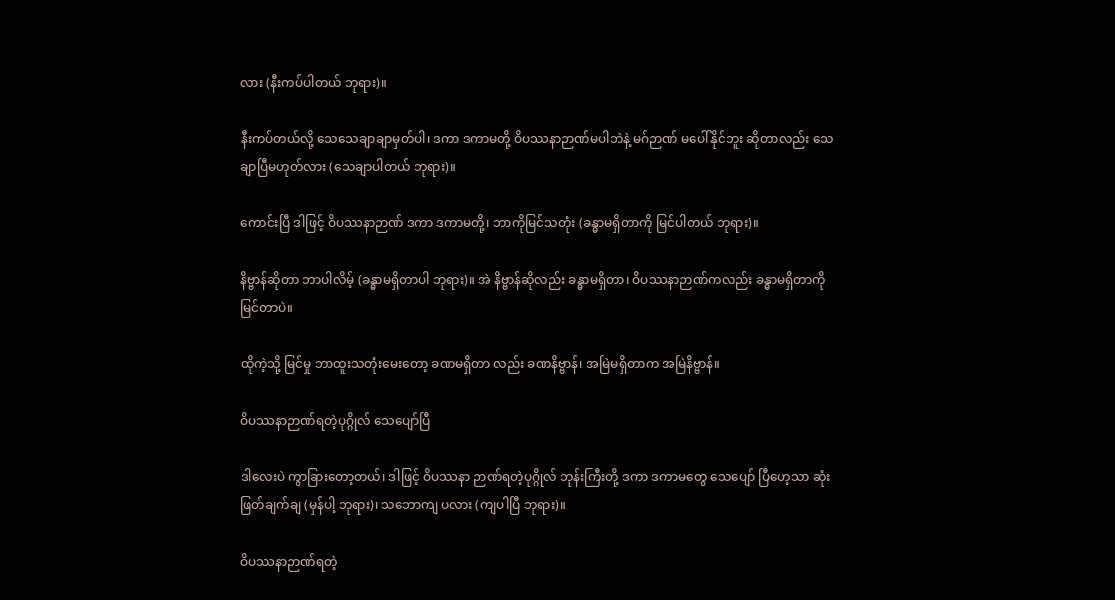လား (နီးကပ်ပါတယ် ဘုရား)။

နီးကပ်တယ်လို့ သေသေချာချာမှတ်ပါ၊ ဒကာ ဒကာမတို့ ဝိပဿနာဉာဏ်မပါဘဲနဲ့ မဂ်ဉာဏ် မပေါ်နိုင်ဘူး ဆိုတာလည်း သေချာပြီမဟုတ်လား (သေချာပါတယ် ဘုရား)။

ကောင်းပြီ ဒါဖြင့် ဝိပဿနာဉာဏ် ဒကာ ဒကာမတို့၊ ဘာကိုမြင်သတုံး (ခန္ဓာမရှိတာကို မြင်ပါတယ် ဘုရား)။

နိဗ္ဗာန်ဆိုတာ ဘာပါလိမ့် (ခန္ဓာမရှိတာပါ ဘုရား)။ အဲ နိဗ္ဗာန်ဆိုလည်း ခန္ဓာမရှိတာ၊ ဝိပဿနာဉာဏ်ကလည်း ခန္ဓာမရှိတာကို မြင်တာပဲ။

ထိုကဲ့သို့ မြင်မှု ဘာထူးသတုံးမေးတော့ ခဏမရှိတာ လည်း ခဏနိဗ္ဗာန်၊ အမြဲမရှိတာက အမြဲနိဗ္ဗာန်။

ဝိပဿနာဉာဏ်ရတဲ့ပုဂ္ဂိုလ် သေပျော်ပြီ

ဒါလေးပဲ ကွာခြားတော့တယ်၊ ဒါဖြင့် ဝိပဿနာ ဉာဏ်ရတဲ့ပုဂ္ဂိုလ် ဘုန်းကြီးတို့ ဒကာ ဒကာမတွေ သေပျော် ပြီဟေ့သာ ဆုံးဖြတ်ချက်ချ (မှန်ပါ့ ဘုရား)၊ သဘောကျ ပလား (ကျပါပြီ ဘုရား)။

ဝိပဿနာဉာဏ်ရတဲ့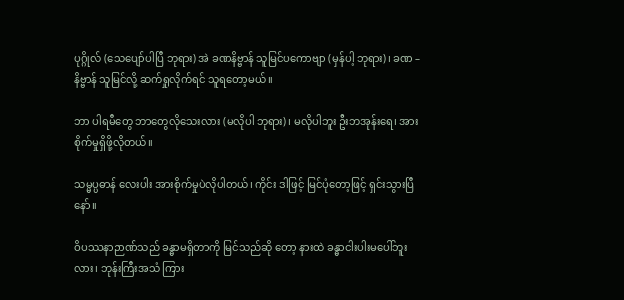ပုဂ္ဂိုလ် (သေပျော်ပါပြီ ဘုရား) အဲ ခဏနိဗ္ဗာန် သူမြင်ပကောဗျာ (မှန်ပါ့ ဘုရား)၊ ခဏ – နိဗ္ဗာန် သူမြင်လို့ ဆက်ရှုလိုက်ရင် သူရတော့မယ်။

ဘာ ပါရမီတွေ ဘာတွေလိုသေးလား (မလိုပါ ဘုရား)၊ မလိုပါဘူး ဦးဘအုန်းရေ၊ အားစိုက်မှုရှိဖို့လိုတယ်။

သမ္မပ္ပဓာန် လေးပါး အားစိုက်မှုပဲလိုပါတယ်၊ ကိုင်း ဒါဖြင့် မြင်ပုံတော့ဖြင့် ရှင်းသွားပြီနော်။

ဝိပဿနာဉာဏ်သည် ခန္ဓာမရှိတာကို မြင်သည်ဆို တော့ နားထဲ ခန္ဓာငါးပါးမပေါ်ဘူးလား၊ ဘုန်းကြီးအသံ ကြား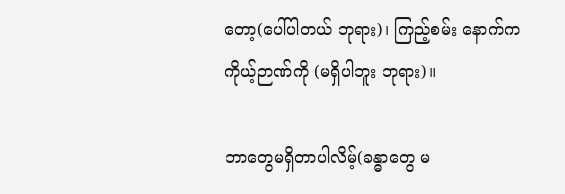တော့(ပေါ်ပါတယ် ဘုရား)၊ ကြည့်စမ်း နောက်က ကိုယ့်ဉာဏ်ကို (မရှိပါဘူး ဘုရား)။

ဘာတွေမရှိတာပါလိမ့်(ခန္ဓာတွေ မ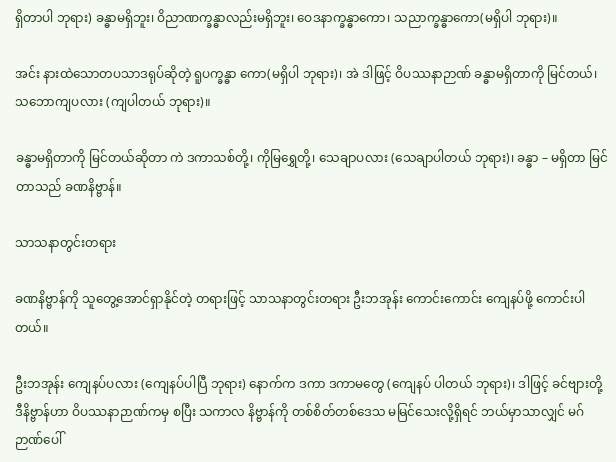ရှိတာပါ ဘုရား) ခန္ဓာမရှိဘူး၊ ဝိညာဏက္ခန္ဓာလည်းမရှိဘူး၊ ဝေဒနာက္ခန္ဓာကော၊ သညာက္ခန္ဓာကော(မရှိပါ ဘုရား)။

အင်း နားထဲသောတပသာဒရုပ်ဆိုတဲ့ ရူပက္ခန္ဓာ ကော(မရှိပါ ဘုရား)၊ အဲ ဒါဖြင့် ဝိပဿနာဉာဏ် ခန္ဓာမရှိတာကို မြင်တယ်၊ သဘောကျပလား (ကျပါတယ် ဘုရား)။

ခန္ဓာမရှိတာကို မြင်တယ်ဆိုတာ ကဲ ဒကာသစ်တို့၊ ကိုမြရွှေတို့၊ သေချာပလား (သေချာပါတယ် ဘုရား)၊ ခန္ဓာ – မရှိတာ မြင်တာသည် ခဏနိဗ္ဗာန်။

သာသနာတွင်းတရား

ခဏနိဗ္ဗာန်ကို သူတွေ့အောင်ရှာနိုင်တဲ့ တရားဖြင့် သာသနာတွင်းတရား ဦးဘအုန်း ကောင်းကောင်း ကျေနပ်ဖို့ ကောင်းပါတယ်။

ဦးဘအုန်း ကျေနပ်ပလား (ကျေနပ်ပါပြီ ဘုရား) နောက်က ဒကာ ဒကာမတွေ (ကျေနပ် ပါတယ် ဘုရား)၊ ဒါဖြင့် ခင်ဗျားတို့ ဒီနိဗ္ဗာန်ဟာ ဝိပဿနာဉာဏ်ကမှ စပြီး သကာလ နိဗ္ဗာန်ကို တစ်စိတ်တစ်ဒေသ မမြင်သေးလို့ရှိရင် ဘယ်မှာသာလျှင် မဂ်ဉာဏ်ပေါ်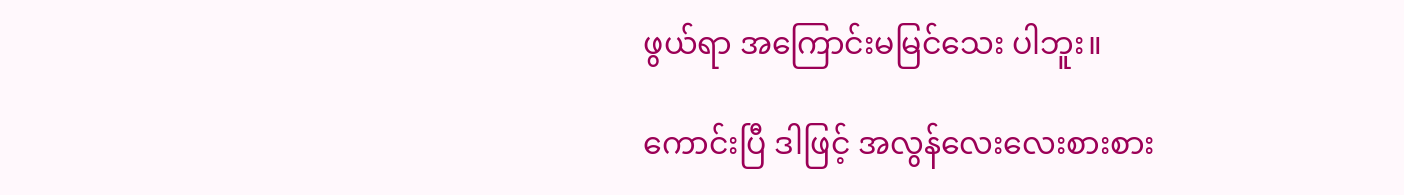ဖွယ်ရာ အကြောင်းမမြင်သေး ပါဘူး။

ကောင်းပြီ ဒါဖြင့် အလွန်လေးလေးစားစား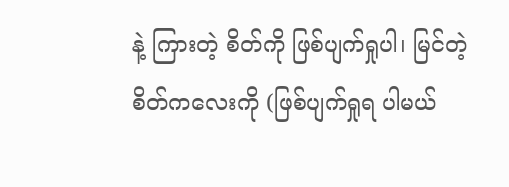နဲ့ ကြားတဲ့ စိတ်ကို ဖြစ်ပျက်ရှုပါ၊ မြင်တဲ့ စိတ်ကလေးကို (ဖြစ်ပျက်ရှုရ ပါမယ်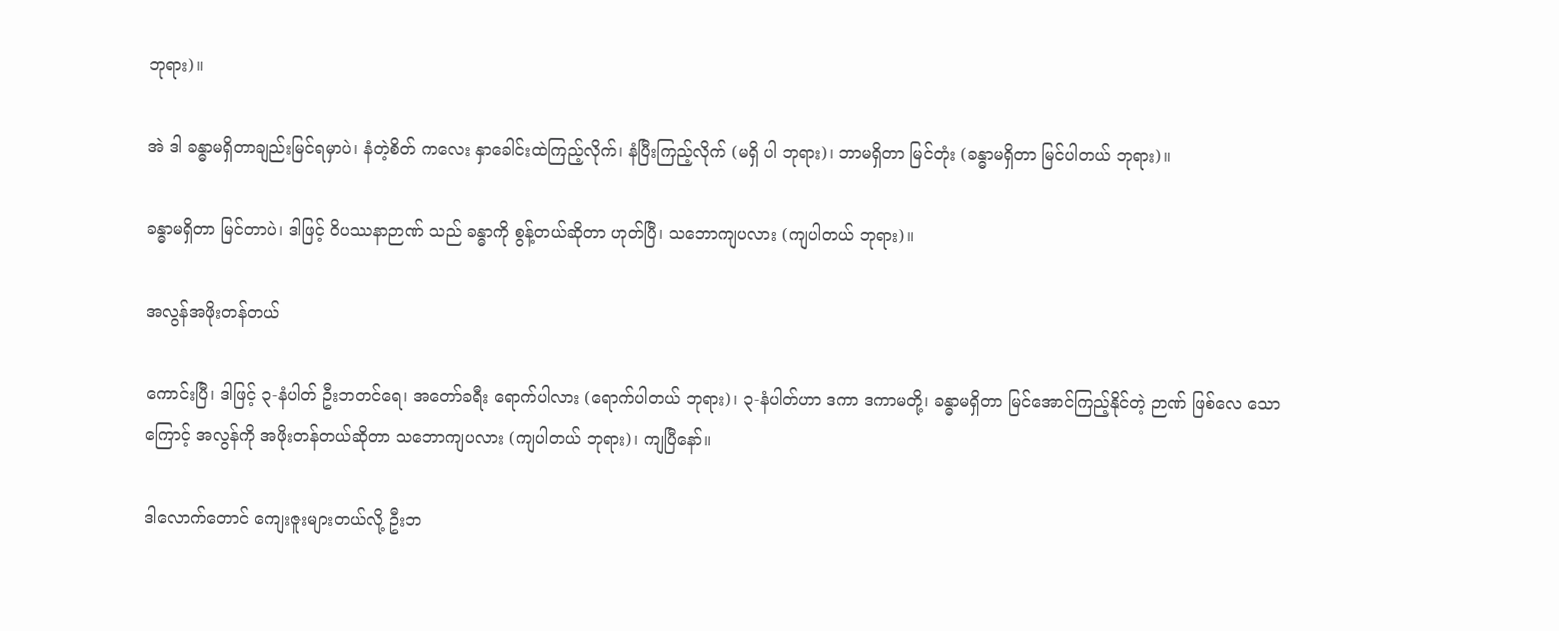ဘုရား)။

အဲ ဒါ ခန္ဓာမရှိတာချည်းမြင်ရမှာပဲ၊ နံတဲ့စိတ် ကလေး နှာခေါင်းထဲကြည့်လိုက်၊ နံပြီးကြည့်လိုက် (မရှိ ပါ ဘုရား)၊ ဘာမရှိတာ မြင်တုံး (ခန္ဓာမရှိတာ မြင်ပါတယ် ဘုရား)။

ခန္ဓာမရှိတာ မြင်တာပဲ၊ ဒါဖြင့် ဝိပဿနာဉာဏ် သည် ခန္ဓာကို စွန့်တယ်ဆိုတာ ဟုတ်ပြီ၊ သဘောကျပလား (ကျပါတယ် ဘုရား)။

အလွန်အဖိုးတန်တယ်

ကောင်းပြီ၊ ဒါဖြင့် ၃-နံပါတ် ဦးဘတင်ရေ၊ အတော်ခရီး ရောက်ပါလား (ရောက်ပါတယ် ဘုရား)၊ ၃-နံပါတ်ဟာ ဒကာ ဒကာမတို့၊ ခန္ဓာမရှိတာ မြင်အောင်ကြည့်နိုင်တဲ့ ဉာဏ် ဖြစ်လေ သောကြောင့် အလွန်ကို အဖိုးတန်တယ်ဆိုတာ သဘောကျပလား (ကျပါတယ် ဘုရား)၊ ကျပြီနော်။

ဒါလောက်တောင် ကျေးဇူးများတယ်လို့ ဦးဘ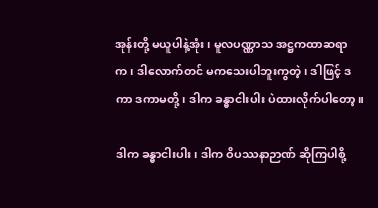အုန်းတို့ မယူပါနဲ့အုံး၊ မူလပဏ္ဏာသ အဋ္ဌကထာဆရာက၊ ဒါလောက်တင် မကသေးပါဘူးကွတဲ့၊ ဒါဖြင့် ဒကာ ဒကာမတို့၊ ဒါက ခန္ဓာငါးပါး ပဲထားလိုက်ပါတော့။

ဒါက ခန္ဓာငါးပါး၊ ဒါက ဝိပဿနာဉာဏ် ဆိုကြပါစို့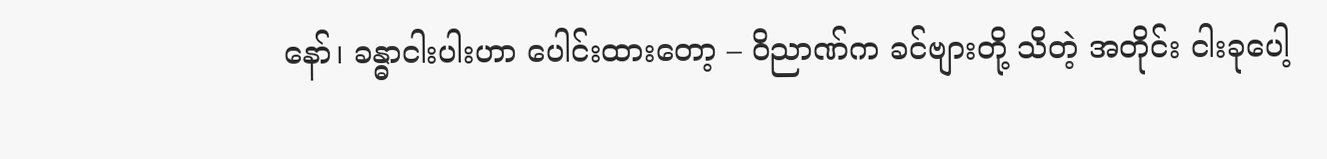နော်၊ ခန္ဓာငါးပါးဟာ ပေါင်းထားတော့ – ဝိညာဏ်က ခင်ဗျားတို့ သိတဲ့ အတိုင်း ငါးခုပေါ့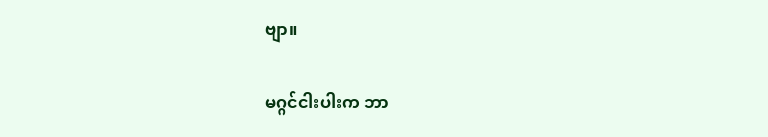ဗျာ။

မဂ္ဂင်ငါးပါးက ဘာ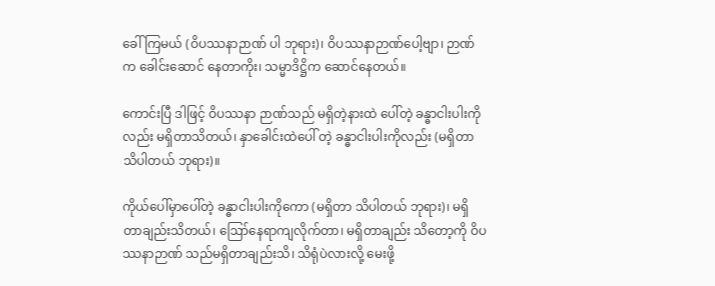ခေါ်ကြမယ် (ဝိပဿနာဉာဏ် ပါ ဘုရား)၊ ဝိပဿနာဉာဏ်ပေါ့ဗျာ၊ ဉာဏ်က ခေါင်းဆောင် နေတာကိုး၊ သမ္မာဒိဋ္ဌိက ဆောင်နေတယ်။

ကောင်းပြီ ဒါဖြင့် ဝိပဿနာ ဉာဏ်သည် မရှိတဲ့နားထဲ ပေါ်တဲ့ ခန္ဓာငါးပါးကိုလည်း မရှိတာသိတယ်၊ နှာခေါင်းထဲပေါ် တဲ့ ခန္ဓာငါးပါးကိုလည်း (မရှိတာ သိပါတယ် ဘုရား)။

ကိုယ်ပေါ်မှာပေါ်တဲ့ ခန္ဓာငါးပါးကိုကော (မရှိတာ သိပါတယ် ဘုရား)၊ မရှိတာချည်းသိတယ်၊ ဪနေရာကျလိုက်တာ၊ မရှိတာချည်း သိတော့ကို ဝိပဿနာဉာဏ် သည်မရှိတာချည်းသိ၊ သိရုံပဲလားလို့ မေးဖို့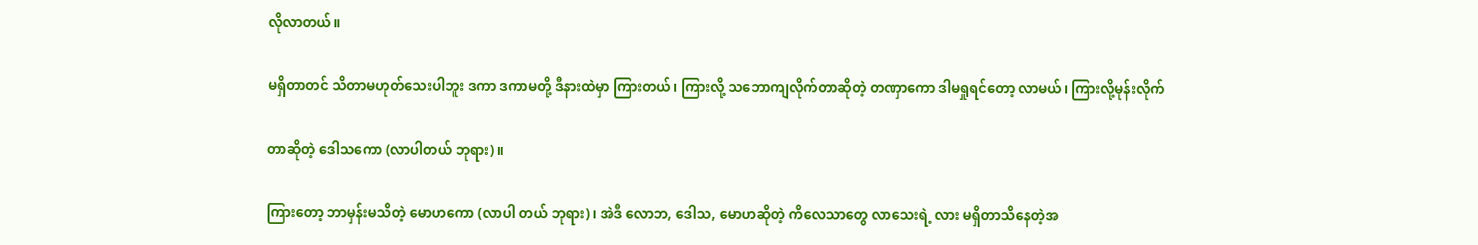လိုလာတယ်။

မရှိတာတင် သိတာမဟုတ်သေးပါဘူး ဒကာ ဒကာမတို့ ဒီနားထဲမှာ ကြားတယ်၊ ကြားလို့ သဘောကျလိုက်တာဆိုတဲ့ တဏှာကော ဒါမရှုရင်တော့ လာမယ်၊ ကြားလို့မုန်းလိုက်

တာဆိုတဲ့ ဒေါသကော (လာပါတယ် ဘုရား)။

ကြားတော့ ဘာမှန်းမသိတဲ့ မောဟကော (လာပါ တယ် ဘုရား)၊ အဲဒီ လောဘ, ဒေါသ, မောဟဆိုတဲ့ ကိလေသာတွေ လာသေးရဲ့ လား မရှိတာသိနေတဲ့အ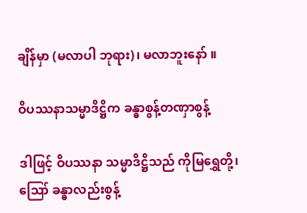ချိန်မှာ (မလာပါ ဘုရား)၊ မလာဘူးနော် ။

ဝိပဿနာသမ္မာဒိဋ္ဌိက ခန္ဓာစွန့်တဏှာစွန့်

ဒါဖြင့် ဝိပဿနာ သမ္မာဒိဋ္ဌိသည် ကိုမြရွှေတို့၊ ဪ ခန္ဓာလည်းစွန့်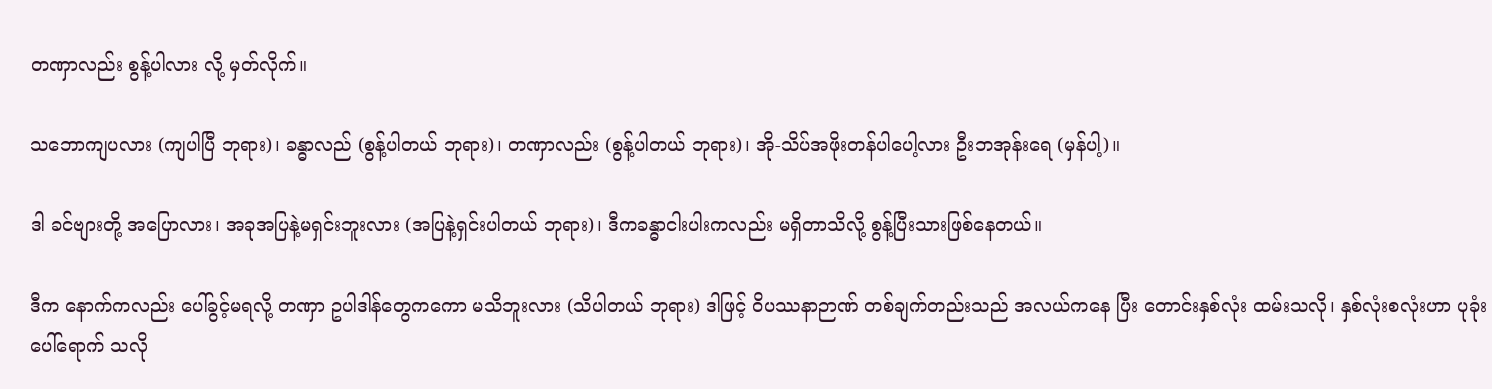တဏှာလည်း စွန့်ပါလား လို့ မှတ်လိုက်။

သဘောကျပလား (ကျပါပြီ ဘုရား)၊ ခန္ဓာလည် (စွန့်ပါတယ် ဘုရား)၊ တဏှာလည်း (စွန့်ပါတယ် ဘုရား)၊ အို-သိပ်အဖိုးတန်ပါပေါ့လား ဦးဘအုန်းရေ (မှန်ပါ့)။

ဒါ ခင်ဗျားတို့ အပြောလား၊ အခုအပြနဲ့မရှင်းဘူးလား (အပြနဲ့ရှင်းပါတယ် ဘုရား)၊ ဒီကခန္ဓာငါးပါးကလည်း မရှိတာသိလို့ စွန့်ပြီးသားဖြစ်နေတယ်။

ဒီက နောက်ကလည်း ပေါ်ခွင့်မရလို့ တဏှာ ဥပါဒါန်တွေကကော မသိဘူးလား (သိပါတယ် ဘုရား) ဒါဖြင့် ဝိပဿနာဉာဏ် တစ်ချက်တည်းသည် အလယ်ကနေ ပြီး တောင်းနှစ်လုံး ထမ်းသလို၊ နှစ်လုံးစလုံးဟာ ပုခုံးပေါ်ရောက် သလို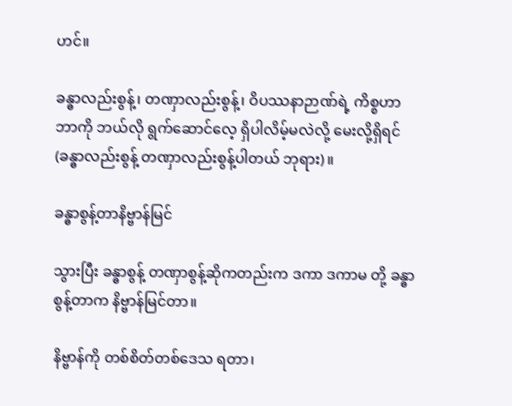ဟင်။

ခန္ဓာလည်းစွန့်၊ တဏှာလည်းစွန့်၊ ဝိပဿနာဉာဏ်ရဲ့ ကိစ္စဟာ ဘာကို ဘယ်လို ရွက်ဆောင်လေ့ ရှိပါလိမ့်မလဲလို့ မေးလို့ရှိရင် (ခန္ဓာလည်းစွန့် တဏှာလည်းစွန့်ပါတယ် ဘုရား)။

ခန္ဓာစွန့်တာနိဗ္ဗာန်မြင်

သွားပြီး ခန္ဓာစွန့် တဏှာစွန့်ဆိုကတည်းက ဒကာ ဒကာမ တို့ ခန္ဓာစွန့်တာက နိဗ္ဗာန်မြင်တာ။

နိဗ္ဗာန်ကို တစ်စိတ်တစ်ဒေသ ရတာ၊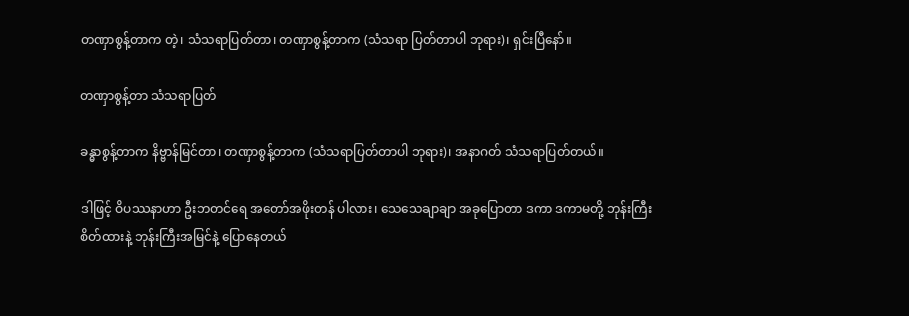တဏှာစွန့်တာက တဲ့၊ သံသရာပြတ်တာ၊ တဏှာစွန့်တာက (သံသရာ ပြတ်တာပါ ဘုရား)၊ ရှင်းပြီနော်။

တဏှာစွန့်တာ သံသရာပြတ်

ခန္ဓာစွန့်တာက နိဗ္ဗာန်မြင်တာ၊ တဏှာစွန့်တာက (သံသရာပြတ်တာပါ ဘုရား)၊ အနာဂတ် သံသရာပြတ်တယ်။

ဒါဖြင့် ဝိပဿနာဟာ ဦးဘတင်ရေ အတော်အဖိုးတန် ပါလား၊ သေသေချာချာ အခုပြောတာ ဒကာ ဒကာမတို့ ဘုန်းကြီးစိတ်ထားနဲ့ ဘုန်းကြီးအမြင်နဲ့ ပြောနေတယ်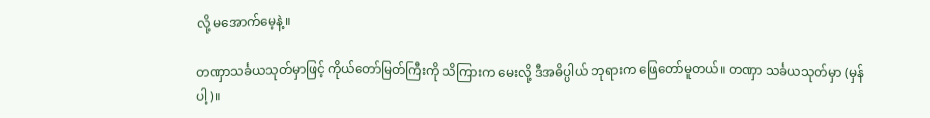လို့ မအောက်မေ့နဲ့။

တဏှာသင်္ခယသုတ်မှာဖြင့် ကိုယ်တော်မြတ်ကြီးကို သိကြားက မေးလို့ ဒီအဓိပ္ပါယ် ဘုရားက ဖြေတော်မူတယ်။ တဏှာ သင်္ခယသုတ်မှာ (မှန်ပါ့)။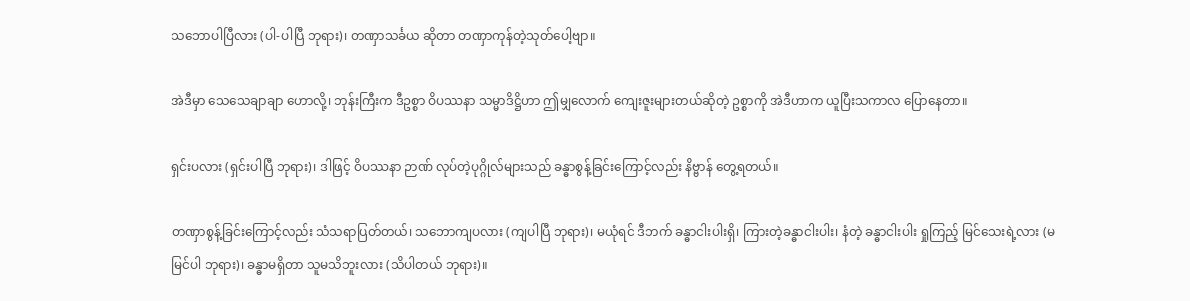သဘောပါပြီလား (ပါ-ပါပြီ ဘုရား)၊ တဏှာသင်္ခယ ဆိုတာ တဏှာကုန်တဲ့သုတ်ပေါ့ဗျာ။

အဲဒီမှာ သေသေချာချာ ဟောလို့၊ ဘုန်းကြီးက ဒီဥစ္စာ ဝိပဿနာ သမ္မာဒိဋ္ဌိဟာ ဤမျှလောက် ကျေးဇူးများတယ်ဆိုတဲ့ ဥစ္စာကို အဲဒီဟာက ယူပြီးသကာလ ပြောနေတာ။

ရှင်းပလား (ရှင်းပါပြီ ဘုရား)၊ ဒါဖြင့် ဝိပဿနာ ဉာဏ် လုပ်တဲ့ပုဂ္ဂိုလ်များသည် ခန္ဓာစွန့်ခြင်းကြောင့်လည်း နိဗ္ဗာန် တွေ့ရတယ်။

တဏှာစွန့်ခြင်းကြောင့်လည်း သံသရာပြတ်တယ်၊ သဘောကျပလား (ကျပါပြီ ဘုရား)၊ မယုံရင် ဒီဘက် ခန္ဓာငါးပါးရှိ၊ ကြားတဲ့ခန္ဓာငါးပါး၊ နံတဲ့ ခန္ဓာငါးပါး ရှုကြည့် မြင်သေးရဲ့လား (မမြင်ပါ ဘုရား)၊ ခန္ဓာမရှိတာ သူမသိဘူးလား (သိပါတယ် ဘုရား)။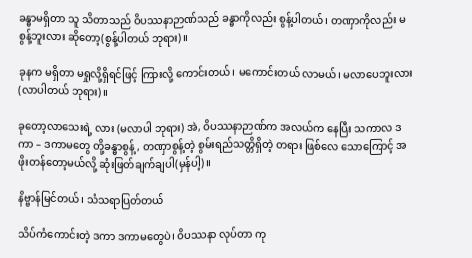ခန္ဓာမရှိတာ သူ သိတာသည် ဝိပဿနာဉာဏ်သည် ခန္ဓာကိုလည်း စွန့်ပါတယ်၊ တဏှာကိုလည်း မစွန့်ဘူးလား ဆိုတော့(စွန့်ပါတယ် ဘုရား)။

ခုနက မရှိတာ မရှုလို့ရှိရင်ဖြင့် ကြားလို့ ကောင်းတယ်၊ မကောင်းတယ် လာမယ်၊ မလာပေဘူးလား (လာပါတယ် ဘုရား)။

ခုတော့လာသေးရဲ့ လား (မလာပါ ဘုရား) အဲ, ဝိပဿနာဉာဏ်က အလယ်က နေပြီး သကာလ ဒကာ – ဒကာမတွေ တို့ခန္ဓာစွန့်, တဏှာစွန့်တဲ့ စွမ်းရည်သတ္တိရှိတဲ့ တရား ဖြစ်လေ သောကြောင့် အဖိုးတန်တော့မယ်လို့ ဆုံးဖြတ်ချက်ချပါ(မှန်ပါ့)။

နိဗ္ဗာန်မြင်တယ်၊ သံသရာပြတ်တယ်

သိပ်ကံကောင်းတဲ့ ဒကာ ဒကာမတွေပဲ၊ ဝိပဿနာ လုပ်တာ ကု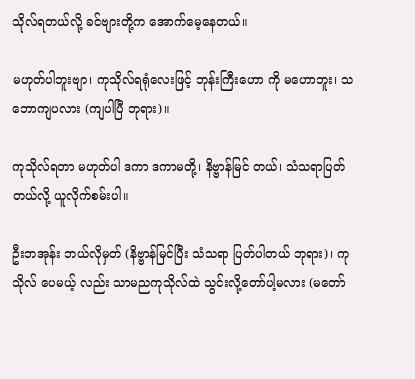သိုလ်ရတယ်လို့ ခင်ဗျားတို့က အောက်မေ့နေတယ်။

မဟုတ်ပါဘူးဗျာ၊ ကုသိုလ်ရရုံလေးဖြင့် ဘုန်းကြီးဟော ကို မဟောဘူး၊ သဘောကျပလား (ကျပါပြီ ဘုရား)။

ကုသိုလ်ရတာ မဟုတ်ပါ ဒကာ ဒကာမတို့၊ နိဗ္ဗာန်မြင် တယ်၊ သံသရာပြတ်တယ်လို့ ယူလိုက်စမ်းပါ။

ဦးဘအုန်း ဘယ်လိုမှတ် (နိဗ္ဗာန်မြင်ပြီး သံသရာ ပြတ်ပါတယ် ဘုရား)၊ ကုသိုလ် ပေမယ့် လည်း သာမညကုသိုလ်ထဲ သွင်းလို့တော်ပါ့မလား (မတော်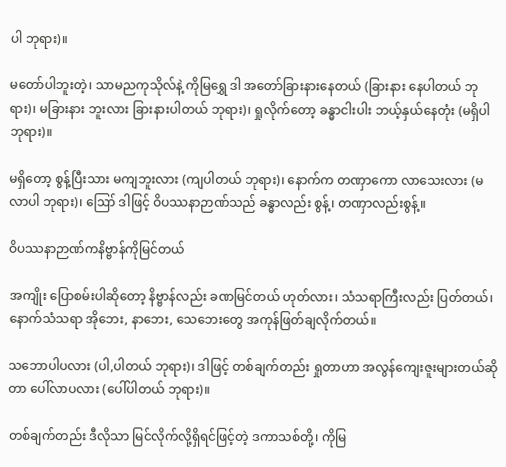ပါ ဘုရား)။

မတော်ပါဘူးတဲ့၊ သာမညကုသိုလ်နဲ့ ကိုမြရွှေ ဒါ အတော်ခြားနားနေတယ် (ခြားနား နေပါတယ် ဘုရား)၊ မခြားနား ဘူးလား ခြားနားပါတယ် ဘုရား)၊ ရှုလိုက်တော့ ခန္ဓာငါးပါး ဘယ့်နှယ်နေတုံး (မရှိပါ ဘုရား)။

မရှိတော့ စွန့်ပြီးသား မကျဘူးလား (ကျပါတယ် ဘုရား)၊ နောက်က တဏှာကော လာသေးလား (မလာပါ ဘုရား)၊ ဪ ဒါဖြင့် ဝိပဿနာဉာဏ်သည် ခန္ဓာလည်း စွန့်၊ တဏှာလည်းစွန့်။

ဝိပဿနာဉာဏ်ကနိဗ္ဗာန်ကိုမြင်တယ်

အကျိုး ပြောစမ်းပါဆိုတော့ နိဗ္ဗာန်လည်း ခဏမြင်တယ် ဟုတ်လား၊ သံသရာကြီးလည်း ပြတ်တယ်၊ နောက်သံသရာ အိုဘေး, နာဘေး, သေဘေးတွေ အကုန်ဖြတ်ချလိုက်တယ်။

သဘောပါပလား (ပါ,ပါတယ် ဘုရား)၊ ဒါဖြင့် တစ်ချက်တည်း ရှုတာဟာ အလွန်ကျေးဇူးများတယ်ဆိုတာ ပေါ်လာပလား (ပေါ်ပါတယ် ဘုရား)။

တစ်ချက်တည်း ဒီလိုသာ မြင်လိုက်လို့ရှိရင်ဖြင့်တဲ့ ဒကာသစ်တို့၊ ကိုမြ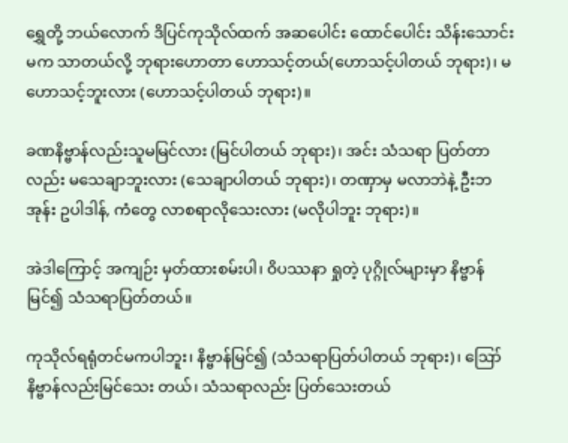ရွှေတို့ ဘယ်လောက် ဒိပြင်ကုသိုလ်ထက် အဆပေါင်း ထောင်ပေါင်း သိန်းသောင်းမက သာတယ်လို့ ဘုရားဟောတာ ဟောသင့်တယ်(ဟောသင့်ပါတယ် ဘုရား)၊ မဟောသင့်ဘူးလား (ဟောသင့်ပါတယ် ဘုရား)။

ခဏနိဗ္ဗာန်လည်းသူမမြင်လား (မြင်ပါတယ် ဘုရား)၊ အင်း သံသရာ ပြတ်တာလည်း မသေချာဘူးလား (သေချာပါတယ် ဘုရား)၊ တဏှာမှ မလာဘဲနဲ့ ဦးဘအုန်း ဥပါဒါန်, ကံတွေ လာစရာလိုသေးလား (မလိုပါဘူး ဘုရား)။

အဲဒါကြောင့် အကျဉ်း မှတ်ထားစမ်းပါ၊ ဝိပဿနာ ရှုတဲ့ ပုဂ္ဂိုလ်များမှာ နိဗ္ဗာန်မြင်၍ သံသရာပြတ်တယ်။

ကုသိုလ်ရရုံတင်မကပါဘူး၊ နိဗ္ဗာန်မြင်၍ (သံသရာပြတ်ပါတယ် ဘုရား)၊ ဪ နိဗ္ဗာန်လည်းမြင်သေး တယ်၊ သံသရာလည်း ပြတ်သေးတယ်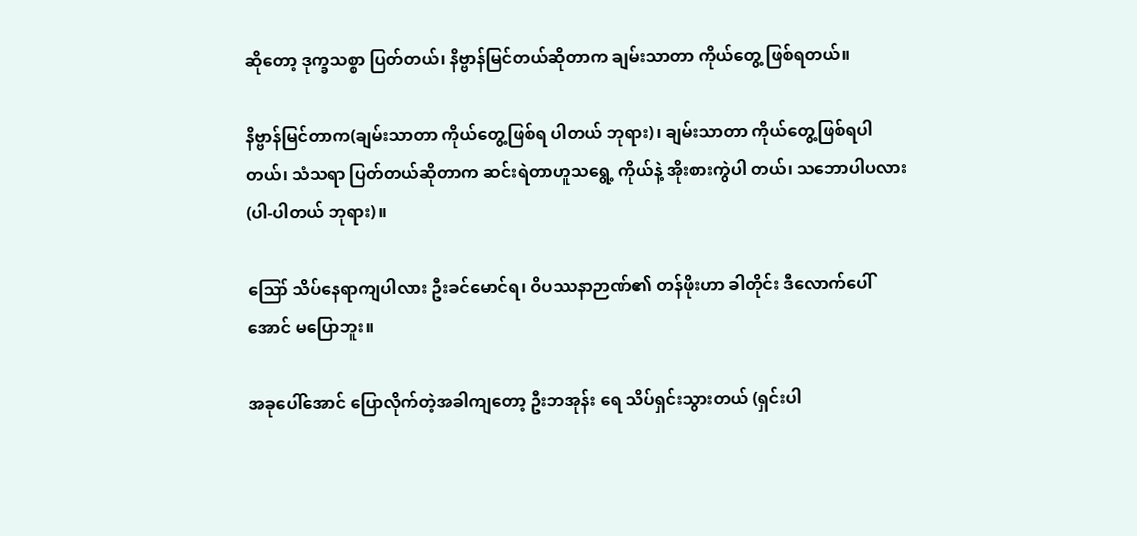ဆိုတော့ ဒုက္ခသစ္စာ ပြတ်တယ်၊ နိဗ္ဗာန်မြင်တယ်ဆိုတာက ချမ်းသာတာ ကိုယ်တွေ့ ဖြစ်ရတယ်။

နိဗ္ဗာန်မြင်တာက(ချမ်းသာတာ ကိုယ်တွေ့ဖြစ်ရ ပါတယ် ဘုရား)၊ ချမ်းသာတာ ကိုယ်တွေ့ဖြစ်ရပါတယ်၊ သံသရာ ပြတ်တယ်ဆိုတာက ဆင်းရဲတာဟူသရွေ့ ကိုယ်နဲ့ အိုးစားကွဲပါ တယ်၊ သဘောပါပလား (ပါ-ပါတယ် ဘုရား)။

ဪ သိပ်နေရာကျပါလား ဦးခင်မောင်ရ၊ ဝိပဿနာဉာဏ်၏ တန်ဖိုးဟာ ခါတိုင်း ဒီလောက်ပေါ်အောင် မပြောဘူး။

အခုပေါ်အောင် ပြောလိုက်တဲ့အခါကျတော့ ဦးဘအုန်း ရေ သိပ်ရှင်းသွားတယ် (ရှင်းပါ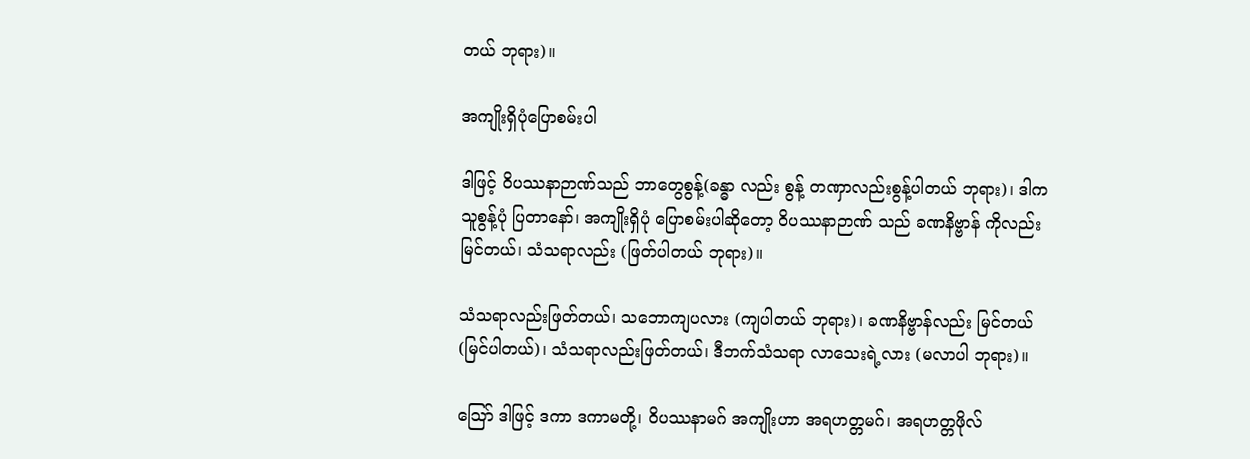တယ် ဘုရား)။

အကျိုးရှိပုံပြောစမ်းပါ

ဒါဖြင့် ဝိပဿနာဉာဏ်သည် ဘာတွေစွန့်(ခန္ဓာ လည်း စွန့် တဏှာလည်းစွန့်ပါတယ် ဘုရား)၊ ဒါက သူစွန့်ပုံ ပြတာနော်၊ အကျိုးရှိပုံ ပြောစမ်းပါဆိုတော့ ဝိပဿနာဉာဏ် သည် ခဏနိဗ္ဗာန် ကိုလည်း မြင်တယ်၊ သံသရာလည်း (ဖြတ်ပါတယ် ဘုရား)။

သံသရာလည်းဖြတ်တယ်၊ သဘောကျပလား (ကျပါတယ် ဘုရား)၊ ခဏနိဗ္ဗာန်လည်း မြင်တယ် (မြင်ပါတယ်)၊ သံသရာလည်းဖြတ်တယ်၊ ဒီဘက်သံသရာ လာသေးရဲ့လား (မလာပါ ဘုရား)။

သြော် ဒါဖြင့် ဒကာ ဒကာမတို့၊ ဝိပဿနာမဂ် အကျိုးဟာ အရဟတ္တမဂ်၊ အရဟတ္တဖိုလ်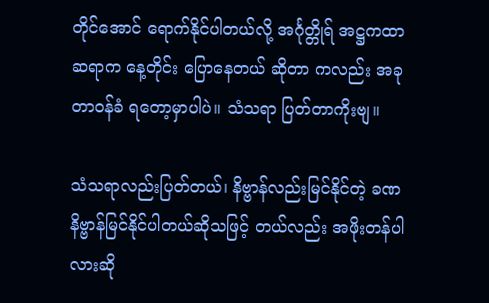တိုင်အောင် ရောက်နိုင်ပါတယ်လို့ အင်္ဂုတ္တိုရ် အဋ္ဌကထာဆရာက နေ့တိုင်း ပြောနေတယ် ဆိုတာ ကလည်း အခု တာဝန်ခံ ရတော့မှာပါပဲ။ သံသရာ ပြတ်တာကိုးဗျ။

သံသရာလည်းပြတ်တယ်၊ နိဗ္ဗာန်လည်းမြင်နိုင်တဲ့ ခဏနိဗ္ဗာန်မြင်နိုင်ပါတယ်ဆိုသဖြင့် တယ်လည်း အဖိုးတန်ပါ လားဆို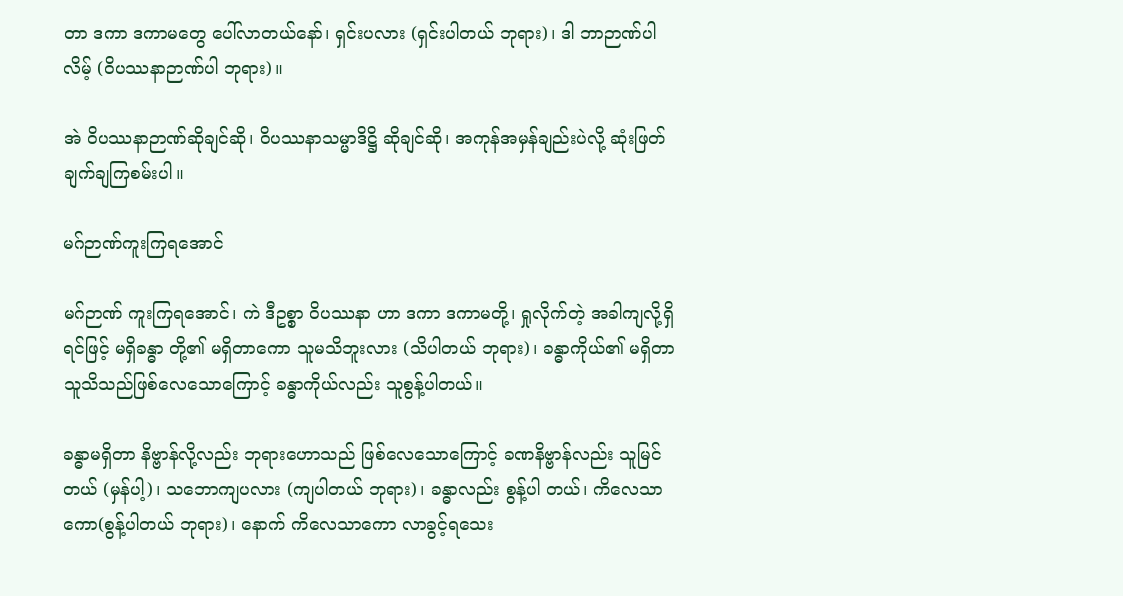တာ ဒကာ ဒကာမတွေ ပေါ်လာတယ်နော်၊ ရှင်းပလား (ရှင်းပါတယ် ဘုရား)၊ ဒါ ဘာဉာဏ်ပါလိမ့် (ဝိပဿနာဉာဏ်ပါ ဘုရား)။

အဲ ဝိပဿနာဉာဏ်ဆိုချင်ဆို၊ ဝိပဿနာသမ္မာဒိဋ္ဌိ ဆိုချင်ဆို၊ အကုန်အမှန်ချည်းပဲလို့ ဆုံးဖြတ်ချက်ချကြစမ်းပါ။

မဂ်ဉာဏ်ကူးကြရအောင်

မဂ်ဉာဏ် ကူးကြရအောင်၊ ကဲ ဒီဥစ္စာ ဝိပဿနာ ဟာ ဒကာ ဒကာမတို့၊ ရှုလိုက်တဲ့ အခါကျလို့ရှိရင်ဖြင့် မရှိခန္ဓာ တို့၏ မရှိတာကော သူမသိဘူးလား (သိပါတယ် ဘုရား)၊ ခန္ဓာကိုယ်၏ မရှိတာ သူသိသည်ဖြစ်လေသောကြောင့် ခန္ဓာကိုယ်လည်း သူစွန့်ပါတယ်။

ခန္ဓာမရှိတာ နိဗ္ဗာန်လို့လည်း ဘုရားဟောသည် ဖြစ်လေသောကြောင့် ခဏနိဗ္ဗာန်လည်း သူမြင်တယ် (မှန်ပါ့)၊ သဘောကျပလား (ကျပါတယ် ဘုရား)၊ ခန္ဓာလည်း စွန့်ပါ တယ်၊ ကိလေသာကော(စွန့်ပါတယ် ဘုရား)၊ နောက် ကိလေသာကော လာခွင့်ရသေး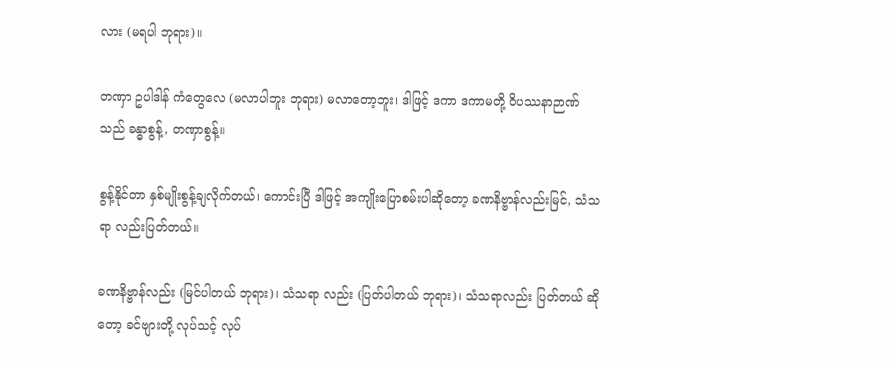လား (မရပါ ဘုရား)။

တဏှာ ဥပါဒါန် ကံတွေလေ (မလာပါဘူး ဘုရား) မလာတော့ဘူး၊ ဒါဖြင့် ဒကာ ဒကာမတို့ ဝိပဿနာဉာဏ်သည် ခန္ဓာစွန့်, တဏှာစွန့်။

စွန့်နိုင်တာ နှစ်မျိုးစွန့်ချလိုက်တယ်၊ ကောင်းပြီ ဒါဖြင့် အကျိုးပြောစမ်းပါဆိုတော့ ခဏနိဗ္ဗာန်လည်းမြင်, သံသရာ လည်းပြတ်တယ်။

ခဏနိဗ္ဗာန်လည်း (မြင်ပါတယ် ဘုရား)၊ သံသရာ လည်း (ပြတ်ပါတယ် ဘုရား)၊ သံသရာလည်း ပြတ်တယ် ဆိုတော့ ခင်ဗျားတို့ လုပ်သင့် လုပ်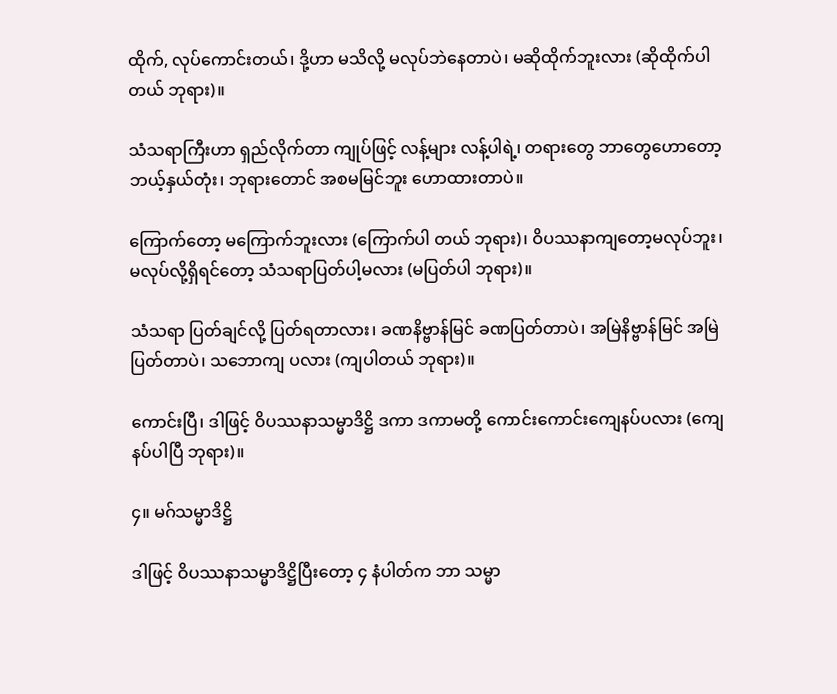ထိုက်, လုပ်ကောင်းတယ်၊ ဒို့ဟာ မသိလို့ မလုပ်ဘဲနေတာပဲ၊ မဆိုထိုက်ဘူးလား (ဆိုထိုက်ပါတယ် ဘုရား)။

သံသရာကြီးဟာ ရှည်လိုက်တာ ကျုပ်ဖြင့် လန့်များ လန့်ပါရဲ့၊ တရားတွေ ဘာတွေဟောတော့ ဘယ့်နှယ်တုံး၊ ဘုရားတောင် အစမမြင်ဘူး ဟောထားတာပဲ။

ကြောက်တော့ မကြောက်ဘူးလား (ကြောက်ပါ တယ် ဘုရား)၊ ဝိပဿနာကျတော့မလုပ်ဘူး၊ မလုပ်လို့ရှိရင်တော့ သံသရာပြတ်ပါ့မလား (မပြတ်ပါ ဘုရား)။

သံသရာ ပြတ်ချင်လို့ ပြတ်ရတာလား၊ ခဏနိဗ္ဗာန်မြင် ခဏပြတ်တာပဲ၊ အမြဲနိဗ္ဗာန်မြင် အမြဲပြတ်တာပဲ၊ သဘောကျ ပလား (ကျပါတယ် ဘုရား)။

ကောင်းပြီ၊ ဒါဖြင့် ဝိပဿနာသမ္မာဒိဋ္ဌိ ဒကာ ဒကာမတို့ ကောင်းကောင်းကျေနပ်ပလား (ကျေနပ်ပါပြီ ဘုရား)။

၄။ မဂ်သမ္မာဒိဋ္ဌိ

ဒါဖြင့် ဝိပဿနာသမ္မာဒိဋ္ဌိပြီးတော့ ၄ နံပါတ်က ဘာ သမ္မာ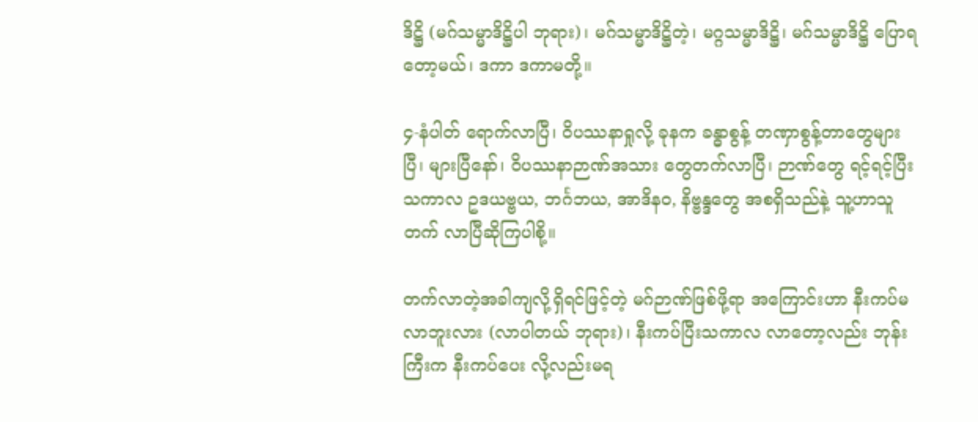ဒိဋ္ဌိ (မဂ်သမ္မာဒိဋ္ဌိပါ ဘုရား)၊ မဂ်သမ္မာဒိဋ္ဌိတဲ့၊ မဂ္ဂသမ္မာဒိဋ္ဌိ၊ မဂ်သမ္မာဒိဋ္ဌိ ပြောရတော့မယ်၊ ဒကာ ဒကာမတို့။

၄-နံပါတ် ရောက်လာပြီ၊ ဝိပဿနာရှုလို့ ခုနက ခန္ဓာစွန့် တဏှာစွန့်တာတွေများပြီ၊ များပြီနော်၊ ဝိပဿနာဉာဏ်အသား တွေတက်လာပြီ၊ ဉာဏ်တွေ ရင့်ရင့်ပြီး သကာလ ဥဒယဗ္ဗယ, ဘင်္ဂဘယ, အာဒိနဝ, နိဗ္ဗန္ဒတွေ အစရှိသည်နဲ့ သူ့ဟာသူ တက် လာပြီဆိုကြပါစို့။

တက်လာတဲ့အခါကျလို့ရှိရင်ဖြင့်တဲ့ မဂ်ဉာဏ်ဖြစ်ဖို့ရာ အကြောင်းဟာ နီးကပ်မလာဘူးလား (လာပါတယ် ဘုရား)၊ နီးကပ်ပြီးသကာလ လာတော့လည်း ဘုန်းကြီးက နီးကပ်ပေး လို့လည်းမရ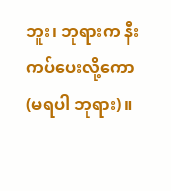ဘူး၊ ဘုရားက နီးကပ်ပေးလို့ကော (မရပါ ဘုရား)။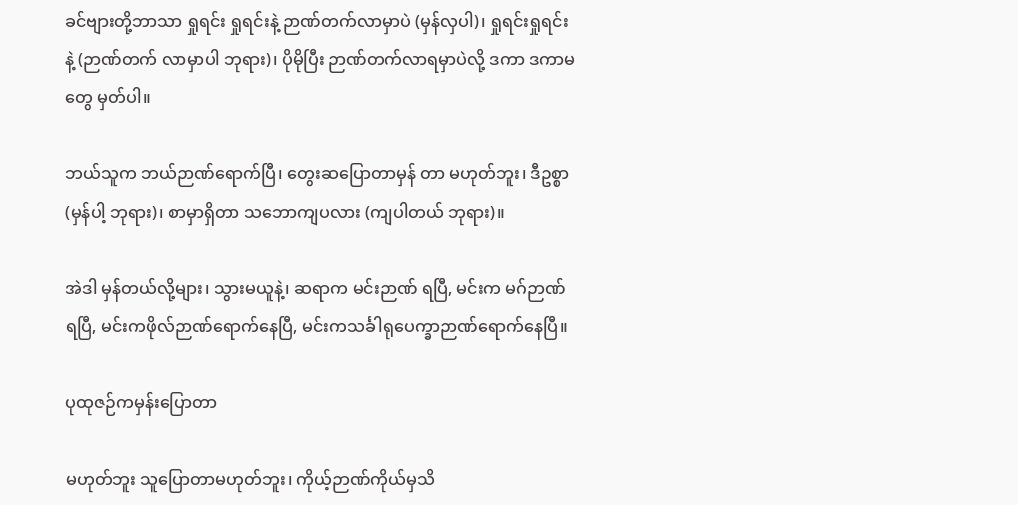ခင်ဗျားတို့ဘာသာ ရှုရင်း ရှုရင်းနဲ့ ဉာဏ်တက်လာမှာပဲ (မှန်လှပါ)၊ ရှုရင်းရှုရင်းနဲ့ (ဉာဏ်တက် လာမှာပါ ဘုရား)၊ ပိုမိုပြီး ဉာဏ်တက်လာရမှာပဲလို့ ဒကာ ဒကာမတွေ မှတ်ပါ။

ဘယ်သူက ဘယ်ဉာဏ်ရောက်ပြီ၊ တွေးဆပြောတာမှန် တာ မဟုတ်ဘူး၊ ဒီဥစ္စာ (မှန်ပါ့ ဘုရား)၊ စာမှာရှိတာ သဘောကျပလား (ကျပါတယ် ဘုရား)။

အဲဒါ မှန်တယ်လို့များ၊ သွားမယူနဲ့၊ ဆရာက မင်းဉာဏ် ရပြီ, မင်းက မဂ်ဉာဏ်ရပြီ, မင်းကဖိုလ်ဉာဏ်ရောက်နေပြီ, မင်းကသင်္ခါရုပေက္ခာဉာဏ်ရောက်နေပြီ။

ပုထုဇဉ်ကမှန်းပြောတာ

မဟုတ်ဘူး သူပြောတာမဟုတ်ဘူး၊ ကိုယ့်ဉာဏ်ကိုယ်မှသိ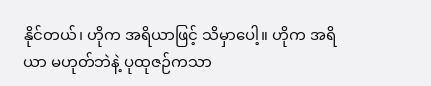နိုင်တယ်၊ ဟိုက အရိယာဖြင့် သိမှာပေါ့။ ဟိုက အရိယာ မဟုတ်ဘဲနဲ့ ပုထုဇဉ်ကသာ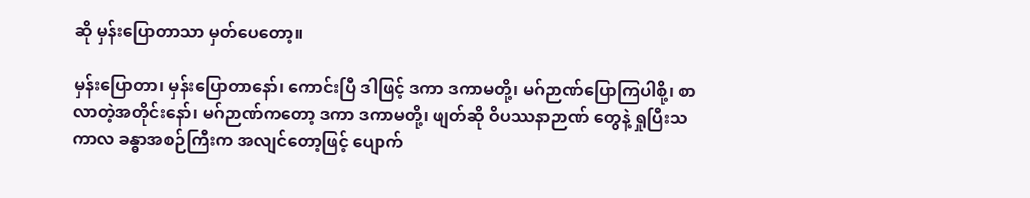ဆို မှန်းပြောတာသာ မှတ်ပေတော့။

မှန်းပြောတာ၊ မှန်းပြောတာနော်၊ ကောင်းပြီ ဒါဖြင့် ဒကာ ဒကာမတို့၊ မဂ်ဉာဏ်ပြောကြပါစို့၊ စာလာတဲ့အတိုင်းနော်၊ မဂ်ဉာဏ်ကတော့ ဒကာ ဒကာမတို့၊ ဖျတ်ဆို ဝိပဿနာဉာဏ် တွေနဲ့ ရှုပြီးသကာလ ခန္ဓာအစဉ်ကြီးက အလျင်တော့ဖြင့် ပျောက်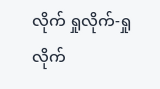လိုက် ရှုလိုက်-ရှုလိုက်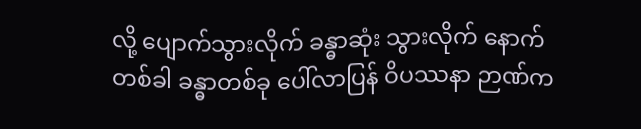လို့ ပျောက်သွားလိုက် ခန္ဓာဆုံး သွားလိုက် နောက်တစ်ခါ ခန္ဓာတစ်ခု ပေါ်လာပြန် ဝိပဿနာ ဉာဏ်က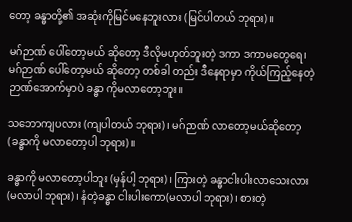တော့ ခန္ဓာတို့၏ အဆုံးကိုမြင်မနေဘူးလား (မြင်ပါတယ် ဘုရား)။

မဂ်ဉာဏ် ပေါ်တော့မယ် ဆိုတော့ ဒီလိုမဟုတ်ဘူးတဲ့ ဒကာ ဒကာမတွေရေ၊ မဂ်ဉာဏ် ပေါ်တော့မယ် ဆိုတော့ တစ်ခါ တည်း ဒီနေရာမှာ ကိုယ်ကြည့်နေတဲ့ ဉာဏ်အောက်မှာပဲ ခန္ဓာ ကိုမလာတော့ဘူး။

သဘောကျပလား (ကျပါတယ် ဘုရား)၊ မဂ်ဉာဏ် လာတော့မယ်ဆိုတော့(ခန္ဓာကို မလာတော့ပါ ဘုရား)။

ခန္ဓာကို မလာတော့ပါဘူး (မှန်ပါ့ ဘုရား)၊ ကြားတဲ့ ခန္ဓာငါးပါးလာသေးလား (မလာပါ ဘုရား)၊ နံတဲ့ခန္ဓာ ငါးပါးကော(မလာပါ ဘုရား)၊ စားတဲ့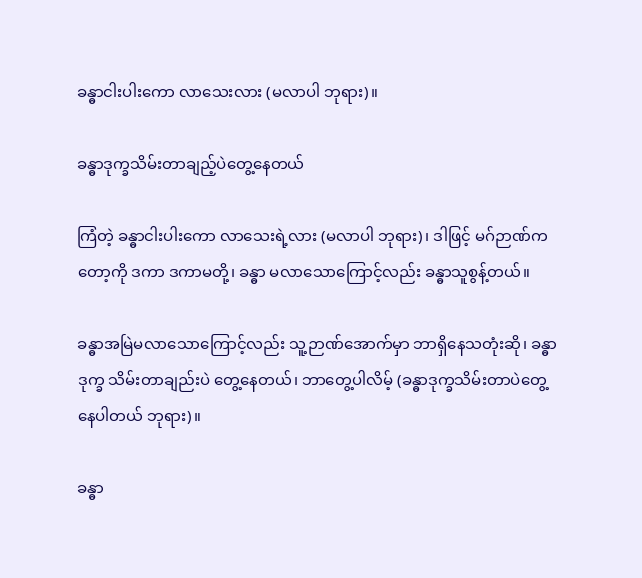ခန္ဓာငါးပါးကော လာသေးလား (မလာပါ ဘုရား)။

ခန္ဓာဒုက္ခသိမ်းတာချည့်ပဲတွေ့နေတယ်

ကြံတဲ့ ခန္ဓာငါးပါးကော လာသေးရဲ့လား (မလာပါ ဘုရား)၊ ဒါဖြင့် မဂ်ဉာဏ်ကတော့ကို ဒကာ ဒကာမတို့၊ ခန္ဓာ မလာသောကြောင့်လည်း ခန္ဓာသူစွန့်တယ်။

ခန္ဓာအမြဲမလာသောကြောင့်လည်း သူ့ဉာဏ်အောက်မှာ ဘာရှိနေသတုံးဆို၊ ခန္ဓာဒုက္ခ သိမ်းတာချည်းပဲ တွေ့နေတယ်၊ ဘာတွေ့ပါလိမ့် (ခန္ဓာဒုက္ခသိမ်းတာပဲတွေ့ နေပါတယ် ဘုရား)။

ခန္ဓာ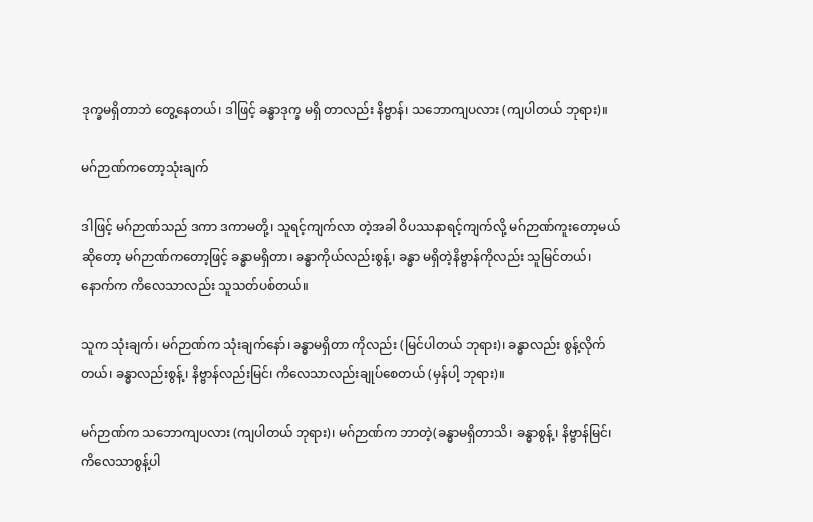ဒုက္ခမရှိတာဘဲ တွေ့နေတယ်၊ ဒါဖြင့် ခန္ဓာဒုက္ခ မရှိ တာလည်း နိဗ္ဗာန်၊ သဘောကျပလား (ကျပါတယ် ဘုရား)။

မဂ်ဉာဏ်ကတော့သုံးချက်

ဒါဖြင့် မဂ်ဉာဏ်သည် ဒကာ ဒကာမတို့၊ သူရင့်ကျက်လာ တဲ့အခါ ဝိပဿနာရင့်ကျက်လို့ မဂ်ဉာဏ်ကူးတော့မယ်ဆိုတော့ မဂ်ဉာဏ်ကတော့ဖြင့် ခန္ဓာမရှိတာ၊ ခန္ဓာကိုယ်လည်းစွန့်၊ ခန္ဓာ မရှိတဲ့နိဗ္ဗာန်ကိုလည်း သူမြင်တယ်၊ နောက်က ကိလေသာလည်း သူသတ်ပစ်တယ်။

သူက သုံးချက်၊ မဂ်ဉာဏ်က သုံးချက်နော်၊ ခန္ဓာမရှိတာ ကိုလည်း (မြင်ပါတယ် ဘုရား)၊ ခန္ဓာလည်း စွန့်လိုက်တယ်၊ ခန္ဓာလည်းစွန့်၊ နိဗ္ဗာန်လည်းမြင်၊ ကိလေသာလည်းချုပ်စေတယ် (မှန်ပါ့ ဘုရား)။

မဂ်ဉာဏ်က သဘောကျပလား (ကျပါတယ် ဘုရား)၊ မဂ်ဉာဏ်က ဘာတဲ့(ခန္ဓာမရှိတာသိ၊ ခန္ဓာစွန့်၊ နိဗ္ဗာန်မြင်၊ ကိလေသာစွန့်ပါ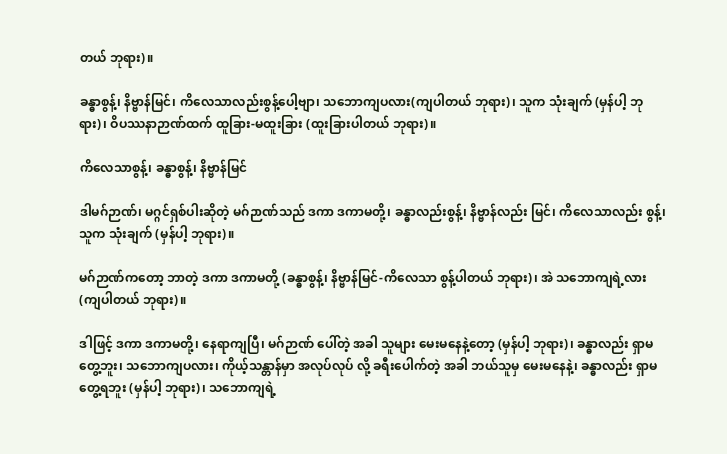တယ် ဘုရား)။

ခန္ဓာစွန့်၊ နိဗ္ဗာန်မြင်၊ ကိလေသာလည်းစွန့်ပေါ့ဗျာ၊ သဘောကျပလား(ကျပါတယ် ဘုရား)၊ သူက သုံးချက် (မှန်ပါ့ ဘုရား)၊ ဝိပဿနာဉာဏ်ထက် ထူခြား-မထူးခြား (ထူးခြားပါတယ် ဘုရား)။

ကိလေသာစွန့်၊ ခန္ဓာစွန့်၊ နိဗ္ဗာန်မြင်

ဒါမဂ်ဉာဏ်၊ မဂ္ဂင်ရှစ်ပါးဆိုတဲ့ မဂ်ဉာဏ်သည် ဒကာ ဒကာမတို့၊ ခန္ဓာလည်းစွန့်၊ နိဗ္ဗာန်လည်း မြင်၊ ကိလေသာလည်း စွန့်၊ သူက သုံးချက် (မှန်ပါ့ ဘုရား)။

မဂ်ဉာဏ်ကတော့ ဘာတဲ့ ဒကာ ဒကာမတို့ (ခန္ဓာစွန့်၊ နိဗ္ဗာန်မြင်-ကိလေသာ စွန့်ပါတယ် ဘုရား)၊ အဲ သဘောကျရဲ့လား (ကျပါတယ် ဘုရား)။

ဒါဖြင့် ဒကာ ဒကာမတို့၊ နေရာကျပြီ၊ မဂ်ဉာဏ် ပေါ်တဲ့ အခါ သူများ မေးမနေနဲ့တော့ (မှန်ပါ့ ဘုရား)၊ ခန္ဓာလည်း ရှာမတွေ့ဘူး၊ သဘောကျပလား၊ ကိုယ့်သန္တာန်မှာ အလုပ်လုပ် လို့ ခရီးပေါက်တဲ့ အခါ ဘယ်သူမှ မေးမနေနဲ့၊ ခန္ဓာလည်း ရှာမတွေ့ရဘူး (မှန်ပါ့ ဘုရား)၊ သဘောကျရဲ့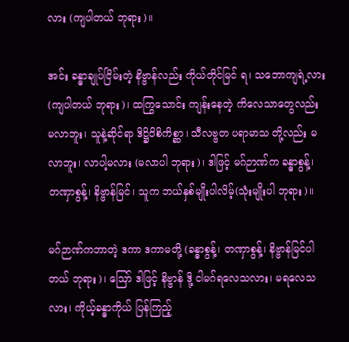လား (ကျပါတယ် ဘုရား)။

အင်း ခန္ဓာချုပ်ငြိမ်းတဲ့ နိဗ္ဗာန်လည်း ကိုယ်တိုင်မြင် ရ၊ သဘောကျရဲ့လား(ကျပါတယ် ဘုရား)၊ ထကြွသောင်း ကျန်းနေတဲ့ ကိလေသာတွေလည်း မလာဘူး၊ သူနဲ့ဆိုင်ရာ ဒိဋ္ဌိဝိစိကိစ္ဆာ၊ သီလဗ္ဗတ ပရာမာသ တို့လည်း မလာဘူး၊ လာပါ့မလား (မလာပါ ဘုရား)၊ ဒါဖြင့် မဂ်ဉာဏ်က ခန္ဓာစွန့်၊ တဏှာစွန့်၊ နိဗ္ဗာန်မြင်၊ သူက ဘယ်နှစ်မျိုးပါလိမ့်(သုံးမျိုးပါ ဘုရား)။

မဂ်ဉာဏ်ကဘာတဲ့ ဒကာ ဒကာမတို့ (ခန္ဓာစွန့်၊ တဏှာစွန့်၊ နိဗ္ဗာန်မြင်ပါတယ် ဘုရား)၊ ဪ ဒါဖြင့် နိဗ္ဗာန် ဒို့ ငါမဂ်ရလေသလား၊ မရလေသလား၊ ကိုယ့်ခန္ဓာကိုယ် ပြန်ကြည့်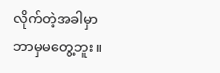လိုက်တဲ့အခါမှာ ဘာမှမတွေ့ဘူး။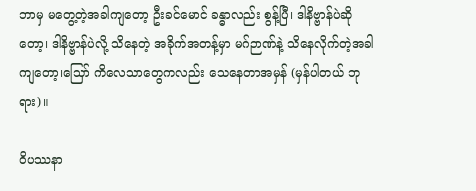ဘာမှ မတွေ့တဲ့အခါကျတော့ ဦးခင်မောင် ခန္ဓာလည်း စွန့်ပြီ၊ ဒါနိဗ္ဗာန်ပဲဆိုတော့၊ ဒါနိဗ္ဗာန်ပဲလို့ သိနေတဲ့ အခိုက်အတန့်မှာ မဂ်ဉာဏ်နဲ့ သိနေလိုက်တဲ့အခါကျတော့၊သြော် ကိလေသာတွေကလည်း သေနေတာအမှန် (မှန်ပါတယ် ဘုရား)။

ဝိပဿနာ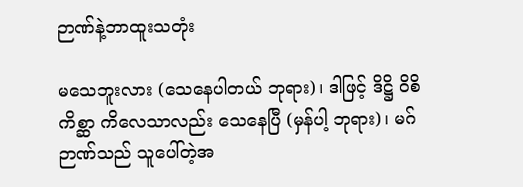ဉာဏ်နဲ့ဘာထူးသတုံး

မသေဘူးလား (သေနေပါတယ် ဘုရား)၊ ဒါဖြင့် ဒိဋ္ဌိ ဝိစိကိစ္ဆာ ကိလေသာလည်း သေနေပြီ (မှန်ပါ့ ဘုရား)၊ မဂ်ဉာဏ်သည် သူပေါ်တဲ့အ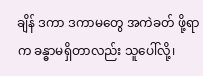ချိန် ဒကာ ဒကာမတွေ အကဲခတ် ဖို့ရာက ခန္ဓာမရှိတာလည်း သူပေါ်လို့၊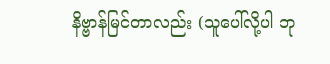နိဗ္ဗာန်မြင်တာလည်း (သူပေါ်လို့ပါ ဘု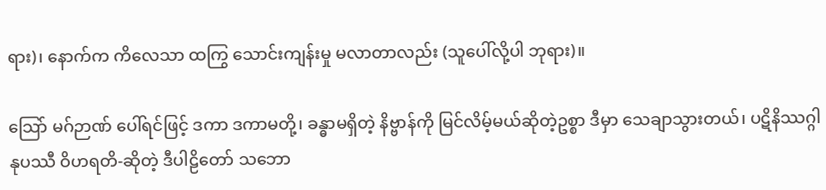ရား)၊ နောက်က ကိလေသာ ထကြွ သောင်းကျန်းမှု မလာတာလည်း (သူပေါ်လို့ပါ ဘုရား)။

သြော် မဂ်ဉာဏ် ပေါ်ရင်ဖြင့် ဒကာ ဒကာမတို့၊ ခန္ဓာမရှိတဲ့ နိဗ္ဗာန်ကို မြင်လိမ့်မယ်ဆိုတဲ့ဥစ္စာ ဒီမှာ သေချာသွားတယ်၊ ပဋိနိဿဂ္ဂါနုပဿီ ဝိဟရတိ-ဆိုတဲ့ ဒီပါဠိတော် သဘော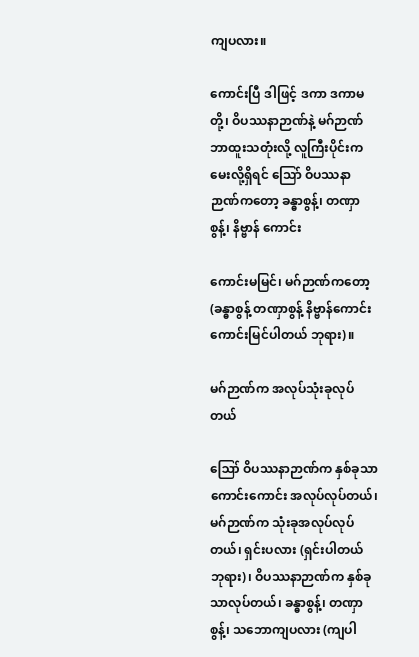ကျပလား။

ကောင်းပြီ ဒါဖြင့် ဒကာ ဒကာမတို့၊ ဝိပဿနာဉာဏ်နဲ့ မဂ်ဉာဏ် ဘာထူးသတုံးလို့ လူကြီးပိုင်းက မေးလို့ရှိရင် သြော် ဝိပဿနာဉာဏ်ကတော့ ခန္ဓာစွန့်၊ တဏှာစွန့်၊ နိဗ္ဗာန် ကောင်း

ကောင်းမမြင်၊ မဂ်ဉာဏ်ကတော့(ခန္ဓာစွန့် တဏှာစွန့် နိဗ္ဗာန်ကောင်းကောင်းမြင်ပါတယ် ဘုရား)။

မဂ်ဉာဏ်က အလုပ်သုံးခုလုပ်တယ်

ဪ ဝိပဿနာဉာဏ်က နှစ်ခုသာ ကောင်းကောင်း အလုပ်လုပ်တယ်၊ မဂ်ဉာဏ်က သုံးခုအလုပ်လုပ်တယ်၊ ရှင်းပလား (ရှင်းပါတယ် ဘုရား)၊ ဝိပဿနာဉာဏ်က နှစ်ခုသာလုပ်တယ်၊ ခန္ဓာစွန့်၊ တဏှာစွန့်၊ သဘောကျပလား (ကျပါ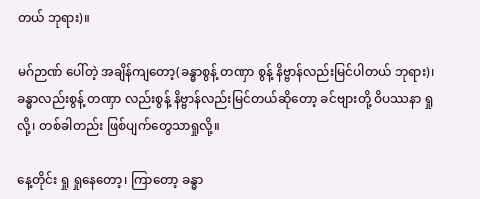တယ် ဘုရား)။

မဂ်ဉာဏ် ပေါ်တဲ့ အချိန်ကျတော့(ခန္ဓာစွန့် တဏှာ စွန့် နိဗ္ဗာန်လည်းမြင်ပါတယ် ဘုရား)၊ ခန္ဓာလည်းစွန့် တဏှာ လည်းစွန့် နိဗ္ဗာန်လည်းမြင်တယ်ဆိုတော့ ခင်ဗျားတို့ ဝိပဿနာ ရှုလို့၊ တစ်ခါတည်း ဖြစ်ပျက်တွေသာရှုလို့။

နေ့တိုင်း ရှု ရှုနေတော့၊ ကြာတော့ ခန္ဓာ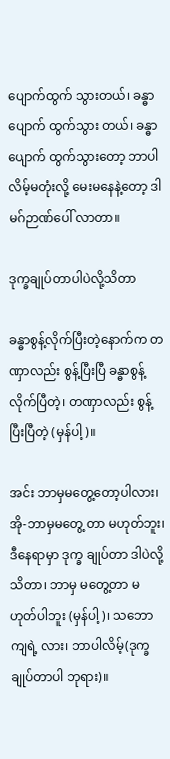ပျောက်ထွက် သွားတယ်၊ ခန္ဓာပျောက် ထွက်သွား တယ်၊ ခန္ဓာပျောက် ထွက်သွားတော့ ဘာပါလိမ့်မတုံးလို့ မေးမနေနဲ့တော့ ဒါမဂ်ဉာဏ်ပေါ် လာတာ။

ဒုက္ခချုပ်တာပါပဲလို့သိတာ

ခန္ဓာစွန့်လိုက်ပြီးတဲ့နောက်က တဏှာလည်း စွန့်ပြီးပြီ ခန္ဓာစွန့်လိုက်ပြီတဲ့၊ တဏှာလည်း စွန့်ပြီးပြီတဲ့ (မှန်ပါ့)။

အင်း ဘာမှမတွေ့တော့ပါလား၊ အို-ဘာမှမတွေ့ တာ မဟုတ်ဘူး၊ ဒီနေရာမှာ ဒုက္ခ ချုပ်တာ ဒါပဲလို့ သိတာ၊ ဘာမှ မတွေ့တာ မဟုတ်ပါဘူး (မှန်ပါ့)၊ သဘောကျရဲ့ လား၊ ဘာပါလိမ့်(ဒုက္ခချုပ်တာပါ ဘုရား)။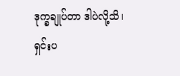ဒုက္ခချုပ်တာ ဒါပဲလို့သိ၊ ရှင်းပ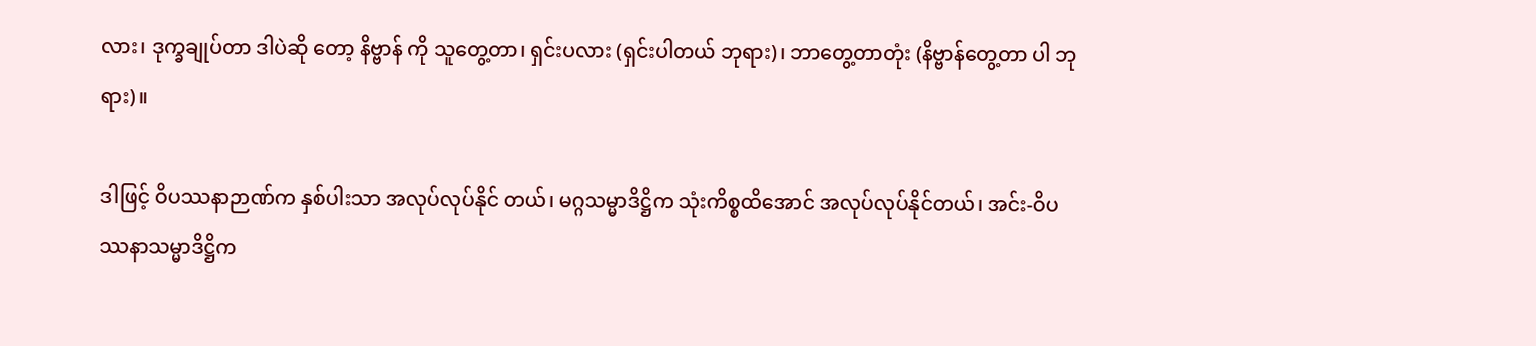လား၊ ဒုက္ခချုပ်တာ ဒါပဲဆို တော့ နိဗ္ဗာန် ကို သူတွေ့တာ၊ ရှင်းပလား (ရှင်းပါတယ် ဘုရား)၊ ဘာတွေ့တာတုံး (နိဗ္ဗာန်တွေ့တာ ပါ ဘုရား)။

ဒါဖြင့် ဝိပဿနာဉာဏ်က နှစ်ပါးသာ အလုပ်လုပ်နိုင် တယ်၊ မဂ္ဂသမ္မာဒိဋ္ဌိက သုံးကိစ္စထိအောင် အလုပ်လုပ်နိုင်တယ်၊ အင်း-ဝိပဿနာသမ္မာဒိဋ္ဌိက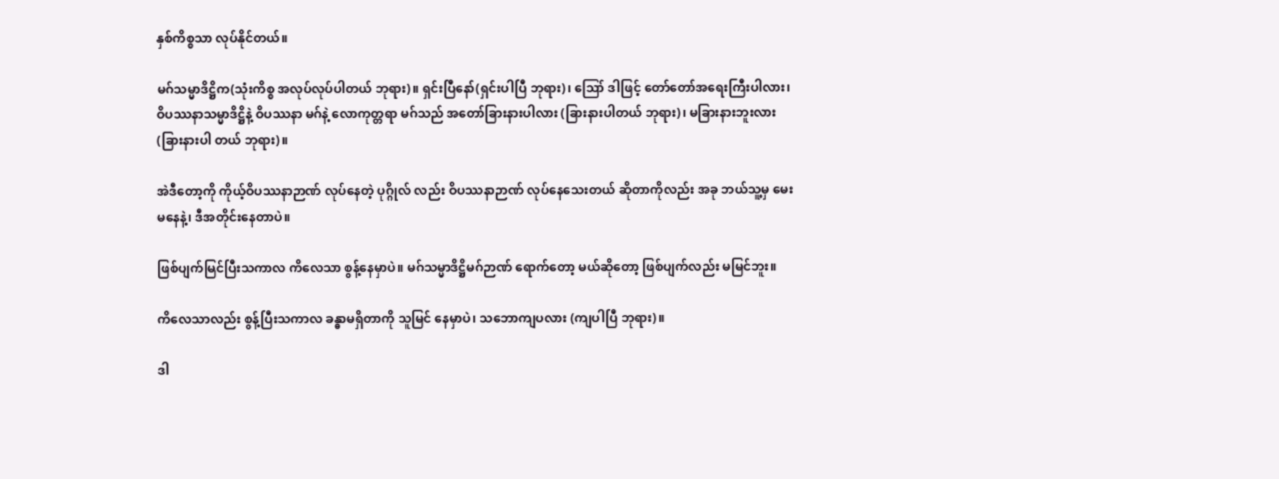နှစ်ကိစ္စသာ လုပ်နိုင်တယ်။

မဂ်သမ္မာဒိဋ္ဌိက(သုံးကိစ္စ အလုပ်လုပ်ပါတယ် ဘုရား)။ ရှင်းပြီနော်(ရှင်းပါပြီ ဘုရား)၊ ဪ ဒါဖြင့် တော်တော်အရေးကြီးပါလား၊ ဝိပဿနာသမ္မာဒိဋ္ဌိနဲ့ ဝိပဿနာ မဂ်နဲ့ လောကုတ္တရာ မဂ်သည် အတော်ခြားနားပါလား (ခြားနားပါတယ် ဘုရား)၊ မခြားနားဘူးလား (ခြားနားပါ တယ် ဘုရား)။

အဲဒီတော့ကို ကိုယ့်ဝိပဿနာဉာဏ် လုပ်နေတဲ့ ပုဂ္ဂိုလ် လည်း ဝိပဿနာဉာဏ် လုပ်နေသေးတယ် ဆိုတာကိုလည်း အခု ဘယ်သူ့မှ မေးမနေနဲ့၊ ဒီအတိုင်းနေတာပဲ။

ဖြစ်ပျက်မြင်ပြီးသကာလ ကိလေသာ စွန့်နေမှာပဲ။ မဂ်သမ္မာဒိဋ္ဌိမဂ်ဉာဏ် ရောက်တော့ မယ်ဆိုတော့ ဖြစ်ပျက်လည်း မမြင်ဘူး။

ကိလေသာလည်း စွန့်ပြီးသကာလ ခန္ဓာမရှိတာကို သူမြင် နေမှာပဲ၊ သဘောကျပလား (ကျပါပြီ ဘုရား)။

ဒါ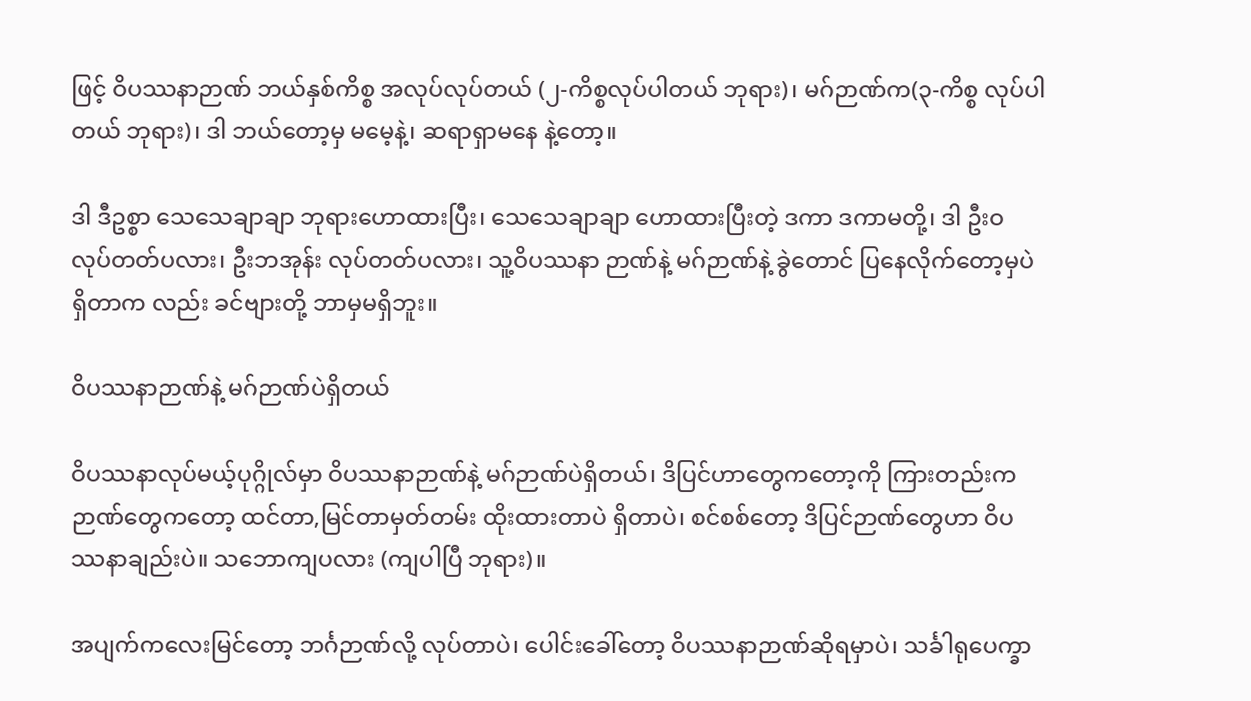ဖြင့် ဝိပဿနာဉာဏ် ဘယ်နှစ်ကိစ္စ အလုပ်လုပ်တယ် (၂-ကိစ္စလုပ်ပါတယ် ဘုရား)၊ မဂ်ဉာဏ်က(၃-ကိစ္စ လုပ်ပါတယ် ဘုရား)၊ ဒါ ဘယ်တော့မှ မမေ့နဲ့၊ ဆရာရှာမနေ နဲ့တော့။

ဒါ ဒီဥစ္စာ သေသေချာချာ ဘုရားဟောထားပြီး၊ သေသေချာချာ ဟောထားပြီးတဲ့ ဒကာ ဒကာမတို့၊ ဒါ ဦးဝ လုပ်တတ်ပလား၊ ဦးဘအုန်း လုပ်တတ်ပလား၊ သူ့ဝိပဿနာ ဉာဏ်နဲ့ မဂ်ဉာဏ်နဲ့ ခွဲတောင် ပြနေလိုက်တော့မှပဲ ရှိတာက လည်း ခင်ဗျားတို့ ဘာမှမရှိဘူး။

ဝိပဿနာဉာဏ်နဲ့ မဂ်ဉာဏ်ပဲရှိတယ်

ဝိပဿနာလုပ်မယ့်ပုဂ္ဂိုလ်မှာ ဝိပဿနာဉာဏ်နဲ့ မဂ်ဉာဏ်ပဲရှိတယ်၊ ဒိပြင်ဟာတွေကတော့ကို ကြားတည်းက ဉာဏ်တွေကတော့ ထင်တာ,မြင်တာမှတ်တမ်း ထိုးထားတာပဲ ရှိတာပဲ၊ စင်စစ်တော့ ဒိပြင်ဉာဏ်တွေဟာ ဝိပဿနာချည်းပဲ။ သဘောကျပလား (ကျပါပြီ ဘုရား)။

အပျက်ကလေးမြင်တော့ ဘင်္ဂဉာဏ်လို့ လုပ်တာပဲ၊ ပေါင်းခေါ်တော့ ဝိပဿနာဉာဏ်ဆိုရမှာပဲ၊ သင်္ခါရုပေက္ခာ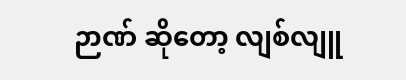ဉာဏ် ဆိုတော့ လျစ်လျူ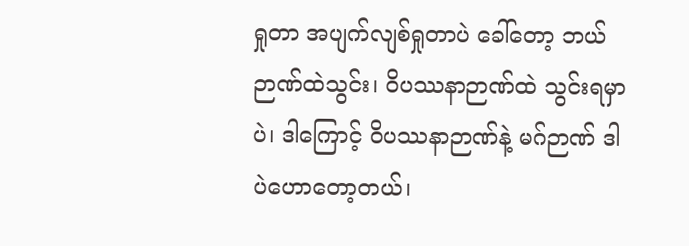ရှုတာ အပျက်လျစ်ရှုတာပဲ ခေါ်တော့ ဘယ်ဉာဏ်ထဲသွင်း၊ ဝိပဿနာဉာဏ်ထဲ သွင်းရမှာပဲ၊ ဒါကြောင့် ဝိပဿနာဉာဏ်နဲ့ မဂ်ဉာဏ် ဒါပဲဟောတော့တယ်၊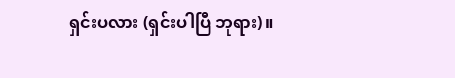ရှင်းပလား (ရှင်းပါပြီ ဘုရား)။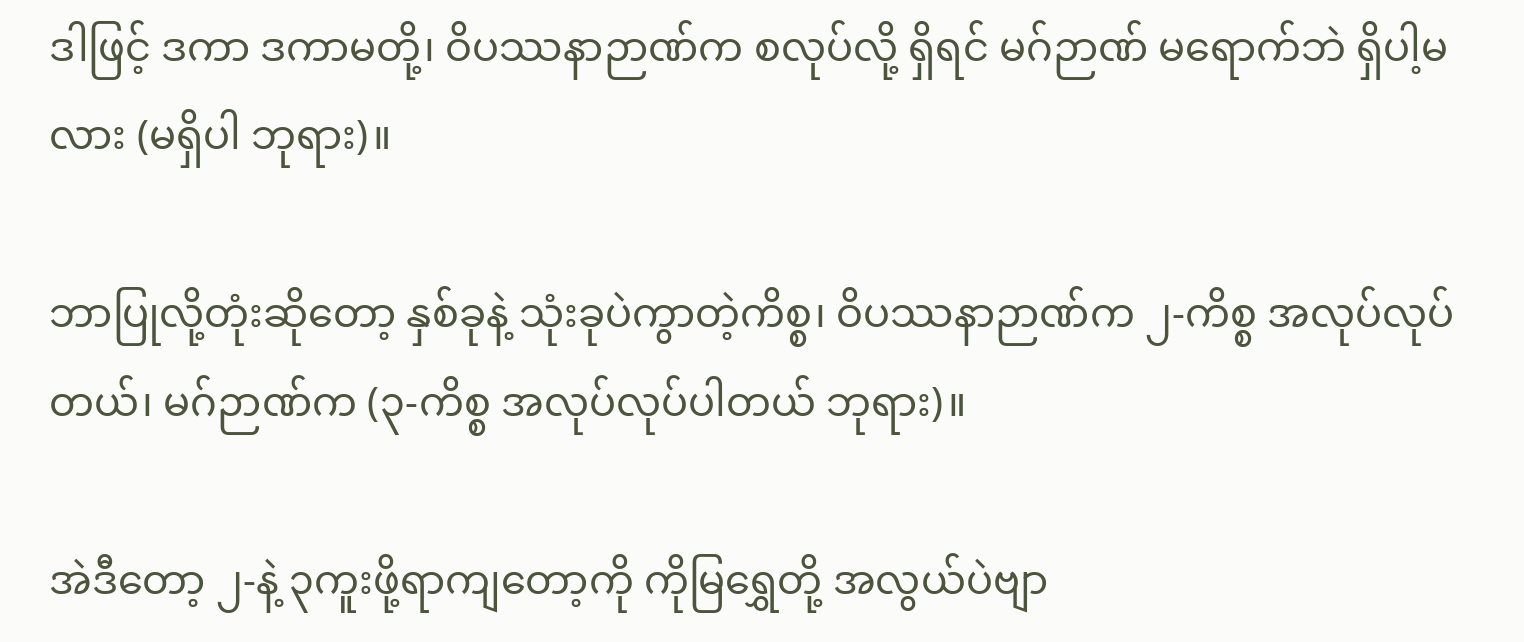ဒါဖြင့် ဒကာ ဒကာမတို့၊ ဝိပဿနာဉာဏ်က စလုပ်လို့ ရှိရင် မဂ်ဉာဏ် မရောက်ဘဲ ရှိပါ့မလား (မရှိပါ ဘုရား)။

ဘာပြုလို့တုံးဆိုတော့ နှစ်ခုနဲ့ သုံးခုပဲကွာတဲ့ကိစ္စ၊ ဝိပဿနာဉာဏ်က ၂-ကိစ္စ အလုပ်လုပ်တယ်၊ မဂ်ဉာဏ်က (၃-ကိစ္စ အလုပ်လုပ်ပါတယ် ဘုရား)။

အဲဒီတော့ ၂-နဲ့ ၃ကူးဖို့ရာကျတော့ကို ကိုမြရွှေတို့ အလွယ်ပဲဗျာ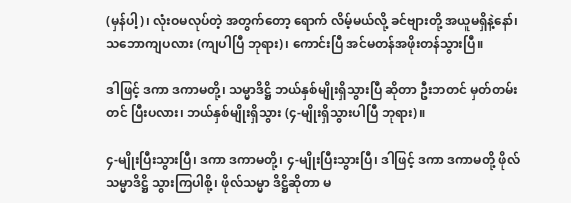(မှန်ပါ့)၊ လုံးဝမလုပ်တဲ့ အတွက်တော့ ရောက် လိမ့်မယ်လို့ ခင်ဗျားတို့ အယူမရှိနဲ့နော်၊ သဘောကျပလား (ကျပါပြီ ဘုရား)၊ ကောင်းပြီ အင်မတန်အဖိုးတန်သွားပြီ။

ဒါဖြင့် ဒကာ ဒကာမတို့၊ သမ္မာဒိဋ္ဌိ ဘယ်နှစ်မျိုးရှိသွားပြီ ဆိုတာ ဦးဘတင် မှတ်တမ်းတင် ပြီးပလား၊ ဘယ်နှစ်မျိုးရှိသွား (၄-မျိုးရှိသွားပါပြီ ဘုရား)။

၄-မျိုးပြီးသွားပြီ၊ ဒကာ ဒကာမတို့၊ ၄-မျိုးပြီးသွားပြီ၊ ဒါဖြင့် ဒကာ ဒကာမတို့ ဖိုလ်သမ္မာဒိဋ္ဌိ သွားကြပါစို့၊ ဖိုလ်သမ္မာ ဒိဋ္ဌိဆိုတာ မ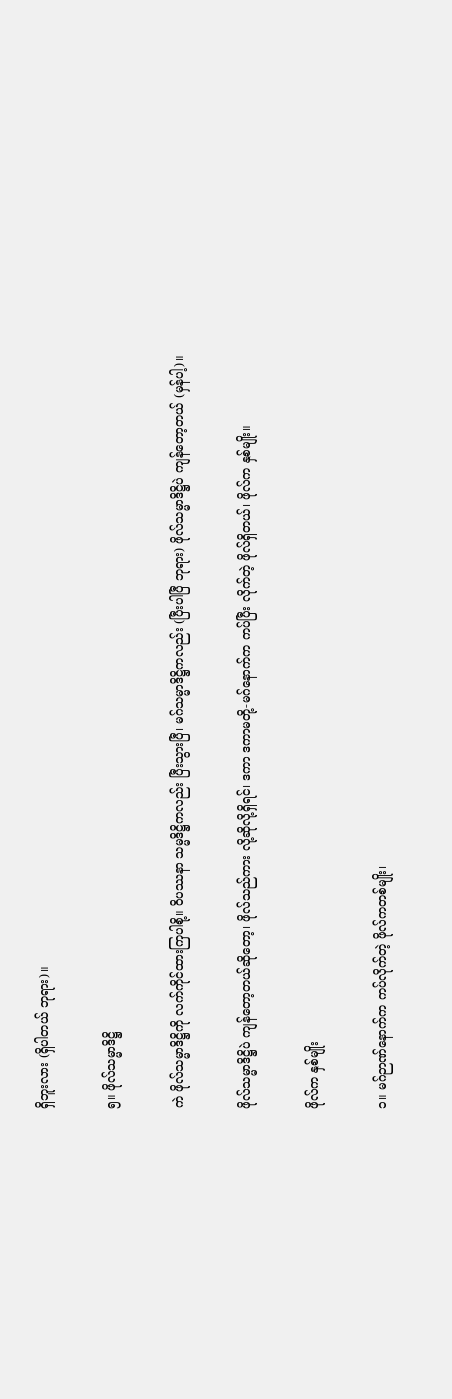ရှိဘူးလား (ရှိပါတယ် ဘုရား)။

၅။ ဖိုလ်သမ္မာဒိဋ္ဌိ

ကဲ ဖိုလ်သမ္မာဒိဋ္ဌိကို လက်ကိုင်ထားကြပါစို့။ ဝိပဿနာ သမ္မဒိဋ္ဌိကလည်း ပြီးသွားပြီ၊ မဂ်သမ္မာဒိဋ္ဌိကလည်း (ပြီးပါပြီ ဘုရား) ဖိုလ်သမ္မာဒိဋ္ဌိပဲ ကျန်တော့တယ် (မှန်ပါ့)။

ဖိုလ်သမ္မာဒိဋ္ဌိပဲ ကျန်တော့တယ်ဆိုတော့၊ ဖိုလ်သည်ကား လို့ဆိုလို့ရှိရင်၊ ဒကာ ဒကာမတို့-မဂ်နောက်က ကပ်ပြီး လိုက်တဲ့ ဖိုလ်ရှိတယ်၊ ဖိုလ်က နှစ်မျိုး။

ဖိုလ်က နှစ်မျိုး

၁။ မဂ်ဉာဏ်နောက်က ကပ်လိုက်တဲ့ ဖိုလ်ကတစ်မျိုး၊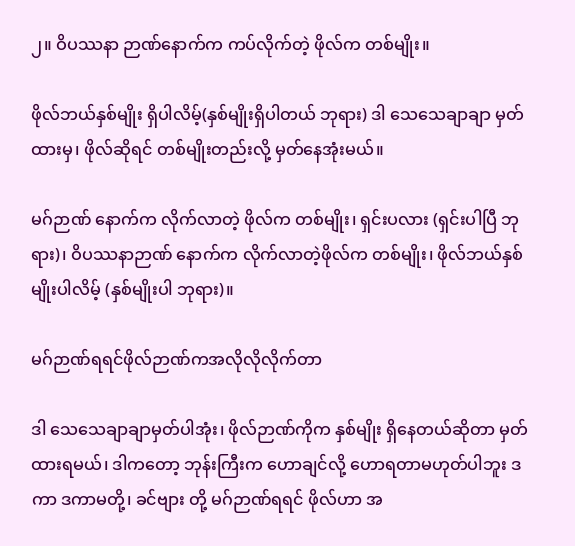၂။ ဝိပဿနာ ဉာဏ်နောက်က ကပ်လိုက်တဲ့ ဖိုလ်က တစ်မျိုး။

ဖိုလ်ဘယ်နှစ်မျိုး ရှိပါလိမ့်(နှစ်မျိုးရှိပါတယ် ဘုရား) ဒါ သေသေချာချာ မှတ်ထားမှ၊ ဖိုလ်ဆိုရင် တစ်မျိုးတည်းလို့ မှတ်နေအုံးမယ်။

မဂ်ဉာဏ် နောက်က လိုက်လာတဲ့ ဖိုလ်က တစ်မျိုး၊ ရှင်းပလား (ရှင်းပါပြီ ဘုရား)၊ ဝိပဿနာဉာဏ် နောက်က လိုက်လာတဲ့ဖိုလ်က တစ်မျိုး၊ ဖိုလ်ဘယ်နှစ်မျိုးပါလိမ့် (နှစ်မျိုးပါ ဘုရား)။

မဂ်ဉာဏ်ရရင်ဖိုလ်ဉာဏ်ကအလိုလိုလိုက်တာ

ဒါ သေသေချာချာမှတ်ပါအုံး၊ ဖိုလ်ဉာဏ်ကိုက နှစ်မျိုး ရှိနေတယ်ဆိုတာ မှတ်ထားရမယ်၊ ဒါကတော့ ဘုန်းကြီးက ဟောချင်လို့ ဟောရတာမဟုတ်ပါဘူး ဒကာ ဒကာမတို့၊ ခင်ဗျား တို့ မဂ်ဉာဏ်ရရင် ဖိုလ်ဟာ အ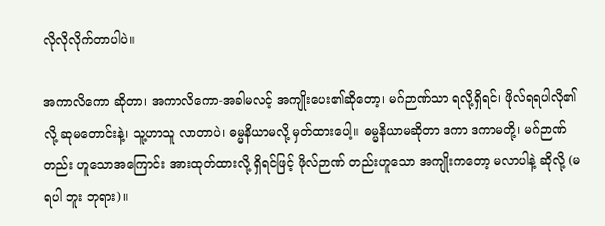လိုလိုလိုက်တာပါပဲ။

အကာလိကော ဆိုတာ၊ အကာလိကော-အခါမလင့် အကျိုးပေး၏ဆိုတော့၊ မဂ်ဉာဏ်သာ ရလို့ရှိရင်၊ ဖိုလ်ရရပါလို၏ လို့ ဆုမတောင်းနဲ့၊ သူ့ဟာသူ လာတာပဲ၊ ဓမ္မနိယာမလို့ မှတ်ထားပေါ့။ ဓမ္မနိယာမဆိုတာ ဒကာ ဒကာမတို့၊ မဂ်ဉာဏ်တည်း ဟူသောအကြောင်း အားထုတ်ထားလို့ ရှိရင်ဖြင့် ဖိုလ်ဉာဏ် တည်းဟူသော အကျိုးကတော့ မလာပါနဲ့ ဆိုလို့ (မရပါ ဘူး ဘုရား)။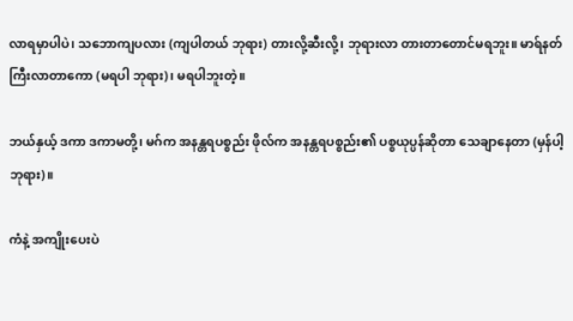လာရမှာပါပဲ၊ သဘောကျပလား (ကျပါတယ် ဘုရား) တားလို့ဆီးလို့၊ ဘုရားလာ တားတာတောင်မရဘူး။ မာရ်နတ်ကြီးလာတာကော (မရပါ ဘုရား)၊ မရပါဘူးတဲ့။

ဘယ်နှယ့် ဒကာ ဒကာမတို့၊ မဂ်က အနန္တရပစ္စည်း ဖိုလ်က အနန္တရပစ္စည်း၏ ပစ္စယုပ္ပန်ဆိုတာ သေချာနေတာ (မှန်ပါ့ ဘုရား)။

ကံနဲ့ အကျိုးပေးပဲ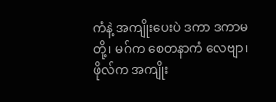ကံနဲ့ အကျိုးပေးပဲ ဒကာ ဒကာမတို့၊ မဂ်က စေတနာကံ လေဗျာ၊ ဖိုလ်က အကျိုး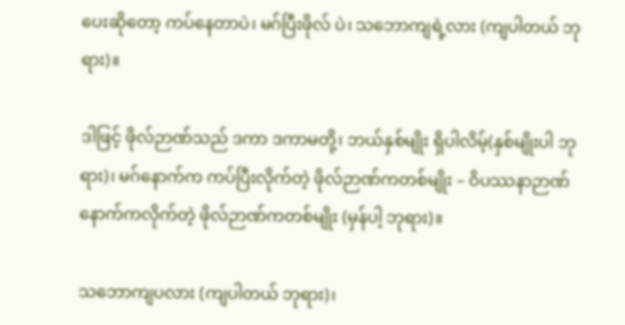ပေးဆိုတော့ ကပ်နေတာပဲ၊ မဂ်ပြီးဖိုလ် ပဲ၊ သဘောကျရဲ့လား (ကျပါတယ် ဘုရား)။

ဒါဖြင့် ဖိုလ်ဉာဏ်သည် ဒကာ ဒကာမတို့၊ ဘယ်နှစ်မျိုး ရှိပါလိမ့်(နှစ်မျိုးပါ ဘုရား)၊ မဂ်နောက်က ကပ်ပြီးလိုက်တဲ့ ဖိုလ်ဉာဏ်ကတစ်မျိုး – ဝိပဿနာဉာဏ်နောက်ကလိုက်တဲ့ ဖိုလ်ဉာဏ်ကတစ်မျိုး (မှန်ပါ့ ဘုရား)။

သဘောကျပလား (ကျပါတယ် ဘုရား)၊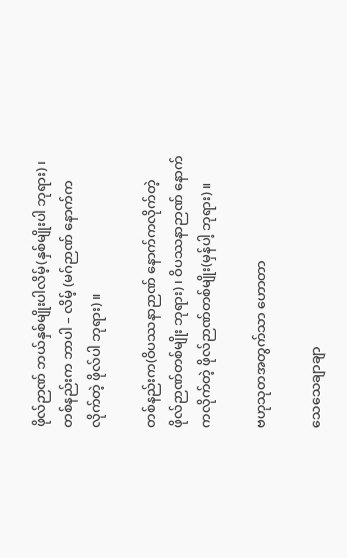ဖိုလ်ဉာဏ် ဘယ်နှစ်မျိုးပါလိမ့်(နှစ်မျိုးပါ ဘုရား)၊ တစ်နည်းက ဘာပါ – လိမ့် (မဂ်ဉာဏ် နောက်က လိုက်တဲ့ ဖိုလ်ပါ ဘုရား)။

တစ်နည်းက(ဝိပဿနာဉာဏ် နောက်ကလိုက်တဲ့ ဖိုလ်ဉာဏ်တစ်မျိုး ဘုရား)၊ ဝိပဿနာဉာဏ် နောက်ကလိုက်တဲ့ ဖိုလ်ဉာဏ်တစ်မျိုး(မှန်ပါ့ ဘုရား)။

ဗဟုသုတအတွက်သာ ဟောတာ

သေသေချာချာ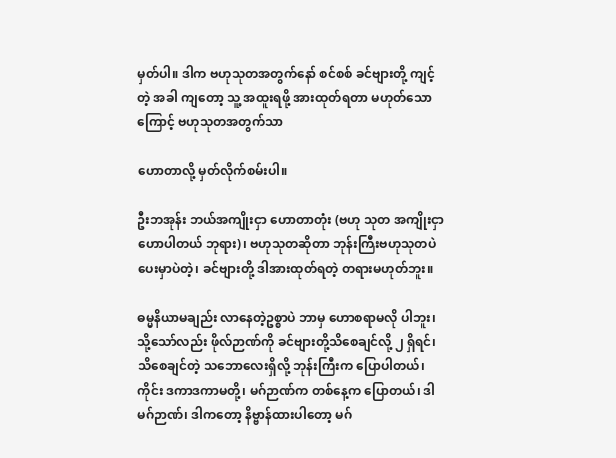မှတ်ပါ။ ဒါက ဗဟုသုတအတွက်နော် စင်စစ် ခင်ဗျားတို့ ကျင့်တဲ့ အခါ ကျတော့ သူ့ အထူးရဖို့ အားထုတ်ရတာ မဟုတ်သောကြောင့် ဗဟုသုတအတွက်သာ

ဟောတာလို့ မှတ်လိုက်စမ်းပါ။

ဦးဘအုန်း ဘယ်အကျိုးငှာ ဟောတာတုံး (ဗဟု သုတ အကျိုးငှာ ဟောပါတယ် ဘုရား)၊ ဗဟုသုတဆိုတာ ဘုန်းကြီးဗဟုသုတပဲ ပေးမှာပဲတဲ့၊ ခင်ဗျားတို့ ဒါအားထုတ်ရတဲ့ တရားမဟုတ်ဘူး။

ဓမ္မနိယာမချည်း လာနေတဲ့ဥစ္စာပဲ ဘာမှ ဟောစရာမလို ပါဘူး၊ သို့သော်လည်း ဖိုလ်ဉာဏ်ကို ခင်ဗျားတို့သိစေချင်လို့ ၂ ရှိရင်၊ သိစေချင်တဲ့ သဘောလေးရှိလို့ ဘုန်းကြီးက ပြောပါတယ်၊ ကိုင်း ဒကာဒကာမတို့၊ မဂ်ဉာဏ်က တစ်နေ့က ပြောတယ်၊ ဒါမဂ်ဉာဏ်၊ ဒါကတော့ နိဗ္ဗာန်ထားပါတော့ မဂ်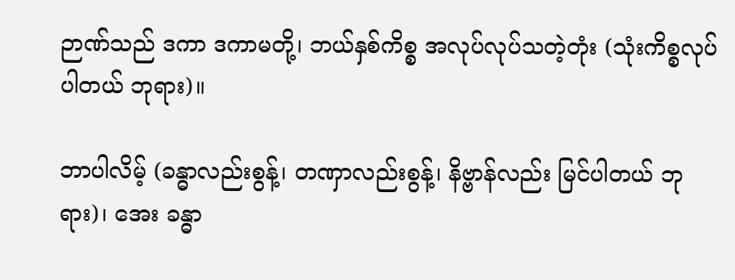ဉာဏ်သည် ဒကာ ဒကာမတို့၊ ဘယ်နှစ်ကိစ္စ အလုပ်လုပ်သတဲ့တုံး (သုံးကိစ္စလုပ်ပါတယ် ဘုရား)။

ဘာပါလိမ့် (ခန္ဓာလည်းစွန့်၊ တဏှာလည်းစွန့်၊ နိဗ္ဗာန်လည်း မြင်ပါတယ် ဘုရား)၊ အေး ခန္ဓာ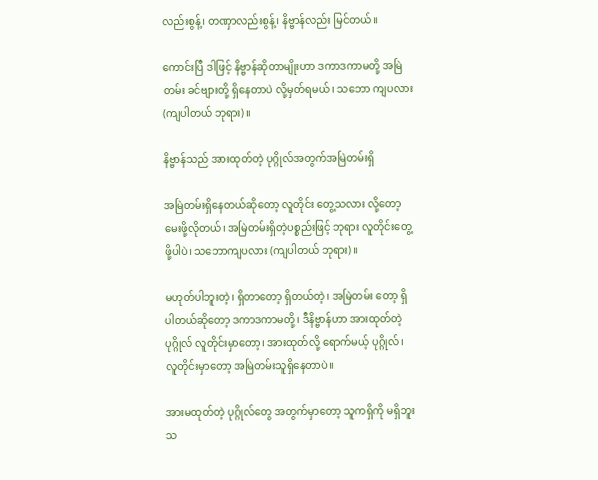လည်းစွန့်၊ တဏှာလည်းစွန့်၊ နိဗ္ဗာန်လည်း မြင်တယ်။

ကောင်းပြီ ဒါဖြင့် နိဗ္ဗာန်ဆိုတာမျိုးဟာ ဒကာဒကာမတို့ အမြဲတမ်း ခင်ဗျားတို့ ရှိနေတာပဲ လို့မှတ်ရမယ်၊ သဘော ကျပလား (ကျပါတယ် ဘုရား)။

နိဗ္ဗာန်သည် အားထုတ်တဲ့ ပုဂ္ဂိုလ်အတွက်အမြဲတမ်းရှိ

အမြဲတမ်းရှိနေတယ်ဆိုတော့ လူတိုင်း တွေ့သလား လို့တော့ မေးဖို့လိုတယ်၊ အမြဲတမ်းရှိတဲ့ပစ္စည်းဖြင့် ဘုရား လူတိုင်းတွေ့ဖို့ပါပဲ၊ သဘောကျပလား (ကျပါတယ် ဘုရား)။

မဟုတ်ပါဘူးတဲ့၊ ရှိတာတော့ ရှိတယ်တဲ့၊ အမြဲတမ်း တော့ ရှိပါတယ်ဆိုတော့ ဒကာဒကာမတို့၊ ဒီနိဗ္ဗာန်ဟာ အားထုတ်တဲ့ပုဂ္ဂိုလ် လူတိုင်းမှာတော့၊ အားထုတ်လို့ ရောက်မယ့် ပုဂ္ဂိုလ်၊ လူတိုင်းမှာတော့ အမြဲတမ်းသူရှိနေတာပဲ။

အားမထုတ်တဲ့ ပုဂ္ဂိုလ်တွေ အတွက်မှာတော့ သူကရှိကို မရှိဘူး သ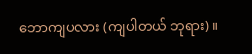ဘောကျပလား (ကျပါတယ် ဘုရား)။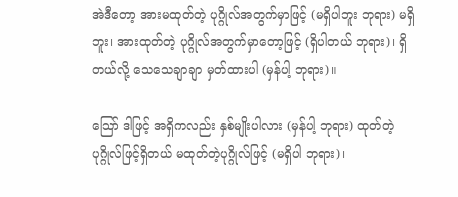အဲဒီတော့ အားမထုတ်တဲ့ ပုဂ္ဂိုလ်အတွက်မှာဖြင့် (မရှိပါဘူး ဘုရား) မရှိဘူး၊ အားထုတ်တဲ့ ပုဂ္ဂိုလ်အတွက်မှာတော့ဖြင့် (ရှိပါတယ် ဘုရား)၊ ရှိတယ်လို့ သေသေချာချာ မှတ်ထားပါ (မှန်ပါ့ ဘုရား)။

သြော် ဒါဖြင့် အရှိကလည်း နှစ်မျိုးပါလား (မှန်ပါ့ ဘုရား) ထုတ်တဲ့ပုဂ္ဂိုလ်ဖြင့်ရှိတယ် မထုတ်တဲ့ပုဂ္ဂိုလ်ဖြင့် (မရှိပါ ဘုရား)၊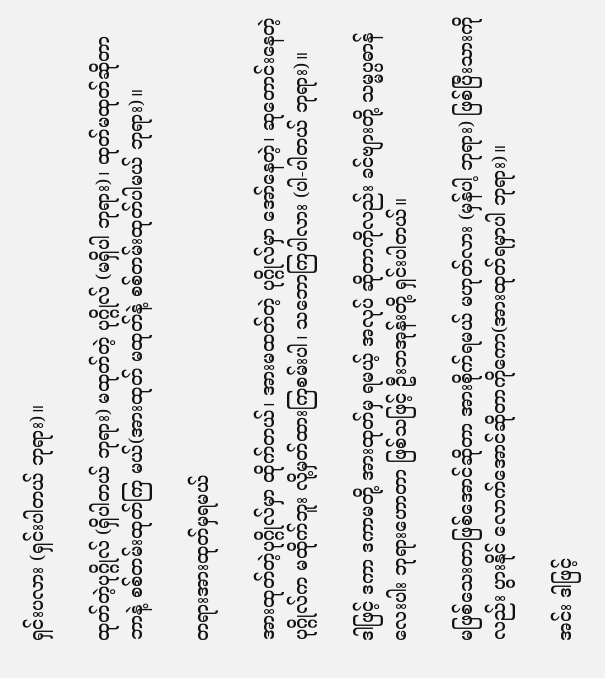ရှင်းပလား (ရှင်းပါတယ် ဘုရား)။

ထုတ်တဲ့ပုဂ္ဂိုလ် (ရှိပါတယ် ဘုရား) မထုတ်တဲ့ ပုဂ္ဂိုလ် (မရှိပါ ဘုရား)၊ ထုတ်မထုတ်ဆိုတာ ဘာနဲ့ စစ်တမ်းထုတ်ကြ မယ်(အားထုတ် မထုတ်နဲ့ စစ်တမ်းထုတ်ပါမယ် ဘုရား)။

တရားအားထုတ်မှရမယ်

အားထုတ်တဲ့ပုဂ္ဂိုလ်မှာ ထိုက်တယ်၊ အားမထတ်တဲ့ ပုဂ္ဂိုလ်မှာ အော်နေတဲ့၊ ဆုတောင်းနေတဲ့ ပုဂ္ဂိုလ်က မထိုက်ဘူး လို့မှတ်ထားကြစမ်းပါ၊ သဘောကြပါလား (ပါ-ပါတယ် ဘုရား)။

ဒါဖြင့် ဒကာ ဒကာမတို့ အားထုတ်မှ ရမယ့် အလုပ် ဆိုတာကိုလည်း ခင်ဗျားတို့ သမ္မပ္ပဓာန်လေးပါး ဘုရားဟောတာ ဖြစ်သဖြင့် ဦးဘအုန်းတို့ ရှင်းပါတယ်။

မဖြစ်သေးတာဖြစ်အောင်ဆိုတာ အားစိုက်ရမယ် မဟုတ်လား (မှန်ပါ့ ဘုရား) ဖြစ်ပြီးသားကိုလည်း ပွားနိုင် လောက်အောင်ဆိုတာကိုကော(အားထုတ်ရမှာပါ ဘုရား)။

အင်း ဒါဖြင့်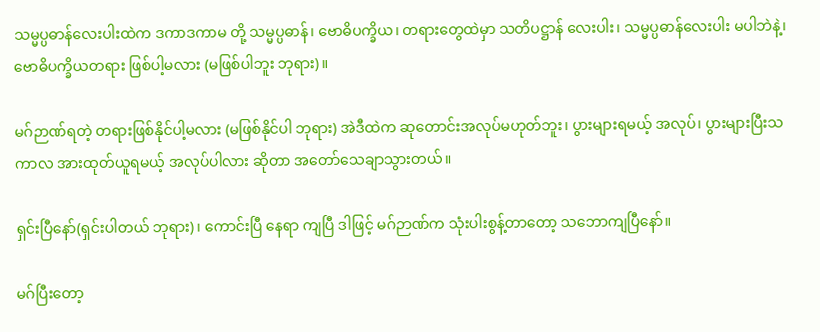သမ္မပ္ပဓာန်လေးပါးထဲက ဒကာဒကာမ တို့ သမ္မပ္ပဓာန်၊ ဗောဓိပက္ခိယ၊ တရားတွေထဲမှာ သတိပဋ္ဌာန် လေးပါး၊ သမ္မပ္ပဓာန်လေးပါး မပါဘဲနဲ့၊ ဗောဓိပက္ခိယတရား ဖြစ်ပါ့မလား (မဖြစ်ပါဘူး ဘုရား)။

မဂ်ဉာဏ်ရတဲ့ တရားဖြစ်နိုင်ပါ့မလား (မဖြစ်နိုင်ပါ ဘုရား) အဲဒီထဲက ဆုတောင်းအလုပ်မဟုတ်ဘူး၊ ပွားများရမယ့် အလုပ်၊ ပွားများပြီးသကာလ အားထုတ်ယူရမယ့် အလုပ်ပါလား ဆိုတာ အတော်သေချာသွားတယ်။

ရှင်းပြီနော်(ရှင်းပါတယ် ဘုရား)၊ ကောင်းပြီ နေရာ ကျပြီ ဒါဖြင့် မဂ်ဉာဏ်က သုံးပါးစွန့်တာတော့ သဘောကျပြီနော်။

မဂ်ပြီးတော့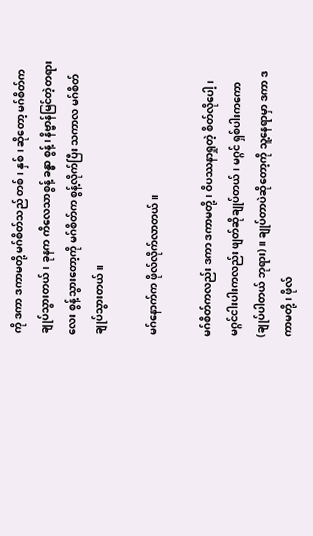ကို ဒကာ ဒကာမတို့ မဂ်စိတ်သည် တစ်၊ နှစ်၊ ဆိုတော့ မဂ်စိတ်က ချုပ်သွားတယ်၊ ခုနက ကိလေသာစွန့် ခန္ဓာ စွန့်၊ နိဗ္ဗာန်မြင်တဲ့တရားလေး စွန့်သွားတော့ကို မဂ်စိတ်က စွန့်လိုက်ပြီး သကာလ မဂ်စိတ်ချုပ်သွားတယ်။

မဂ်နောက်က ဖိုလ်လိုက်လာတယ်။

မဂ်စိတ်ကလည်း ဒကာ ဒကာမတို့၊ ဝိပဿနာရှုတဲ့ စိတ်လိုပေါ့၊ မဂ္ဂင်ငါးပါးကလည်း ဖျတ်ဆိုချုပ်တယ်၊ မဂ္ဂင် ရှစ်ပါးကကော(ချုပ်ပါတယ် ဘုရား)။ ချုပ်တာပဲဆိုတော့ကို သူ့နေရာမှာ ဒကာ ဒကာမတို့၊ ဖိုလ်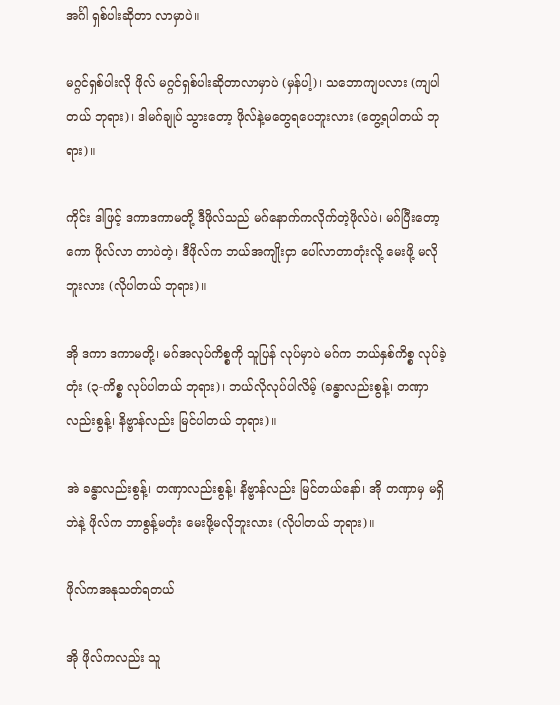အင်္ဂါ ရှစ်ပါးဆိုတာ လာမှာပဲ။

မဂ္ဂင်ရှစ်ပါးလို ဖိုလ် မဂ္ဂင်ရှစ်ပါးဆိုတာလာမှာပဲ (မှန်ပါ့)၊ သဘောကျပလား (ကျပါတယ် ဘုရား)၊ ဒါမဂ်ချုပ် သွားတော့ ဖိုလ်နဲ့မတွေရပေဘူးလား (တွေ့ရပါတယ် ဘုရား)။

ကိုင်း ဒါဖြင့် ဒကာဒကာမတို့ ဒီဖိုလ်သည် မဂ်နောက်ကလိုက်တဲ့ဖိုလ်ပဲ၊ မဂ်ပြီးတော့ကော ဖိုလ်လာ တာပဲတဲ့၊ ဒီဖိုလ်က ဘယ်အကျိုးငှာ ပေါ်လာတာတုံးလို့ မေးဖို့ မလိုဘူးလား (လိုပါတယ် ဘုရား)။

အို ဒကာ ဒကာမတို့၊ မဂ်အလုပ်ကိစ္စကို သူပြန် လုပ်မှာပဲ မဂ်က ဘယ်နှစ်ကိစ္စ လုပ်ခဲ့တုံး (၃-ကိစ္စ လုပ်ပါတယ် ဘုရား)၊ ဘယ်လိုလုပ်ပါလိမ့် (ခန္ဓာလည်းစွန့်၊ တဏှာလည်းစွန့်၊ နိဗ္ဗာန်လည်း မြင်ပါတယ် ဘုရား)။

အဲ ခန္ဓာလည်းစွန့်၊ တဏှာလည်းစွန့်၊ နိဗ္ဗာန်လည်း မြင်တယ်နော်၊ အို တဏှာမှ မရှိဘဲနဲ့ ဖိုလ်က ဘာစွန့်မတုံး မေးဖို့မလိုဘူးလား (လိုပါတယ် ဘုရား)။

ဖိုလ်ကအနုသတ်ရတယ်

အို ဖိုလ်ကလည်း သူ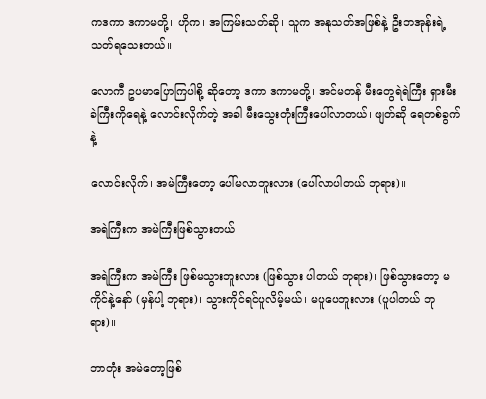ကဒကာ ဒကာမတို့၊ ဟိုက၊ အကြမ်းသတ်ဆို၊ သူက အနုသတ်အဖြစ်နဲ့ ဦးဘအုန်းရဲ့ သတ်ရသေးတယ်။

လောကီ ဥပမာပြောကြပါစို့ ဆိုတော့ ဒကာ ဒကာမတို့၊ အင်မတန် မီးတွေရဲရဲကြီး ရှားမီးခဲကြီးကိုရေနဲ့ လောင်းလိုက်တဲ့ အခါ မီးသွေးတုံးကြီးပေါ်လာတယ်၊ ဖျတ်ဆို ရေတစ်ခွက်နဲ့

လောင်းလိုက်၊ အမဲကြီးတော့ ပေါ်မလာဘူးလား (ပေါ်လာပါတယ် ဘုရား)။

အရဲကြီးက အမဲကြီးဖြစ်သွားတယ်

အရဲကြီးက အမဲကြီး ဖြစ်မသွားဘူးလား (ဖြစ်သွား ပါတယ် ဘုရား)၊ ဖြစ်သွားတော့ မကိုင်နဲ့နော် (မှန်ပါ့ ဘုရား)၊ သွားကိုင်ရင်ပူလိမ့်မယ်၊ မပူပေဘူးလား (ပူပါတယ် ဘုရား)။

ဘာတုံး အမဲတော့ဖြစ်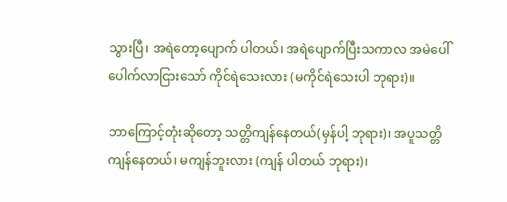သွားပြီ၊ အရဲတော့ပျောက် ပါတယ်၊ အရဲပျောက်ပြီးသကာလ အမဲပေါ်ပေါက်လာငြားသော် ကိုင်ရဲသေးလား (မကိုင်ရဲသေးပါ ဘုရား)။

ဘာကြောင့်တုံးဆိုတော့ သတ္တိကျန်နေတယ်(မှန်ပါ့ ဘုရား)၊ အပူသတ္တိ ကျန်နေတယ်၊ မကျန်ဘူးလား (ကျန် ပါတယ် ဘုရား)၊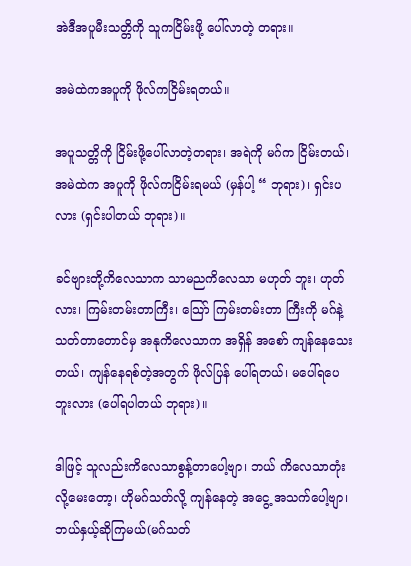အဲဒီအပူမီးသတ္တိကို သူကငြိမ်းဖို့ ပေါ်လာတဲ့ တရား။

အမဲထဲကအပူကို ဖိုလ်ကငြိမ်းရတယ်။

အပူသတ္တိကို ငြိမ်းဖို့ပေါ်လာတဲ့တရား၊ အရဲကို မဂ်က ငြိမ်းတယ်၊ အမဲထဲက အပူကို ဖိုလ်ကငြိမ်းရမယ် (မှန်ပါ့ “ ဘုရား)၊ ရှင်းပလား (ရှင်းပါတယ် ဘုရား)။

ခင်ဗျားတို့ကိလေသာက သာမညကိလေသာ မဟုတ် ဘူး၊ ဟုတ်လား၊ ကြမ်းတမ်းတာကြီး၊ သြော် ကြမ်းတမ်းတာ ကြီးကို မဂ်နဲ့ သတ်တာတောင်မှ အနုကိလေသာက အရှိန် အစော် ကျန်နေသေးတယ်၊ ကျန်နေရစ်တဲ့အတွက် ဖိုလ်ပြန် ပေါ်ရတယ်၊ မပေါ်ရပေဘူးလား (ပေါ်ရပါတယ် ဘုရား)။

ဒါဖြင့် သူလည်းကိလေသာစွန့်တာပေါ့ဗျာ၊ ဘယ် ကိလေသာတုံးလို့မေးတော့၊ ဟိုမဂ်သတ်လို့ ကျန်နေတဲ့ အငွေ့ အသက်ပေါ့ဗျာ၊ ဘယ်နှယ့်ဆိုကြမယ်(မဂ်သတ်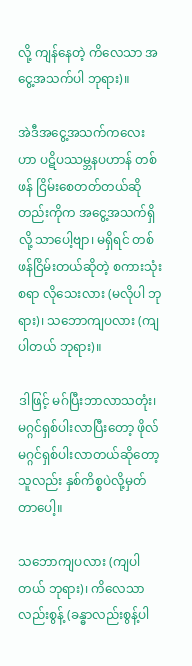လို့ ကျန်နေတဲ့ ကိလေသာ အငွေ့အသက်ပါ ဘုရား)။

အဲဒီအငွေ့အသက်ကလေးဟာ ပဋိပဿမ္ဘနပဟာန် တစ်ဖန် ငြိမ်းစေတတ်တယ်ဆိုတည်းကိုက အငွေ့အသက်ရှိလို့ သာပေါ့ဗျာ၊ မရှိရင် တစ်ဖန်ငြိမ်းတယ်ဆိုတဲ့ စကားသုံးစရာ လိုသေးလား (မလိုပါ ဘုရား)၊ သဘောကျပလား (ကျပါတယ် ဘုရား)။

ဒါဖြင့် မဂ်ပြီးဘာလာသတုံး၊ မဂ္ဂင်ရှစ်ပါးလာပြီးတော့ ဖိုလ်မဂ္ဂင်ရှစ်ပါးလာတယ်ဆိုတော့ သူလည်း နှစ်ကိစ္စပဲလို့မှတ်တာပေါ့။

သဘောကျပလား (ကျပါတယ် ဘုရား)၊ ကိလေသာလည်းစွန့် (ခန္ဓာလည်းစွန့်ပါ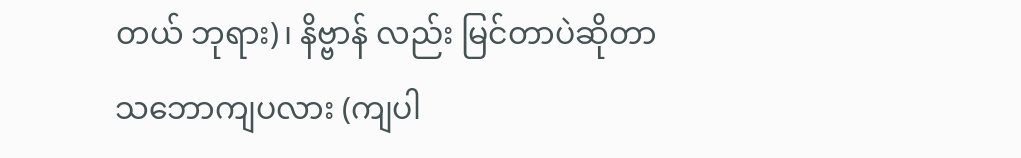တယ် ဘုရား)၊ နိဗ္ဗာန် လည်း မြင်တာပဲဆိုတာ သဘောကျပလား (ကျပါ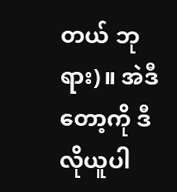တယ် ဘုရား)။ အဲဒီတော့ကို ဒီလိုယူပါ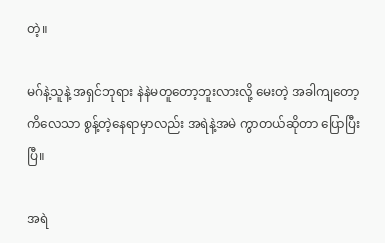တဲ့။

မဂ်နဲ့သူနဲ့ အရှင်ဘုရား နဲနဲမတူတော့ဘူးလားလို့ မေးတဲ့ အခါကျတော့ ကိလေသာ စွန့်တဲ့နေရာမှာလည်း အရဲနဲ့အမဲ ကွာတယ်ဆိုတာ ပြောပြီးပြီ။

အရဲ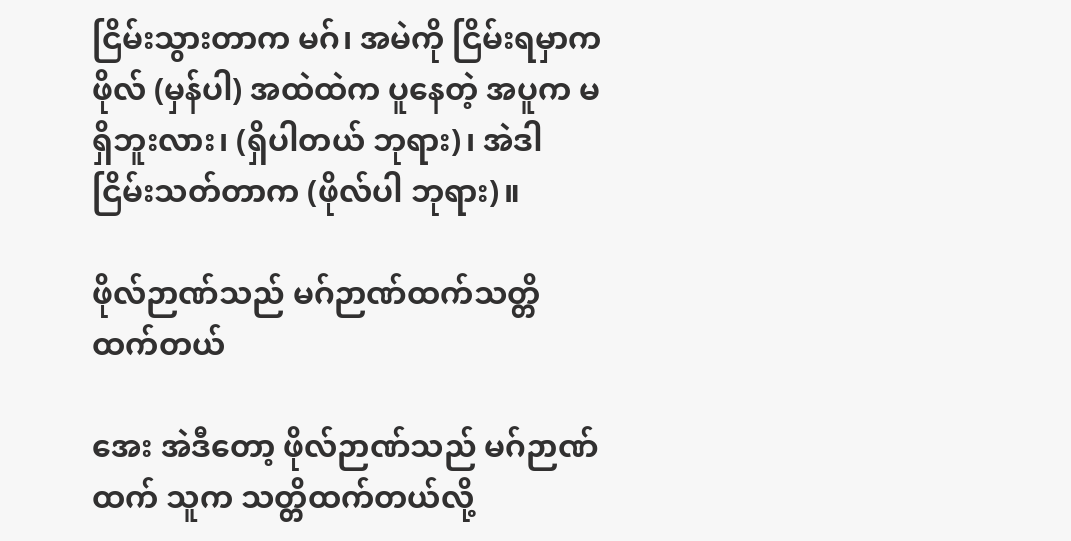ငြိမ်းသွားတာက မဂ်၊ အမဲကို ငြိမ်းရမှာက ဖိုလ် (မှန်ပါ) အထဲထဲက ပူနေတဲ့ အပူက မရှိဘူးလား၊ (ရှိပါတယ် ဘုရား)၊ အဲဒါ ငြိမ်းသတ်တာက (ဖိုလ်ပါ ဘုရား)။

ဖိုလ်ဉာဏ်သည် မဂ်ဉာဏ်ထက်သတ္တိထက်တယ်

အေး အဲဒီတော့ ဖိုလ်ဉာဏ်သည် မဂ်ဉာဏ်ထက် သူက သတ္တိထက်တယ်လို့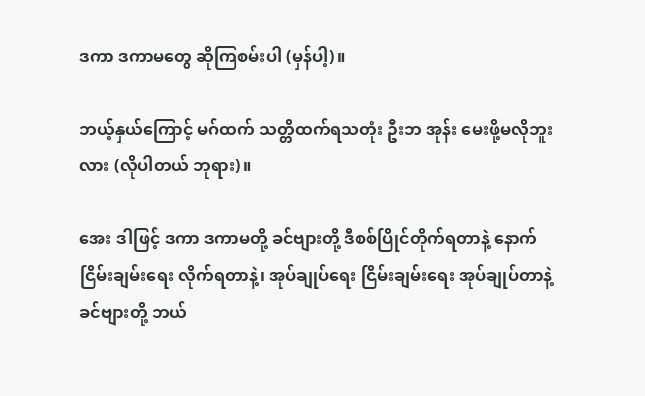ဒကာ ဒကာမတွေ ဆိုကြစမ်းပါ (မှန်ပါ့)။

ဘယ့်နှယ်ကြောင့် မဂ်ထက် သတ္တိထက်ရသတုံး ဦးဘ အုန်း မေးဖို့မလိုဘူးလား (လိုပါတယ် ဘုရား)။

အေး ဒါဖြင့် ဒကာ ဒကာမတို့ ခင်ဗျားတို့ ဒီစစ်ပြိုင်တိုက်ရတာနဲ့ နောက်ငြိမ်းချမ်းရေး လိုက်ရတာနဲ့၊ အုပ်ချုပ်ရေး ငြိမ်းချမ်းရေး အုပ်ချုပ်တာနဲ့ ခင်ဗျားတို့ ဘယ်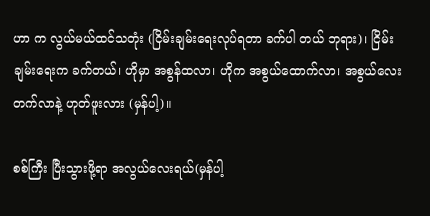ဟာ က လွယ်မယ်ထင်သတုံး (ငြိမ်းချမ်းရေးလုပ်ရတာ ခက်ပါ တယ် ဘုရား)၊ ငြိမ်းချမ်းရေးက ခက်တယ်၊ ဟိုမှာ အစွန်ထလာ၊ ဟိုက အစွယ်ထောက်လာ၊ အစွယ်လေးတက်လာနဲ့ ဟုတ်ဖူးလား (မှန်ပါ့)။

စစ်ကြီး ပြီးသွားဖို့ရာ အလွယ်လေးရယ်(မှန်ပါ့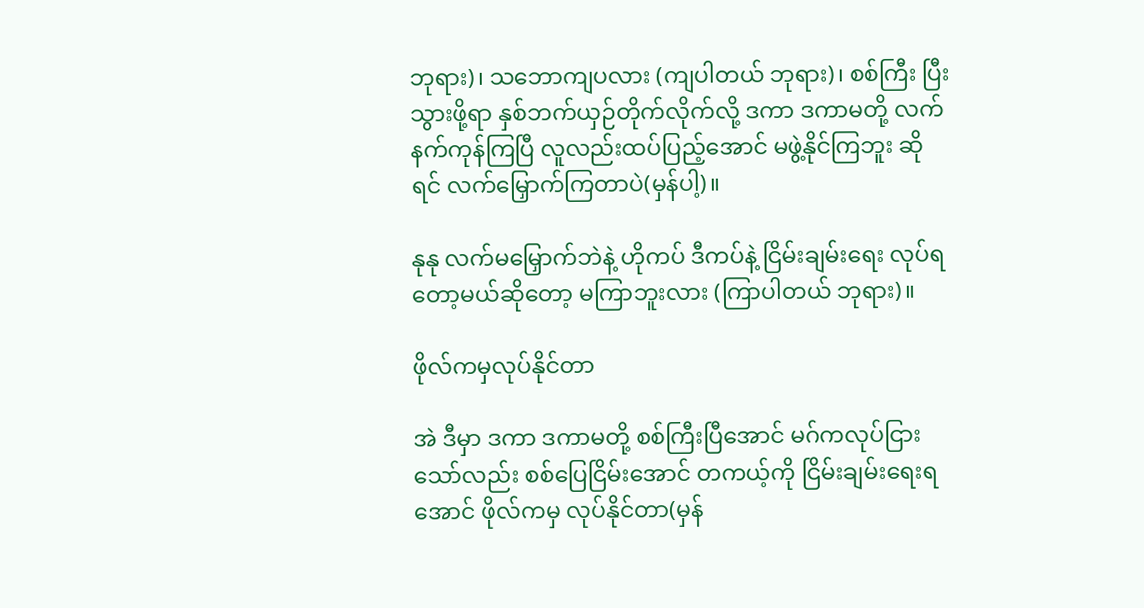ဘုရား)၊ သဘောကျပလား (ကျပါတယ် ဘုရား)၊ စစ်ကြီး ပြီးသွားဖို့ရာ နှစ်ဘက်ယှဉ်တိုက်လိုက်လို့ ဒကာ ဒကာမတို့ လက်နက်ကုန်ကြပြီ လူလည်းထပ်ပြည့်အောင် မဖွဲ့နိုင်ကြဘူး ဆိုရင် လက်မြှောက်ကြတာပဲ(မှန်ပါ့)။

နုနု လက်မမြှောက်ဘဲနဲ့ ဟိုကပ် ဒီကပ်နဲ့ ငြိမ်းချမ်းရေး လုပ်ရတော့မယ်ဆိုတော့ မကြာဘူးလား (ကြာပါတယ် ဘုရား)။

ဖိုလ်ကမှလုပ်နိုင်တာ

အဲ ဒီမှာ ဒကာ ဒကာမတို့ စစ်ကြီးပြီအောင် မဂ်ကလုပ်ငြားသော်လည်း စစ်ပြေငြိမ်းအောင် တကယ့်ကို ငြိမ်းချမ်းရေးရအောင် ဖိုလ်ကမှ လုပ်နိုင်တာ(မှန်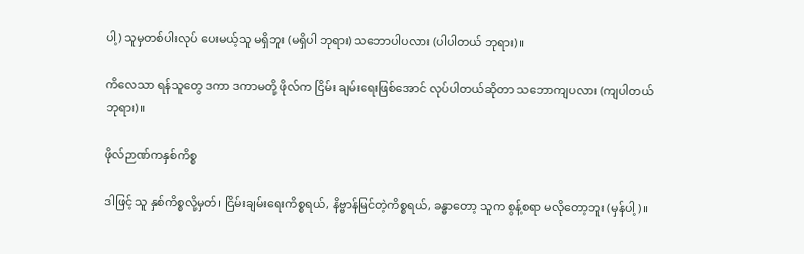ပါ့) သူမှတစ်ပါးလုပ် ပေးမယ့်သူ မရှိဘူး (မရှိပါ ဘုရား) သဘောပါပလား (ပါပါတယ် ဘုရား)။

ကိလေသာ ရန်သူတွေ ဒကာ ဒကာမတို့ ဖိုလ်က ငြိမ်း ချမ်းရေးဖြစ်အောင် လုပ်ပါတယ်ဆိုတာ သဘောကျပလား (ကျပါတယ် ဘုရား)။

ဖိုလ်ဉာဏ်ကနှစ်ကိစ္စ

ဒါဖြင့် သူ နှစ်ကိစ္စလို့မှတ်၊ ငြိမ်းချမ်းရေးကိစ္စရယ်, နိဗ္ဗာန်မြင်တဲ့ကိစ္စရယ်, ခန္ဓာတော့ သူက စွန့်စရာ မလိုတော့ဘူး (မှန်ပါ့)။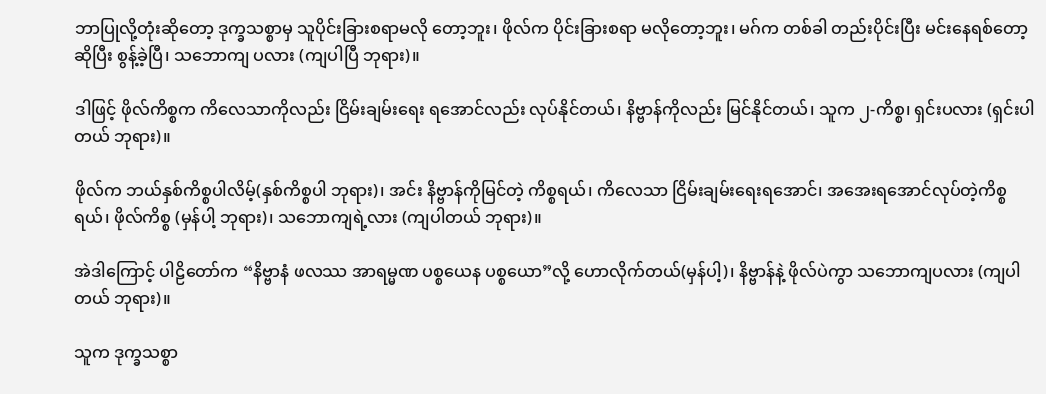ဘာပြုလို့တုံးဆိုတော့ ဒုက္ခသစ္စာမှ သူပိုင်းခြားစရာမလို တော့ဘူး၊ ဖိုလ်က ပိုင်းခြားစရာ မလိုတော့ဘူး၊ မဂ်က တစ်ခါ တည်းပိုင်းပြီး မင်းနေရစ်တော့ဆိုပြီး စွန့်ခဲ့ပြီ၊ သဘောကျ ပလား (ကျပါပြီ ဘုရား)။

ဒါဖြင့် ဖိုလ်ကိစ္စက ကိလေသာကိုလည်း ငြိမ်းချမ်းရေး ရအောင်လည်း လုပ်နိုင်တယ်၊ နိဗ္ဗာန်ကိုလည်း မြင်နိုင်တယ်၊ သူက ၂-ကိစ္စ၊ ရှင်းပလား (ရှင်းပါတယ် ဘုရား)။

ဖိုလ်က ဘယ်နှစ်ကိစ္စပါလိမ့်(နှစ်ကိစ္စပါ ဘုရား)၊ အင်း နိဗ္ဗာန်ကိုမြင်တဲ့ ကိစ္စရယ်၊ ကိလေသာ ငြိမ်းချမ်းရေးရအောင်၊ အအေးရအောင်လုပ်တဲ့ကိစ္စရယ်၊ ဖိုလ်ကိစ္စ (မှန်ပါ့ ဘုရား)၊ သဘောကျရဲ့လား (ကျပါတယ် ဘုရား)။

အဲဒါကြောင့် ပါဠိတော်က “နိဗ္ဗာနံ ဖလဿ အာရမ္မဏ ပစ္စယေန ပစ္စယော”လို့ ဟောလိုက်တယ်(မှန်ပါ့)၊ နိဗ္ဗာန်နဲ့ ဖိုလ်ပဲကွာ သဘောကျပလား (ကျပါတယ် ဘုရား)။

သူက ဒုက္ခသစ္စာ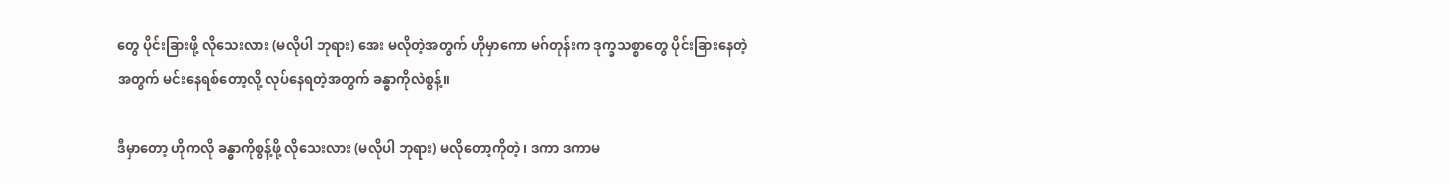တွေ ပိုင်းခြားဖို့ လိုသေးလား (မလိုပါ ဘုရား) အေး မလိုတဲ့အတွက် ဟိုမှာကော မဂ်တုန်းက ဒုက္ခသစ္စာတွေ ပိုင်းခြားနေတဲ့အတွက် မင်းနေရစ်တော့လို့ လုပ်နေရတဲ့အတွက် ခန္ဓာကိုလဲစွန့်။

ဒီမှာတော့ ဟိုကလို ခန္ဓာကိုစွန့်ဖို့ လိုသေးလား (မလိုပါ ဘုရား) မလိုတော့ကိုတဲ့၊ ဒကာ ဒကာမ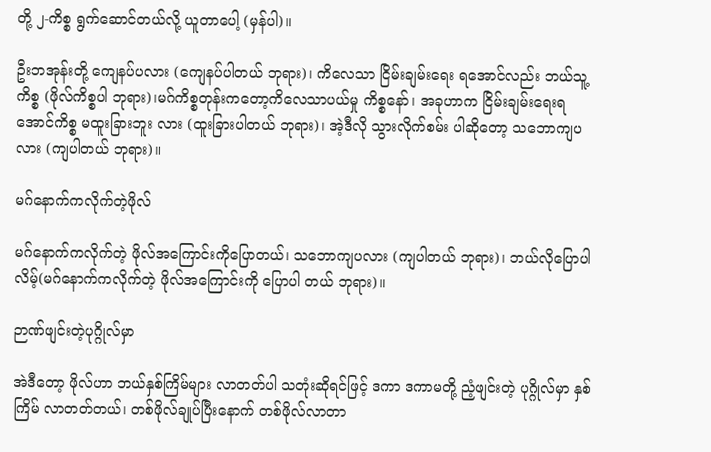တို့ ၂-ကိစ္စ ရွက်ဆောင်တယ်လို့ ယူတာပေါ့ (မှန်ပါ)။

ဦးဘအုန်းတို့ ကျေနပ်ပလား (ကျေနပ်ပါတယ် ဘုရား)၊ ကိလေသာ ငြိမ်းချမ်းရေး ရအောင်လည်း ဘယ်သူ့ကိစ္စ (ဖိုလ်ကိစ္စပါ ဘုရား)၊မဂ်ကိစ္စတုန်းကတော့ကိလေသာပယ်မှု ကိစ္စနော်၊ အခုဟာက ငြိမ်းချမ်းရေးရအောင်ကိစ္စ မထူးခြားဘူး လား (ထူးခြားပါတယ် ဘုရား)၊ အဲ့ဒီလို သွားလိုက်စမ်း ပါဆိုတော့ သဘောကျပလား (ကျပါတယ် ဘုရား)။

မဂ်နောက်ကလိုက်တဲ့ဖိုလ်

မဂ်နောက်ကလိုက်တဲ့ ဖိုလ်အကြောင်းကိုပြောတယ်၊ သဘောကျပလား (ကျပါတယ် ဘုရား)၊ ဘယ်လိုပြောပါ လိမ့်(မဂ်နောက်ကလိုက်တဲ့ ဖိုလ်အကြောင်းကို ပြောပါ တယ် ဘုရား)။

ဉာဏ်ဖျင်းတဲ့ပုဂ္ဂိုလ်မှာ

အဲဒီတော့ ဖိုလ်ဟာ ဘယ်နှစ်ကြိမ်များ လာတတ်ပါ သတုံးဆိုရင်ဖြင့် ဒကာ ဒကာမတို့ ညံ့ဖျင်းတဲ့ ပုဂ္ဂိုလ်မှာ နှစ်ကြိမ် လာတတ်တယ်၊ တစ်ဖိုလ်ချုပ်ပြီးနောက် တစ်ဖိုလ်လာတာ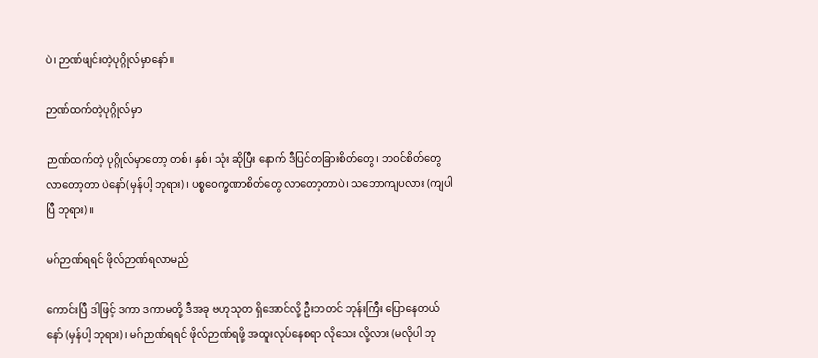ပဲ၊ ဉာဏ်ဖျင်းတဲ့ပုဂ္ဂိုလ်မှာနော်။

ဉာဏ်ထက်တဲ့ပုဂ္ဂိုလ်မှာ

ဉာဏ်ထက်တဲ့ ပုဂ္ဂိုလ်မှာတော့ တစ်၊ နှစ်၊ သုံး ဆိုပြီး နောက် ဒီပြင်တခြားစိတ်တွေ၊ ဘဝင်စိတ်တွေ လာတော့တာ ပဲနော်(မှန်ပါ့ ဘုရား)၊ ပစ္စဝေက္ခဏာစိတ်တွေ လာတော့တာပဲ၊ သဘောကျပလား (ကျပါပြီ ဘုရား)။

မဂ်ဉာဏ်ရရင် ဖိုလ်ဉာဏ်ရလာမည်

ကောင်းပြီ ဒါဖြင့် ဒကာ ဒကာမတို့ ဒီအခု ဗဟုသုတ ရှိအောင်လို့ ဦးဘတင် ဘုန်းကြီး ပြောနေတယ်နော် (မှန်ပါ့ ဘုရား)၊ မဂ်ဉာဏ်ရရင် ဖိုလ်ဉာဏ်ရဖို့ အထူးလုပ်နေစရာ လိုသေး လို့လား (မလိုပါ ဘု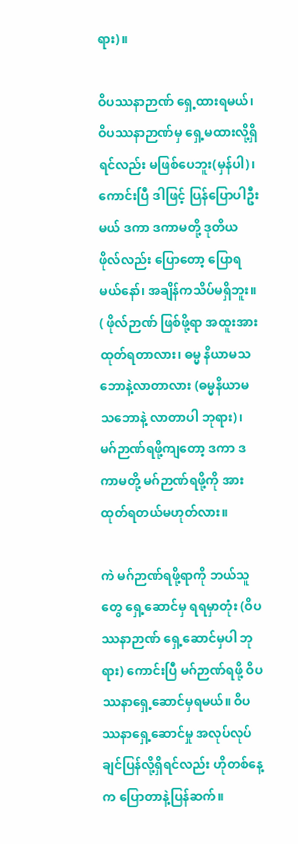ရား)။

ဝိပဿနာဉာဏ် ရှေ့ထားရမယ်၊ ဝိပဿနာဉာဏ်မှ ရှေ့မထားလို့ရှိရင်လည်း မဖြစ်ပေဘူး(မှန်ပါ)၊ ကောင်းပြီ ဒါဖြင့် ပြန်ပြောပါဦးမယ် ဒကာ ဒကာမတို့ ဒုတိယ ဖိုလ်လည်း ပြောတော့ ပြောရမယ်နော်၊ အချိန်ကသိပ်မရှိဘူး။ ( ဖိုလ်ဉာဏ် ဖြစ်ဖို့ရာ အထူးအားထုတ်ရတာလား၊ ဓမ္မ နိယာမသဘောနဲ့လာတာလား (ဓမ္မနိယာမ သဘောနဲ့ လာတာပါ ဘုရား)၊ မဂ်ဉာဏ်ရဖို့ကျတော့ ဒကာ ဒကာမတို့ မဂ်ဉာဏ်ရဖို့ကို အားထုတ်ရတယ်မဟုတ်လား။

ကဲ မဂ်ဉာဏ်ရဖို့ရာကို ဘယ်သူတွေ ရှေ့ဆောင်မှ ရရမှာတုံး (ဝိပဿနာဉာဏ် ရှေ့ဆောင်မှပါ ဘုရား) ကောင်းပြီ မဂ်ဉာဏ်ရဖို့ ဝိပဿနာရှေ့ဆောင်မှရမယ်။ ဝိပဿနာရှေ့ဆောင်မှု အလုပ်လုပ်ချင်ပြန်လို့ရှိရင်လည်း ဟိုတစ်နေ့က ပြောတာနဲ့ပြန်ဆက်။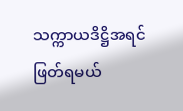သက္ကာယဒိဋ္ဌိအရင်ဖြတ်ရမယ်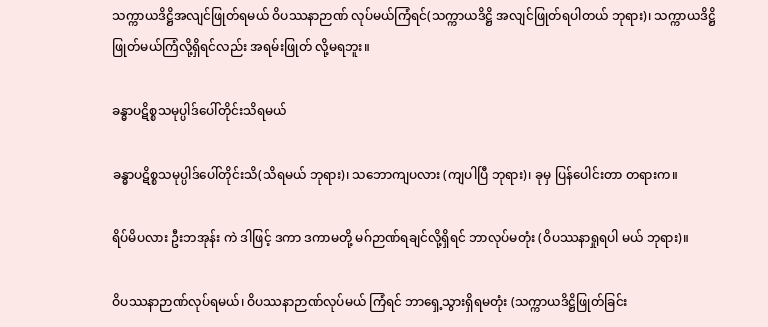သက္ကာယဒိဋ္ဌိအလျင်ဖြုတ်ရမယ် ဝိပဿနာဉာဏ် လုပ်မယ်ကြံရင်(သက္ကာယဒိဋ္ဌိ အလျင်ဖြုတ်ရပါတယ် ဘုရား)၊ သက္ကာယဒိဋ္ဌိ ဖြုတ်မယ်ကြံလို့ရှိရင်လည်း အရမ်းဖြုတ် လို့မရဘူး။

ခန္ဓာပဋိစ္စသမုပ္ပါဒ်ပေါ်တိုင်းသိရမယ်

ခန္ဓာပဋိစ္စသမုပ္ပါဒ်ပေါ်တိုင်းသိ(သိရမယ် ဘုရား)၊ သဘောကျပလား (ကျပါပြီ ဘုရား)၊ ခုမှ ပြန်ပေါင်းတာ တရားက။

ရိပ်မိပလား ဦးဘအုန်း ကဲ ဒါဖြင့် ဒကာ ဒကာမတို့ မဂ်ဉာဏ်ရချင်လို့ရှိရင် ဘာလုပ်မတုံး (ဝိပဿနာရှုရပါ မယ် ဘုရား)။

ဝိပဿနာဉာဏ်လုပ်ရမယ်၊ ဝိပဿနာဉာဏ်လုပ်မယ် ကြံရင် ဘာရှေ့သွားရှိရမတုံး (သက္ကာယဒိဋ္ဌိဖြုတ်ခြင်း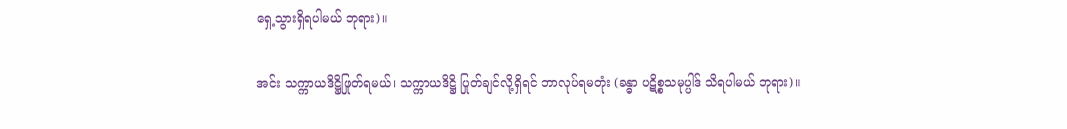ရှေ့သွားရှိရပါမယ် ဘုရား)။

အင်း သက္ကာယဒိဋ္ဌိဖြုတ်ရမယ်၊ သက္ကာယဒိဋ္ဌိ ပြုတ်ချင်လို့ရှိရင် ဘာလုပ်ရမတုံး (ခန္ဓာ ပဋိစ္စသမုပ္ပါဒ် သိရပါမယ် ဘုရား)။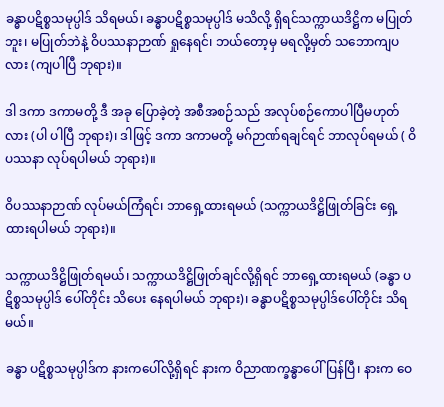ခန္ဓာပဋိစ္စသမုပ္ပါဒ် သိရမယ်၊ ခန္ဓာပဋိစ္စသမုပ္ပါဒ် မသိလို့ ရှိရင်သက္ကာယဒိဋ္ဌိက မပြုတ်ဘူး၊ မပြုတ်ဘဲနဲ့ ဝိပဿနာဉာဏ် ရှုနေရင်၊ ဘယ်တော့မှ မရလို့မှတ် သဘောကျပလား (ကျပါပြီ ဘုရား)။

ဒါ ဒကာ ဒကာမတို့ ဒီ အခု ပြောခဲ့တဲ့ အစီအစဉ်သည် အလုပ်စဉ်ကောပါပြီမဟုတ်လား (ပါ ပါပြီ ဘုရား)၊ ဒါဖြင့် ဒကာ ဒကာမတို့ မဂ်ဉာဏ်ရချင်ရင် ဘာလုပ်ရမယ် ( ဝိပဿနာ လုပ်ရပါမယ် ဘုရား)။

ဝိပဿနာဉာဏ် လုပ်မယ်ကြံရင်၊ ဘာရှေ့ထားရမယ် (သက္ကာယဒိဋ္ဌိဖြုတ်ခြင်း ရှေ့ထားရပါမယ် ဘုရား)။

သက္ကာယဒိဋ္ဌိဖြုတ်ရမယ်၊ သက္ကာယဒိဋ္ဌိဖြုတ်ချင်လို့ရှိရင် ဘာရှေ့ထားရမယ် (ခန္ဓာ ပဋိစ္စသမုပ္ပါဒ် ပေါ်တိုင်း သိပေး နေရပါမယ် ဘုရား)၊ ခန္ဓာပဋိစ္စသမုပ္ပါဒ်ပေါ်တိုင်း သိရမယ်။

ခန္ဓာ ပဋိစ္စသမုပ္ပါဒ်က နားကပေါ်လို့ရှိရင် နားက ဝိညာဏက္ခန္ဓာပေါ်ပြန်ပြီ၊ နားက ဝေ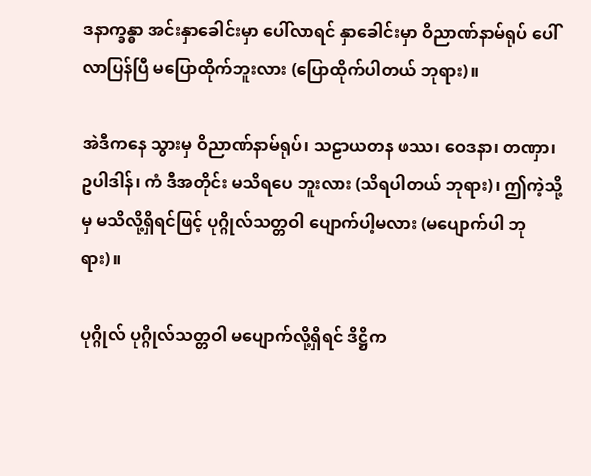ဒနာက္ခန္ဓာ အင်းနှာခေါင်းမှာ ပေါ်လာရင် နှာခေါင်းမှာ ဝိညာဏ်နာမ်ရုပ် ပေါ်လာပြန်ပြီ မပြောထိုက်ဘူးလား (ပြောထိုက်ပါတယ် ဘုရား)။

အဲဒီကနေ သွားမှ ဝိညာဏ်နာမ်ရုပ်၊ သဠာယတန ဖဿ၊ ဝေဒနာ၊ တဏှာ၊ ဥပါဒါန်၊ ကံ ဒီအတိုင်း မသိရပေ ဘူးလား (သိရပါတယ် ဘုရား)၊ ဤကဲ့သို့မှ မသိလို့ရှိရင်ဖြင့် ပုဂ္ဂိုလ်သတ္တဝါ ပျောက်ပါ့မလား (မပျောက်ပါ ဘုရား)။

ပုဂ္ဂိုလ် ပုဂ္ဂိုလ်သတ္တဝါ မပျောက်လို့ရှိရင် ဒိဋ္ဌိက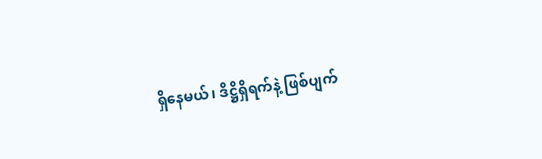ရှိနေမယ်၊ ဒိဋ္ဌိရှိရက်နဲ့ ဖြစ်ပျက်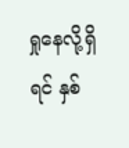ရှုနေလို့ရှိရင် နှစ်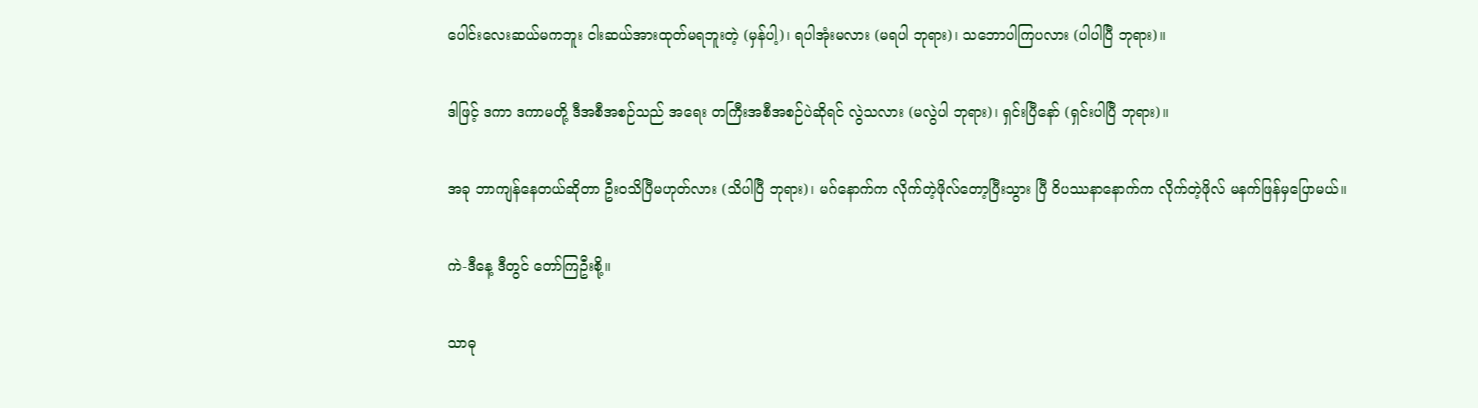ပေါင်းလေးဆယ်မကဘူး ငါးဆယ်အားထုတ်မရဘူးတဲ့ (မှန်ပါ့)၊ ရပါအုံးမလား (မရပါ ဘုရား)၊ သဘောပါကြပလား (ပါပါပြီ ဘုရား)။

ဒါဖြင့် ဒကာ ဒကာမတို့ ဒီအစီအစဉ်သည် အရေး တကြီးအစီအစဉ်ပဲဆိုရင် လွဲသလား (မလွဲပါ ဘုရား)၊ ရှင်းပြီနော် (ရှင်းပါပြီ ဘုရား)။

အခု ဘာကျန်နေတယ်ဆိုတာ ဦးဝသိပြီမဟုတ်လား (သိပါပြီ ဘုရား)၊ မဂ်နောက်က လိုက်တဲ့ဖိုလ်တော့ပြီးသွား ပြီ ဝိပဿနာနောက်က လိုက်တဲ့ဖိုလ် မနက်ဖြန်မှပြောမယ်။

ကဲ-ဒီနေ့ ဒီတွင် တော်ကြဦးစို့။

သာဓု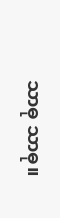သာဓု သာဓု။